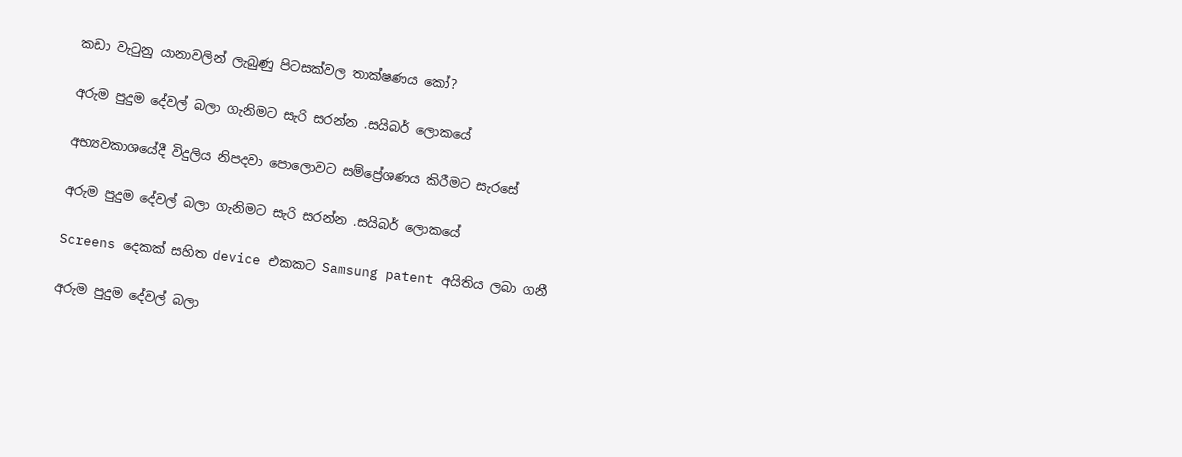කඩා වැටුනු යානාවලින් ලැබුණු පිටසක්වල තාක්ෂණය කෝ?

අරුම පුදුම දේවල් බලා ගැනිමට සැරි සරන්න .සයිබර් ලොකයේ

අභ්‍යවකාශයේදී විදුලිය නිපදවා පොලොවට සම්ප්‍රේශණය කිරීමට සැරසේ

අරුම පුදුම දේවල් බලා ගැනිමට සැරි සරන්න .සයිබර් ලොකයේ

Screens දෙකක් සහිත device එකකට Samsung patent අයිතිය ලබා ගනී

අරුම පුදුම දේවල් බලා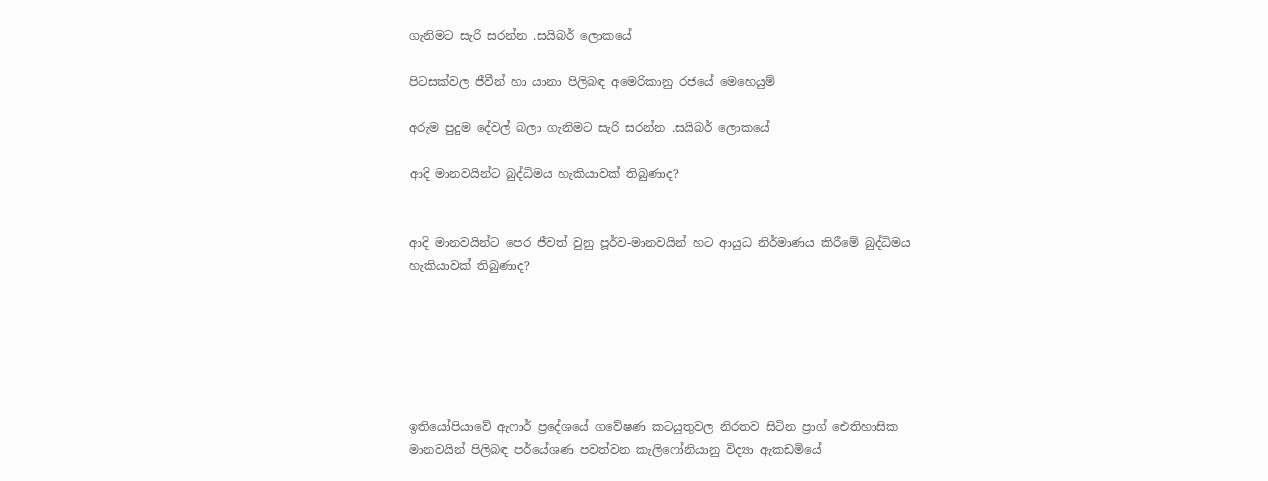ගැනිමට සැරි සරන්න .සයිබර් ලොකයේ

පිටසක්වල ජීවීන් හා යානා පිලිබඳ අමෙරිකානු රජයේ මෙහෙයුම්

අරුම පුදුම දේවල් බලා ගැනිමට සැරි සරන්න .සයිබර් ලොකයේ

ආදි මානවයින්ට බුද්ධිමය හැකියාවක් තිබුණාද?


ආදි මානවයින්ට පෙර ජීවත් වුනු පූර්ව-මානවයින් හට ආයුධ නිර්මාණය කිරීමේ බුද්ධිමය හැකියාවක් තිබුණාද?






ඉතියෝපියාවේ ඇෆාර් ප්‍රදේශයේ ගවේෂණ කටයුතුවල නිරතව සිටින ප්‍රාග් ඓතිහාසික මානවයින් පිලිබඳ පර්යේශණ පවත්වන කැලිෆෝනියානු විද්‍යා ඇකඩමියේ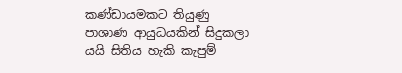කණ්ඩායමකට තියුණු පාශාණ ආයුධයකින් සිදුකලා යයි සිතිය හැකි කැපුම්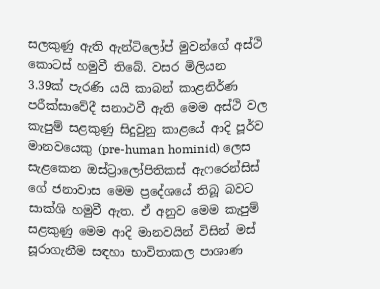සලකුණු ඇති ඇන්ටිලෝප් මුවන්ගේ අස්ථි කොටස් හමුවී තිබේ. වසර මිලියන 3.39ක් පැරණි යයි කාබන් කාළනිර්ණ පරීක්සාවේදී සනාථවී ඇති මෙම අස්ථි වල කැපුම් සළකුණු සිදුවුනු කාළයේ ආදි පූර්ව මානවයෙකු (pre-human hominid) ලෙස සැළකෙන ඔස්ට්‍රාලෝපිතිකස් ඇෆරෙන්සිස් ගේ ජනාවාස මෙම ප්‍රදේශයේ තිබූ බවට සාක්ශි හමුවී ඇත. ඒ අනුව මෙම කැපුම් සළකුණු මෙම ආදි මානවයින් විසින් මස් සූරාගැනීම සඳහා භාවිතාකල පාශාණ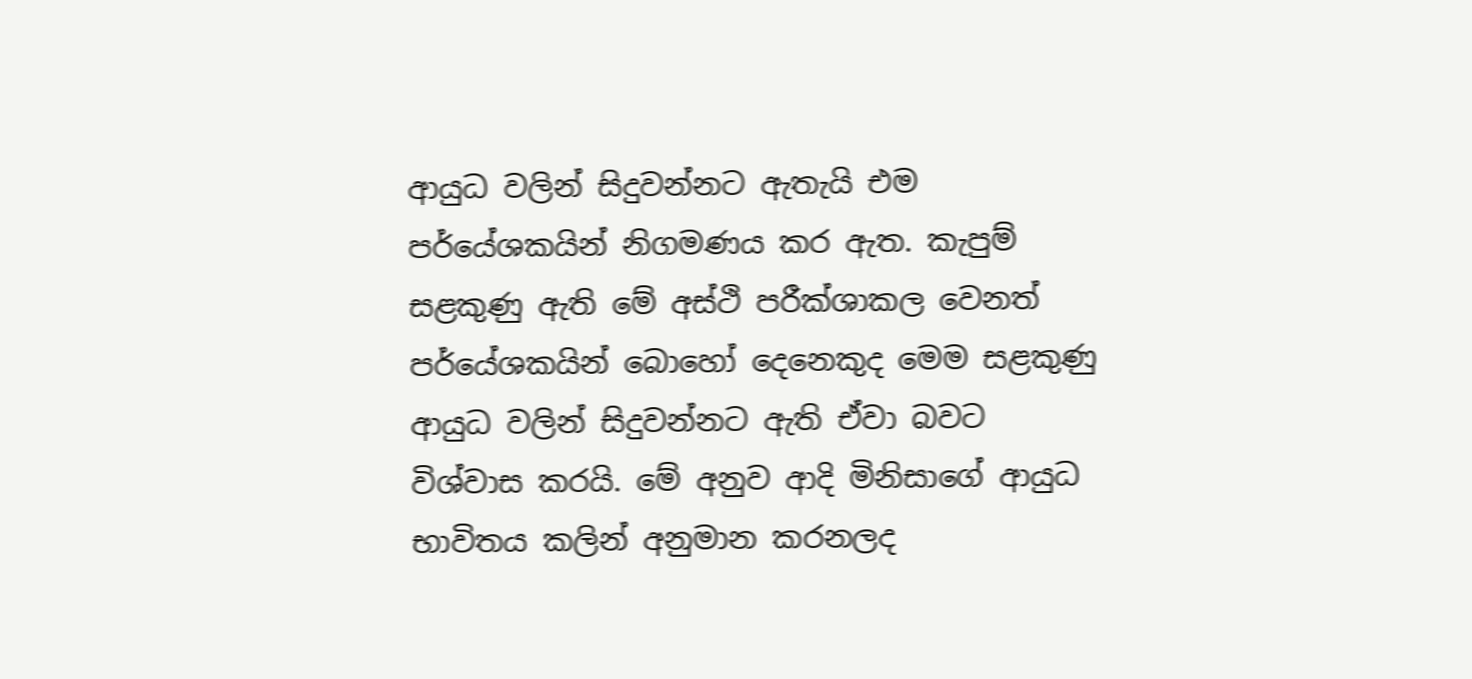ආයුධ වලින් සිදුවන්නට ඇතැයි එම පර්යේශකයින් නිගමණය කර ඇත. කැපුම් සළකුණු ඇති මේ අස්ථි පරීක්ශාකල වෙනත් පර්යේශකයින් බොහෝ දෙනෙකුද මෙම සළකුණු ආයුධ වලින් සිදුවන්නට ඇති ඒවා බවට විශ්වාස කරයි. මේ අනුව ආදි මිනිසාගේ ආයුධ භාවිතය කලින් අනුමාන කරනලද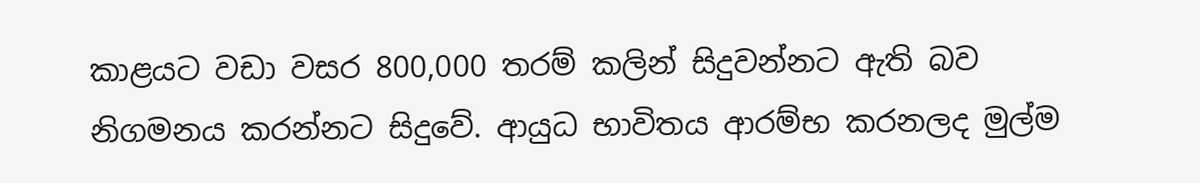කාළයට වඩා වසර 800,000 තරම් කලින් සිදුවන්නට ඇති බව නිගමනය කරන්නට සිදුවේ. ආයුධ භාවිතය ආරම්භ කරනලද මුල්ම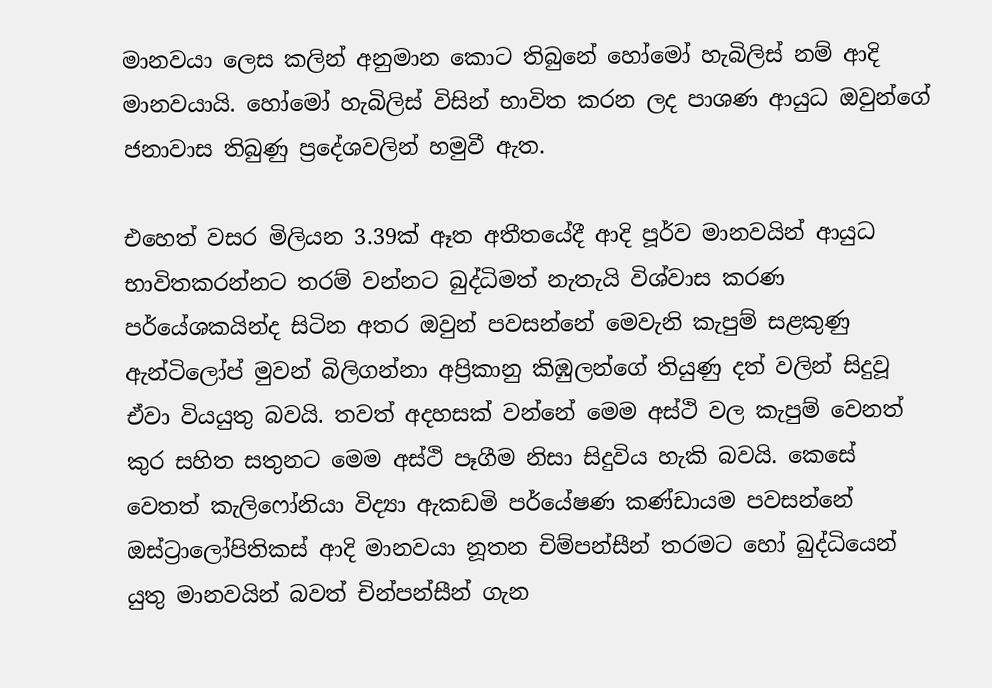මානවයා ලෙස කලින් අනුමාන කොට තිබුනේ හෝමෝ හැබිලිස් නම් ආදි මානවයායි. හෝමෝ හැබිලිස් විසින් භාවිත කරන ලද පාශණ ආයුධ ඔවුන්ගේ ජනාවාස තිබුණු ප්‍රදේශවලින් හමුවී ඇත.

එහෙත් වසර මිලියන 3.39ක් ඈත අතීතයේදී ආදි පූර්ව මානවයින් ආයුධ භාවිතකරන්නට තරම් වන්නට බුද්ධිමත් නැතැයි විශ්වාස කරණ පර්යේශකයින්ද සිටින අතර ඔවුන් පවසන්නේ මෙවැනි කැපුම් සළකුණු ඇන්ටිලෝප් මුවන් බිලිගන්නා අප්‍රිකානු කිඹුලන්ගේ තියුණු දත් වලින් සිදුවූ ඒවා වියයුතු බවයි. තවත් අදහසක් වන්නේ මෙම අස්ථි වල කැපුම් වෙනත් කුර සහිත සතුනට මෙම අස්ථි පෑගීම නිසා සිදුවිය හැකි බවයි. කෙසේ වෙතත් කැලිෆෝනියා විද්‍යා ඇකඩමි පර්යේෂණ කණ්ඩායම පවසන්නේ ඔස්ට්‍රාලෝපිතිකස් ආදි මානවයා නූතන චිම්පන්සීන් තරමට හෝ බුද්ධියෙන් යුතු මානවයින් බවත් චින්පන්සීන් ගැන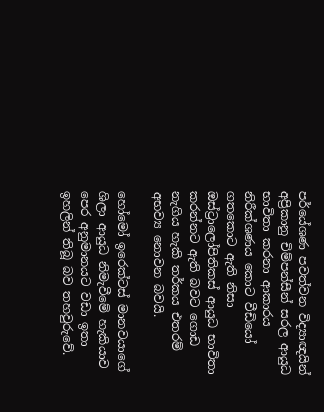පර්යේශණ පවත්වන විද්‍යාඥයින් අප්‍රිකානු චිම්පන්සීන් සරල ආයුධ භාවිතා කරනා ආකාරය නිරීක්ශණය කොට වීඩියෝ ගතකොට ඇති නිසා ඔස්ට්‍රාලෝපිතිකස් ආයුධ භාවිතා කරන්නට ඇති බවට ගොඩ නැගිය හැකි තර්කය එතරම් අභව්‍ය නොවන බවයි.

හෝමෝ ඉරෙක්ටස් මානවයාගේ ශිලා ආයුධ නිමැවීමේ හැකියාව පෙර අනුමානයට වඩා ඉතා ඉහලින් තිබූ බව තහවුරුවේ.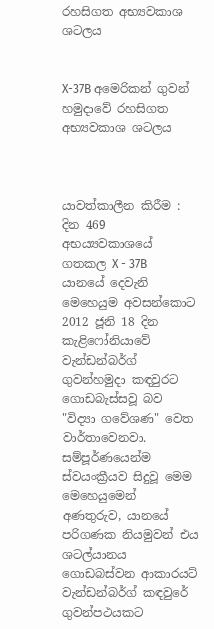රහසිගත අභ්‍යවකාශ ශටලය


X-37B අමෙරිකන් ගුවන් හමුදාවේ රහසිගත අභ්‍යවකාශ ශටලය



යාවත්කාලීන කිරීම : දින 469 අභය්‍යවකාශයේ ගතකල X - 37B යානයේ දෙවැනි මෙහෙයුම අවසන්කොට 2012 ජූනි 18 දින කැළිෆෝනියාවේ වැන්ඩන්බර්ග් ගුවන්හමුදා කඳවුරට ගොඩබැස්සවූ බව "විද්‍යා ගවේශණ" වෙත වාර්තාවෙනවා. සම්පූර්ණයෙන්ම ස්වයංක්‍රීයව සිදුවූ මෙම මෙහෙයුමෙන් අණතුරුව, යානයේ පරිගණක නියමුවන් එය ශටල්යානය ගොඩබස්වන ආකාරයට් වැන්ඩන්බර්ග් කඳවුරේ ගුවන්පථයකට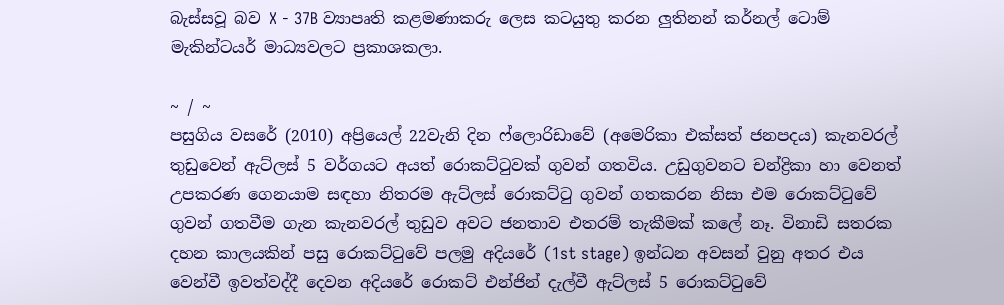බැස්සවූ බව X - 37B ව්‍යාපෘති කළමණාකරු ලෙස කටයුතු කරන ලුතිනන් කර්නල් ටොම් මැකින්ටයර් මාධ්‍යවලට ප්‍රකාශකලා.

~ / ~
පසුගිය වසරේ (2010) අප්‍රියෙල් 22වැනි දින ෆ්ලොරිඩාවේ (අමෙරිකා එක්සත් ජනපදය) කැනවරල් තුඩුවෙන් ඇට්ලස් 5 වර්ගයට අයත් රොකට්ටුවක් ගුවන් ගතවිය. උඩුගුවනට චන්ද්‍රිකා හා වෙනත් උපකරණ ගෙනයාම සඳහා නිතරම ඇට්ලස් රොකට්ටු ගුවන් ගතකරන නිසා එම රොකට්ටුවේ ගුවන් ගතවීම ගැන කැනවරල් තුඩුව අවට ජනතාව එතරම් තැකීමක් කලේ නෑ. විනාඩි සතරක දහන කාලයකින් පසු රොකට්ටුවේ පලමු අදියරේ (1st stage) ඉන්ධන අවසන් වුනු අතර එය වෙන්වී ඉවත්වද්දී දෙවන අදියරේ රොකට් එන්ජින් දැල්වී ඇට්ලස් 5 රොකට්ටුවේ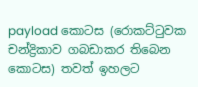payload කොටස (රොකට්ටුවක චන්ද්‍රිකාව ගබඩාකර තිබෙන කොටස) තවත් ඉහලට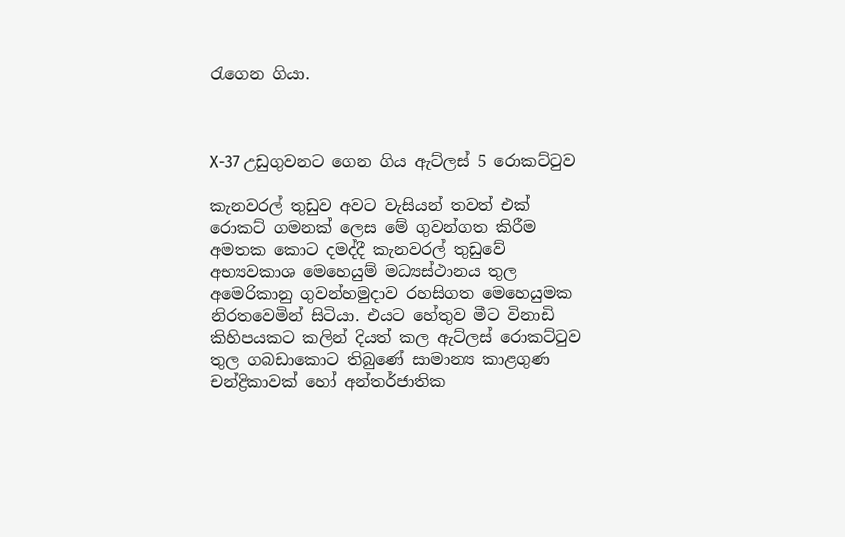රැගෙන ගියා.



X-37 උඩුගුවනට ගෙන ගිය ඇට්ලස් 5 රොකට්ටුව

කැනවරල් තුඩුව අවට වැසියන් තවත් එක් රොකට් ගමනක් ලෙස මේ ගුවන්ගත කිරීම අමතක කොට දමද්දී කැනවරල් තුඩුවේ අභ්‍යවකාශ මෙහෙයුම් මධ්‍යස්ථානය තුල අමෙරිකානු ගුවන්හමුදාව රහසිගත මෙහෙයුමක නිරතවෙමින් සිටියා. එයට හේතුව මීට විනාඩි කිහිපයකට කලින් දියත් කල ඇට්ලස් රොකට්ටුව තුල ගබඩාකොට තිබුණේ සාමාන්‍ය කාළගුණ චන්ද්‍රිකාවක් හෝ අන්තර්ජාතික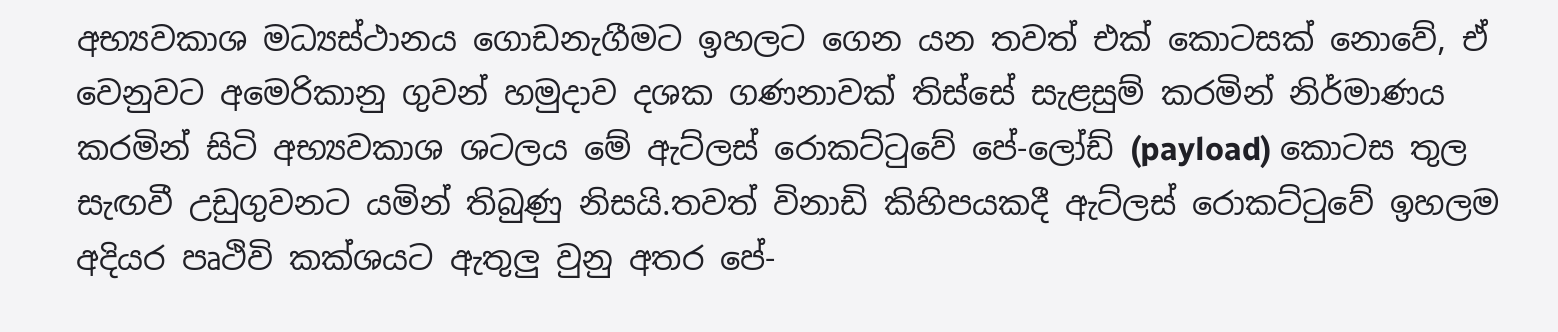අභ්‍යවකාශ මධ්‍යස්ථානය ගොඩනැගීමට ඉහලට ගෙන යන තවත් එක් කොටසක් නොවේ, ඒ වෙනුවට අමෙරිකානු ගුවන් හමුදාව දශක ගණනාවක් තිස්සේ සැළසුම් කරමින් නිර්මාණය කරමින් සිටි අභ්‍යවකාශ ශටලය මේ ඇට්ලස් රොකට්ටුවේ පේ-ලෝඩ් (payload) කොටස තුල සැඟවී උඩුගුවනට යමින් තිබුණු නිසයි.තවත් විනාඩි කිහිපයකදී ඇට්ලස් රොකට්ටුවේ ඉහලම අදියර පෘථිවි කක්ශයට ඇතුලු වුනු අතර පේ-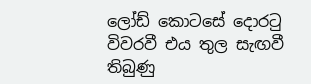ලෝඩ් කොටසේ දොරටු විවරවී එය තුල සැඟවී තිබුණු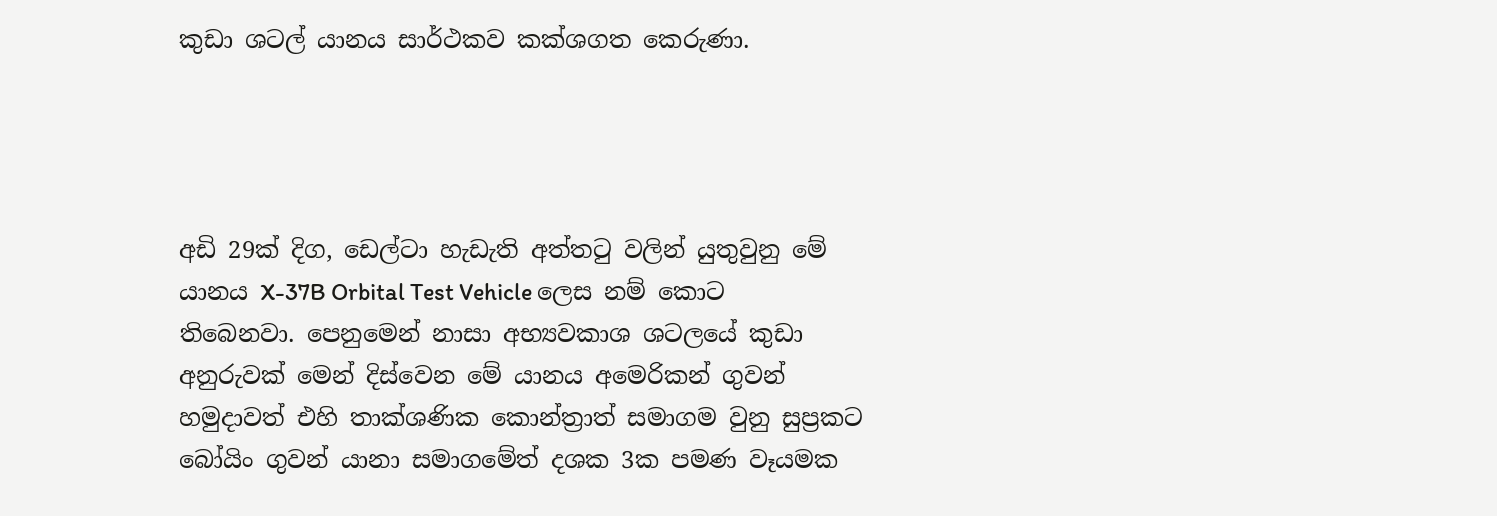කුඩා ශටල් යානය සාර්ථකව කක්ශගත කෙරුණා.




අඩි 29ක් දිග, ඩෙල්ටා හැඩැති අත්තටු වලින් යුතුවුනු මේ යානය X-37B Orbital Test Vehicle ලෙස නම් කොට තිබෙනවා. පෙනුමෙන් නාසා අභ්‍යවකාශ ශටලයේ කුඩා අනුරුවක් මෙන් දිස්වෙන මේ යානය අමෙරිකන් ගුවන් හමුදාවත් එහි තාක්ශණික කොන්ත්‍රාත් සමාගම වුනු සුප්‍රකට බෝයිං ගුවන් යානා සමාගමේත් දශක 3ක පමණ වෑයමක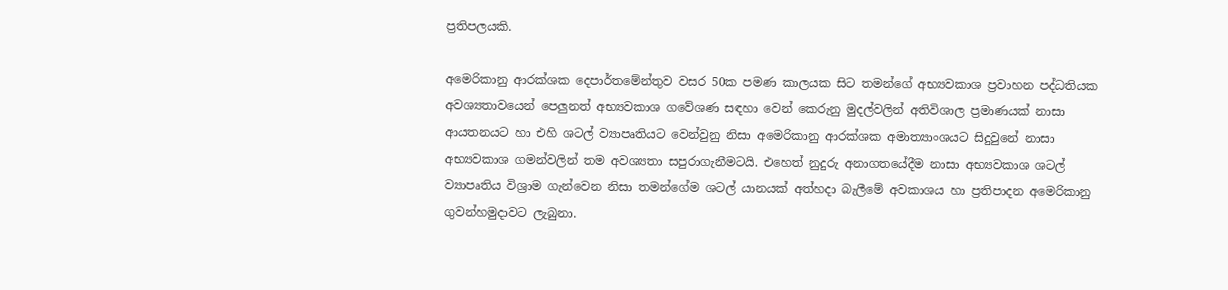ප්‍රතිපලයකි.

අමෙරිකානු ආරක්ශක දෙපාර්තමේන්තුව වසර 50ක පමණ කාලයක සිට තමන්ගේ අභ්‍යවකාශ ප්‍රවාහන පද්ධතියක අවශ්‍යතාවයෙන් පෙලුනත් අභ්‍යවකාශ ගවේශණ සඳහා වෙන් කෙරුනු මුදල්වලින් අතිවිශාල ප්‍රමාණයක් නාසා ආයතනයට හා එහි ශටල් ව්‍යාපෘතියට වෙන්වුනු නිසා අමෙරිකානු ආරක්ශක අමාත්‍යාංශයට සිදුවුනේ නාසා අභ්‍යවකාශ ගමන්වලින් තම අවශ්‍යතා සපුරාගැනීමටයි. එහෙත් නුදුරු අනාගතයේදීම නාසා අභ්‍යවකාශ ශටල් ව්‍යාපෘතිය විශ්‍රාම ගැන්වෙන නිසා තමන්ගේම ශටල් යානයක් අත්හදා බැලීමේ අවකාශය හා ප්‍රතිපාදන අමෙරිකානු ගුවන්හමුදාවට ලැබුනා.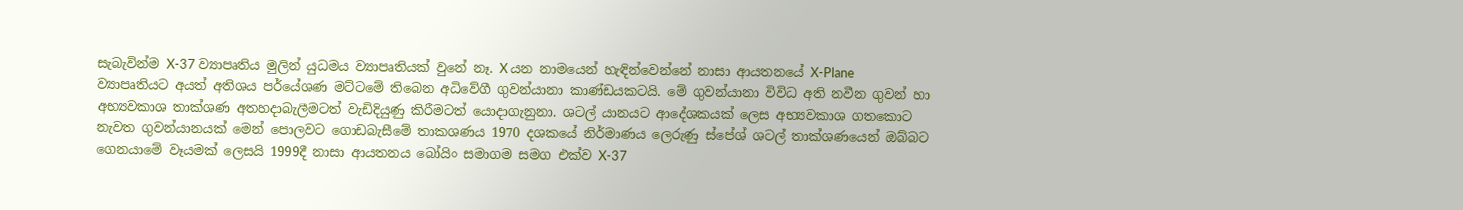සැබැවින්ම X-37 ව්‍යාපෘතිය මුලින් යුධමය ව්‍යාපෘතියක් වුනේ නෑ. X යන නාමයෙන් හැඳින්වෙන්නේ නාසා ආයතනයේ X-Plane ව්‍යාපෘතියට අයත් අතිශය පර්යේශණ මට්ටමේ තිබෙන අධිවේගී ගුවන්යානා කාණ්ඩයකටයි. මේ ගුවන්යානා විවිධ අති නවීන ගුවන් හා අභ්‍යවකාශ තාක්ශණ අතහදාබැලීමටත් වැඩිදියුණු කිරීමටත් යොදාගැනුනා. ශටල් යානයට ආදේශකයක් ලෙස අභ්‍යවකාශ ගතකොට නැවත ගුවන්යානයක් මෙන් පොලවට ගොඩබැසීමේ තාකශණය 1970 දශකයේ නිර්මාණය ලෙරුණු ස්පේශ් ශටල් තාක්ශණයෙන් ඔබ්බට ගෙනයාමේ වෑයමක් ලෙසයි 1999දී නාසා ආයතනය බෝයිං සමාගම සමග එක්ව X-37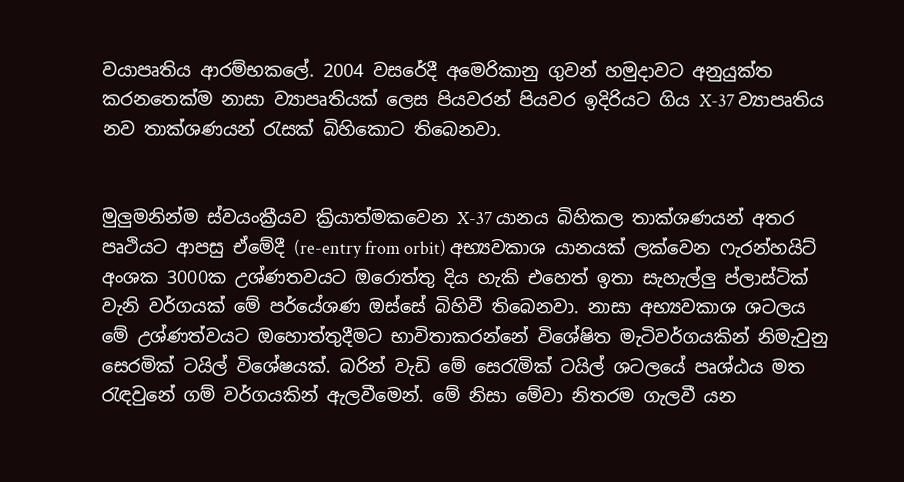ව‍යාපෘතිය ආරම්භකලේ. 2004 වසරේදී අමෙරිකානු ගුවන් හමුදාවට අනුයුක්ත කරනතෙක්ම නාසා ව්‍යාපෘතියක් ලෙස පියවරන් පියවර ඉදිරියට ගිය X-37 ව්‍යාපෘතිය නව තාක්ශණයන් රැසක් බිහිකොට තිබෙනවා.


මුලුමනින්ම ස්වයංක්‍රීයව ක්‍රියාත්මකවෙන X-37 යානය බිහිකල තාක්ශණයන් අතර පෘථියට ආපසු ඒමේදී (re-entry from orbit) අභ්‍යවකාශ යානයක් ලක්වෙන ෆැරන්හයිට් අංශක 3000ක උශ්ණතවයට ඔරොත්තු දිය හැකි එහෙත් ඉතා සැහැල්ලු ප්ලාස්ටික් වැනි වර්ගයක් මේ පර්යේශණ ඔස්සේ බිහිවී තිබෙනවා. නාසා අභ්‍යවකාශ ශටලය මේ උශ්ණත්වයට ඔහොත්තුදීමට භාවිතාකරන්නේ විශේෂිත මැටිවර්ගයකින් නිමැවුනු සෙරමික් ටයිල් විශේෂයක්. බරින් වැඩි මේ සෙරැමික් ටයිල් ශටලයේ පෘශ්ඨය මත රැඳවුනේ ගම් වර්ගයකින් ඇලවීමෙන්. මේ නිසා මේවා නිතරම ගැලවී යන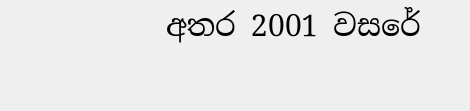අතර 2001 වසරේ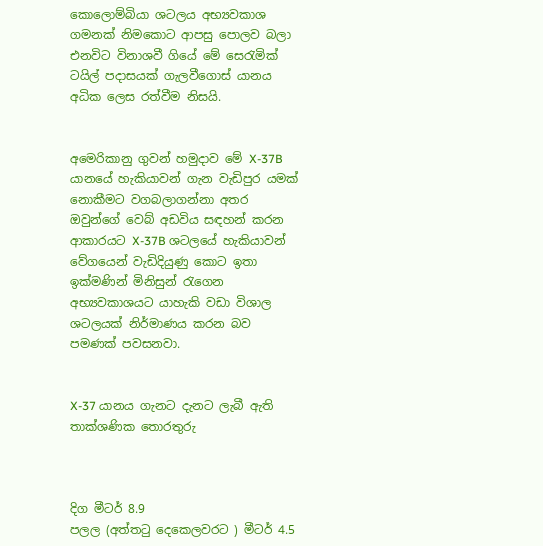කොලොම්බියා ශටලය අභ්‍යවකාශ ගමනක් නිමකොට ආපසු පොලව බලා එනවිට විනාශවී ගියේ මේ සෙරැමික් ටයිල් පදාසයක් ගැලවීගොස් යානය අධික ලෙස රත්වීම නිසයි.


අමෙරිකානු ගුවන් හමුදාව මේ X-37B යානයේ හැකියාවන් ගැන වැඩිපුර යමක් නොකීමට වගබලාගන්නා අතර ඔවුන්ගේ වෙබ් අඩවිය සඳහන් කරන ආකාරයට X-37B ශටලයේ හැකියාවන් වේගයෙන් වැඩිදියුණු කොට ඉතා ඉක්මණින් මිනිසුන් රැගෙන අභ්‍යවකාශයට යාහැකි වඩා විශාල ශටලයක් නිර්මාණය කරන බව පමණක් පවසනවා.


X-37 යානය ගැනට දැනට ලැබී ඇති තාක්ශණික තොරතුරු



දිග මීටර් 8.9
පලල (අත්තටු දෙකෙලවරට ) මීටර් 4.5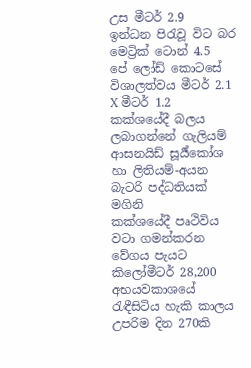උස මීටර් 2.9
ඉන්ධන පිරැවූ විට බර මෙට්‍රික් ටොන් 4.5
පේ ලෝඩ් කොටසේ විශාලත්වය මීටර් 2.1 X මීටර් 1.2
කක්ශයේදී බලය ලබාගන්නේ ගැලියම් ආසනයිඩ් සූර්‍ය්කෝශ හා ලිතියම්-අයන බැටරි පද්ධතියක් මගිනි
කක්ශයේදී පෘථිවිය වටා ගමන්කරන වේගය පැයට කිලෝමීටර් 28,200
අභ‍යවකාශයේ රැඳීසිටිය හැකි කාලය උපරිම දින 270කි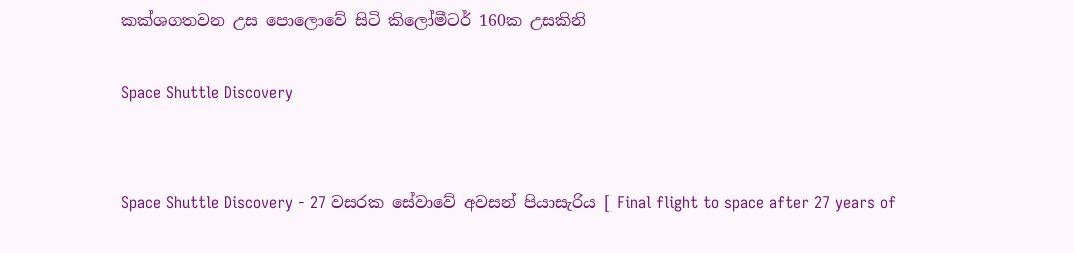කක්ශගතවන උස පොලොවේ සිටි කිලෝමීටර් 160ක උසකිනි

Space Shuttle Discovery


Space Shuttle Discovery - 27 වසරක සේවාවේ අවසන් පියාසැරිය [ Final flight to space after 27 years of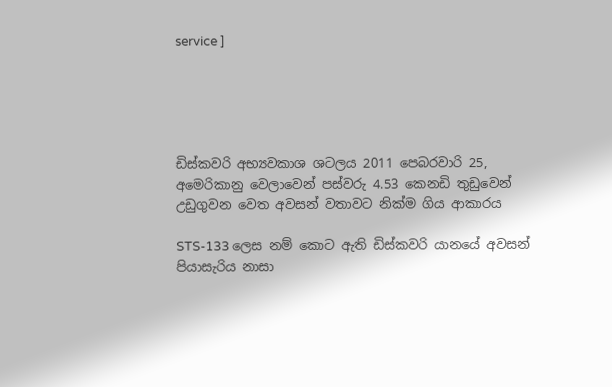service ]





ඩිස්කවරි අභ්‍යවකාශ ශටලය 2011 පෙබරවාරි 25, අමෙරිකානු වෙලාවෙන් පස්වරු 4.53 කෙනඩි තුඩුවෙන් උඩුගුවන වෙත අවසන් වතාවට නික්ම ගිය ආකාරය

STS-133 ලෙස නම් කොට ඇති ඩිස්කවරි යානයේ අවසන් පියාසැරිය නාසා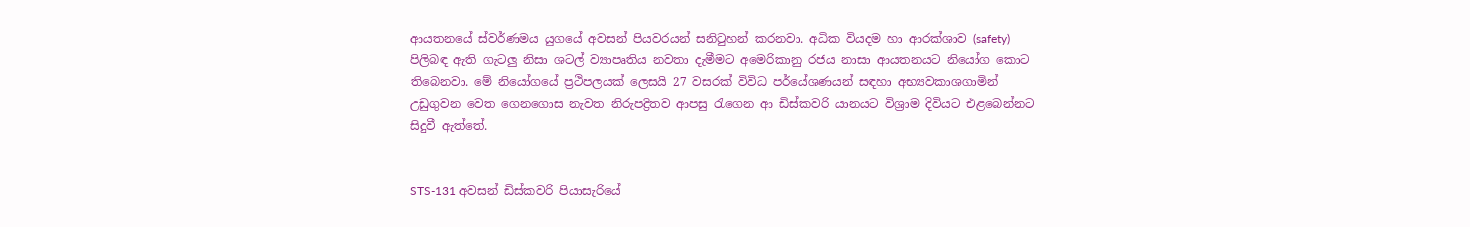ආයතනයේ ස්වර්ණමය යුගයේ අවසන් පියවරයන් සනිටුහන් කරනවා. අධික වියදම හා ආරක්ශාව (safety) පිලිබඳ ඇති ගැටලු නිසා ශටල් ව්‍යාපෘතිය නවතා දැමීමට අමෙරිකානු රජය නාසා ආයතනයට නියෝග කොට තිබෙනවා. මේ නියෝගයේ ප්‍රථිපලයක් ලෙසයි 27 වසරක් විවිධ පර්යේශණයන් සඳහා අභ්‍යවකාශගාමින් උඩුගුවන වෙත ගෙනගොස නැවත නිරුපද්‍රිතව ආපසු රැගෙන ආ ඩිස්කවරි යානයට විශ්‍රාම දිවියට එළබෙන්නට සිදුවී ඇත්තේ.


STS-131 අවසන් ඩිස්කවරි පියාසැරියේ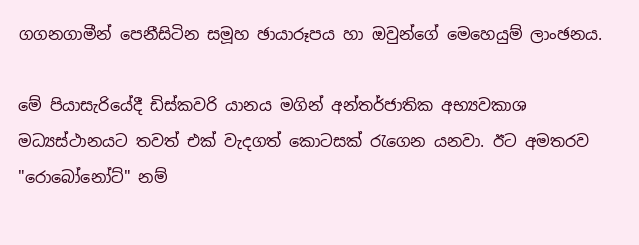ගගනගාමීන් පෙනීසිටින සමූහ ඡායාරූපය හා ඔවුන්ගේ මෙහෙයුම් ලාංඡනය.

මේ පියාසැරියේදී ඩිස්කවරි යානය මගින් අන්තර්ජාතික අභ්‍යවකාශ මධ්‍යස්ථානයට තවත් එක් වැදගත් කොටසක් රැගෙන යනවා. ඊට අමතරව "රොබෝනෝට්" නම්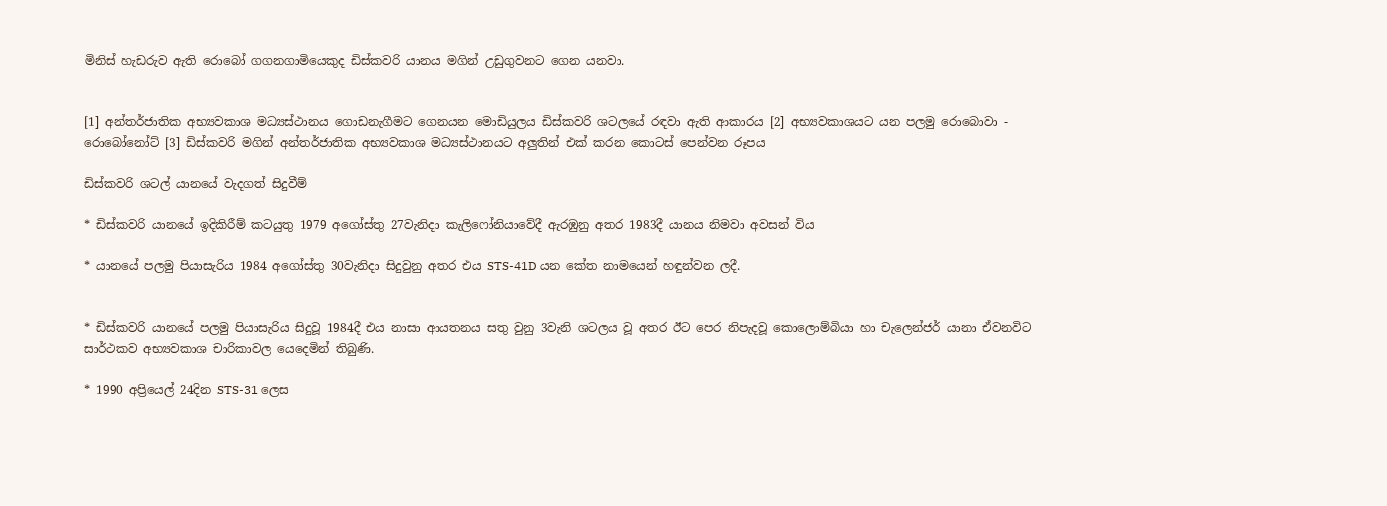මිනිස් හැඩරුව ඇති රොබෝ ගගනගාමියෙකුද ඩිස්කවරි යානය මගින් උඩුගුවනට ගෙන යනවා.


[1] අන්තර්ජාතික අභ්‍යවකාශ මධ්‍යස්ථානය ගොඩනැගීමට ගෙනයන මොඩියුලය ඩිස්කවරි ශටලයේ රඳවා ඇති ආකාරය [2] අභ්‍යවකාශයට යන පලමු රොබොවා - රොබෝනෝට් [3] ඩිස්කවරි මගින් අන්තර්ජාතික අභ්‍යවකාශ මධ්‍යස්ථානයට අලුතින් එක් කරන කොටස් පෙන්වන රූපය

ඩිස්කවරි ශටල් යානයේ වැදගත් සිදුවීම්

* ඩිස්කවරි යානයේ ඉදිකිරීම් කටයුතු 1979 අගෝස්තු 27වැනිදා කැලිෆෝනියාවේදී ඇරඹුනු අතර 1983දී යානය නිමවා අවසන් විය

* යානයේ පලමු පියාසැරිය 1984 අගෝස්තු 30වැනිදා සිදුවුනු අතර එය STS-41D යන කේත නාමයෙන් හඳුන්වන ලදී.


* ඩිස්කවරි යානයේ පලමු පියාසැරිය සිදුවූ 1984දී එය නාසා ආයතනය සතු වුනු 3වැනි ශටලය වූ අතර ඊට පෙර නිපැදවූ කොලොම්බියා හා චැලෙන්ජර් යානා ඒවනවිට සාර්ථකව අභ්‍යවකාශ චාරිකාවල යෙදෙමින් තිබුණි.

* 1990 අප්‍රියෙල් 24දින STS-31 ලෙස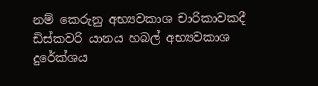නම් කෙරුනු අභ්‍යවකාශ චාරිකාවකදී ඩිස්කවරි යානය හබල් අභ්‍යවකාශ දුරේක්ශය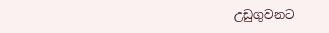උඩුගුවනට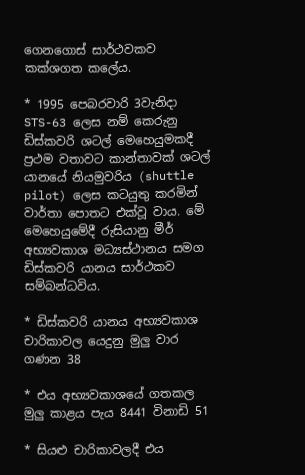ගෙනගොස් සාර්ථවකව කක්ශගත කලේය.

* 1995 පෙබරවාරි 3වැනිදා STS-63 ලෙස නම් කෙරුනු ඩිස්කවරි ශටල් මෙහෙයුමකදී ප්‍රථම වතාවට කාන්තාවක් ශටල් යානයේ නියමුවරිය (shuttle pilot) ලෙස කටයුතු කරමින් වාර්තා පොතට එක්වූ වාය. මේ මෙහෙයුමේදී රුසියානු මීර් අභ්‍යවකාශ මධ්‍යස්ථානය සමග ඩිස්කවරි යානය සාර්ථකව සම්බන්ධවිය.

* ඩිස්කවරි යානය අභ්‍යවකාශ චාරිකාවල යෙදුනු මුලු වාර ගණන 38

* එය අභ්‍යවකාශයේ ගතකල මුලු කාළය පැය 8441 විනාඩි 51

* සියළු චාරිකාවලදී එය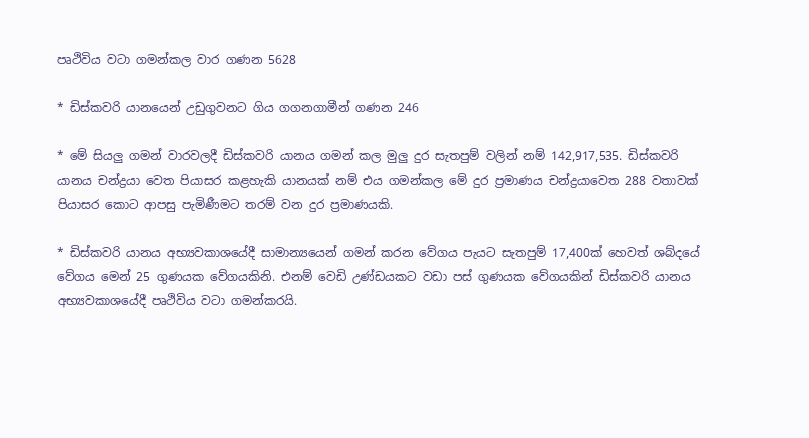පෘථිවිය වටා ගමන්කල වාර ගණන 5628

* ඩිස්කවරි යානයෙන් උඩුගුවනට ගිය ගගනගාමීන් ගණන 246

* මේ සියලු ගමන් වාරවලදී ඩිස්කවරි යානය ගමන් කල මුලු දුර සැතපුම් වලින් නම් 142,917,535. ඩිස්කවරි යානය චන්ද්‍රයා වෙත පියාසර කළහැකි යානයක් නම් එය ගමන්කල මේ දුර ප්‍රමාණය චන්ද්‍රයාවෙත 288 වතාවක් පියාසර කොට ආපසු පැමිණීමට තරම් වන දුර ප්‍රමාණයකි.

* ඩිස්කවරි යානය අභ්‍යවකාශයේදී සාමාන්‍යයෙන් ගමන් කරන වේගය පැයට සැතපුම් 17,400ක් හෙවත් ශබ්දයේ වේගය මෙන් 25 ගුණයක වේගයකිනි. එනම් වෙඩි උණ්ඩයකට වඩා පස් ගුණයක වේගයකින් ඩිස්කවරි යානය අභ්‍යවකාශයේදී පෘථිවිය වටා ගමන්කරයි.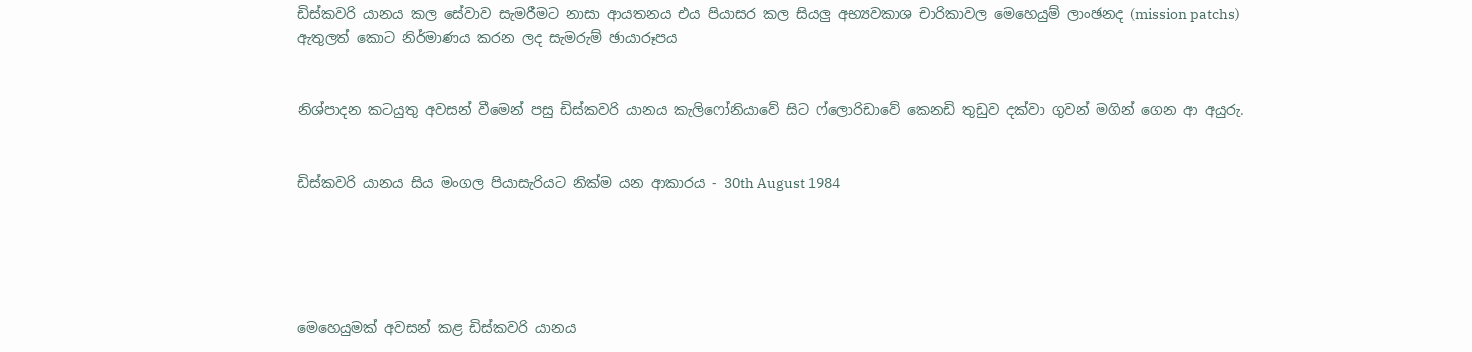ඩිස්කවරි යානය කල සේවාව සැමරීමට නාසා ආයතනය එය පියාසර කල සියලු අභ්‍යවකාශ චාරිකාවල මෙහෙයුම් ලාංඡනද (mission patchs) ඇතුලත් කොට නිර්මාණය කරන ලද සැමරුම් ඡායාරූපය


නිශ්පාදන කටයුතු අවසන් වීමෙන් පසු ඩිස්කවරි යානය කැලිෆෝනියාවේ සිට ෆ්ලොරිඩාවේ කෙනඩි තුඩුව දක්වා ගුවන් මගින් ගෙන ආ අයුරු.


ඩිස්කවරි යානය සිය මංගල පියාසැරියට නික්ම යන ආකාරය - 30th August 1984





මෙහෙයුමක් අවසන් කළ ඩිස්කවරි යානය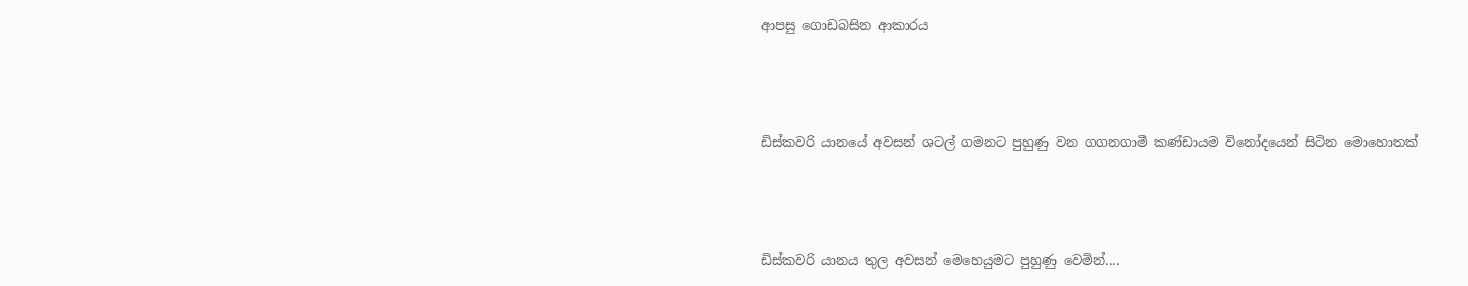ආපසු ගොඩබසින ආකාරය



ඩිස්කවරි යානයේ අවසන් ශටල් ගමනට පුහුණු වන ගගනගාමී කණ්ඩායම විනෝදයෙන් සිටින මොහොතක්



ඩිස්කවරි යානය තුල අවසන් මෙහෙයුමට පුහුණු වෙමින්....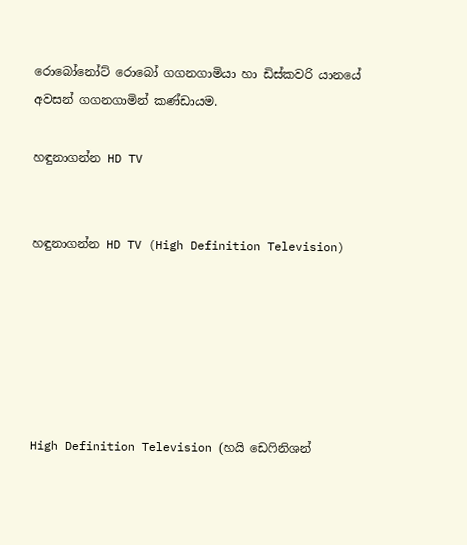රොබෝනෝට් රොබෝ ගගනගාමියා හා ඩිස්කවරි යානයේ අවසන් ගගනගාමින් කණ්ඩායම.

හඳුනාගන්න HD TV


හඳුනාගන්න HD TV (High Definition Television)






High Definition Television (හයි ඩෙෆිනිශන්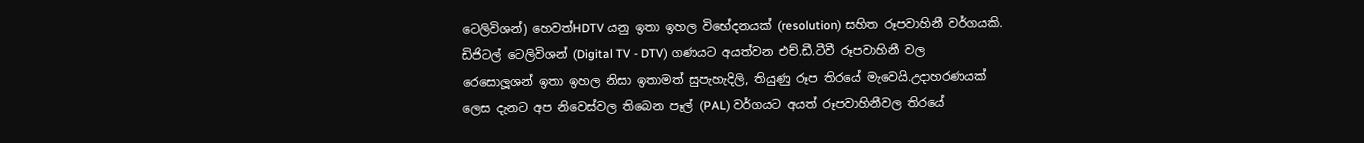ටෙලිවිශන්) හෙවත්HDTV යනු ඉතා ඉහල විභේදනයක් (resolution) සහිත රූපවාහිනී වර්ගයකි. ඩිජිටල් ටෙලිවිශන් (Digital TV - DTV) ගණයට අයත්වන එච්.ඩී.ටීවී රූපවාහිනී වල රෙසොලූශන් ඉතා ඉහල නිසා ඉතාමත් සුපැහැදිලි, තියුණු රූප තිරයේ මැවෙයි.උදාහරණයක් ලෙස දැනට අප නිවෙස්වල තිබෙන පෑල් (PAL) වර්ගයට අයත් රූපවාහිනීවල තිරයේ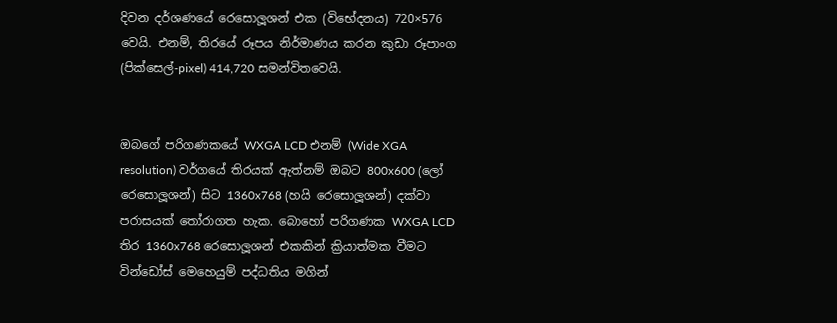දිවන දර්ශණයේ රෙසොලූශන් එක (විභේදනය) 720×576 වෙයි. එනම්, තිරයේ රූපය නිර්මාණය කරන කුඩා රූපාංග (පික්සෙල්-pixel) 414,720 සමන්විතවෙයි.


ඔබගේ පරිගණකයේ WXGA LCD එනම් (Wide XGA resolution) වර්ගයේ තිරයක් ඇත්නම් ඔබට 800x600 (ලෝ රෙසොලූශන්) සිට 1360x768 (හයි රෙසොලූශන්) දක්වා පරාසයක් තෝරාගත හැක. බොහෝ පරිගණක WXGA LCD තිර 1360x768 රෙසොලූශන් එකකින් ක්‍රියාත්මක වීමට වින්ඩෝස් මෙහෙයුම් පද්ධතිය මගින්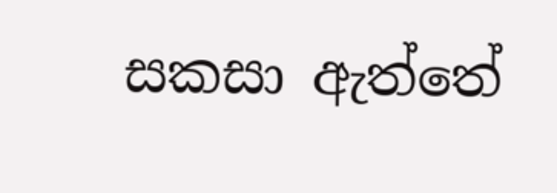සකසා ඇත්තේ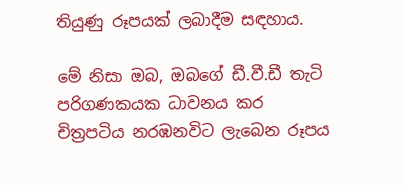තියුණු රූපයක් ලබාදීම සඳහාය.

මේ නිසා ඔබ, ඔබගේ ඩී.වී.ඩී තැටි පරිගණකයක ධාවනය කර චිත්‍රපටිය නරඹනවිට ලැබෙන රූපය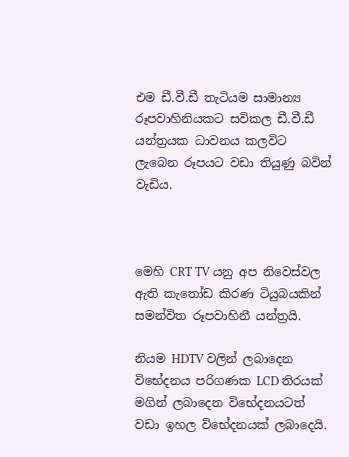එම ඩී.වී.ඩී තැටියම සාමාන්‍ය රූපවාහිනියකට සවිකල ඩී.වී.ඩී යන්ත්‍රයක ධාවනය කලවිට ලැබෙන රූපයට වඩා තියුණු බවින් වැඩිය.



මෙහි CRT TV යනු අප නිවෙස්වල ඇති කැතෝඩ කිරණ ටියුබයකින් සමන්විත රූපවාහිනී යන්ත්‍රයි.

නියම HDTV වලින් ලබාදෙන විභේදනය පරිගණක LCD තිරයක් මගින් ලබාදෙන විභේදනයටත් වඩා ඉහල විභේදනයක් ලබාදෙයි.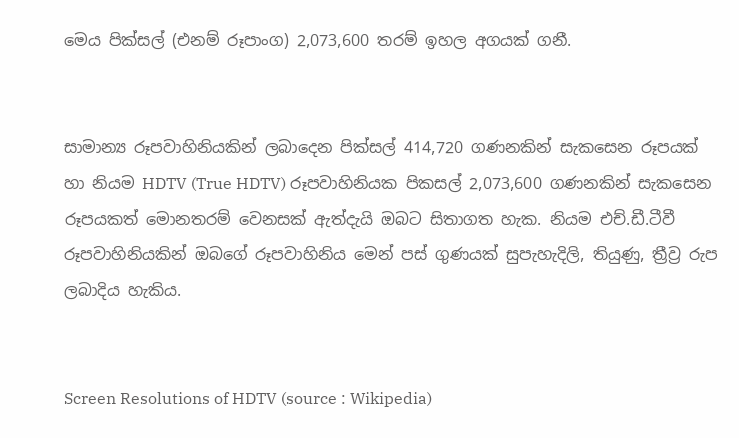මෙය පික්සල් (එනම් රූපාංග) 2,073,600 තරම් ඉහල අගයක් ගනී.


සාමාන්‍ය රූපවාහිනියකින් ලබාදෙන පික්සල් 414,720 ගණනකින් සැකසෙන රූපයක් හා නියම HDTV (True HDTV) රූපවාහිනියක පිකසල් 2,073,600 ගණනකින් සැකසෙන රූපයකත් මොනතරම් වෙනසක් ඇත්දැයි ඔබට සිතාගත හැක. නියම එච්.ඩී.ටීවී රූපවාහිනියකින් ඔබගේ රූපවාහිනිය මෙන් පස් ගුණයක් සුපැහැදිලි, තියුණු, ත්‍රීව්‍ර රුප ලබාදිය හැකිය.


Screen Resolutions of HDTV (source : Wikipedia)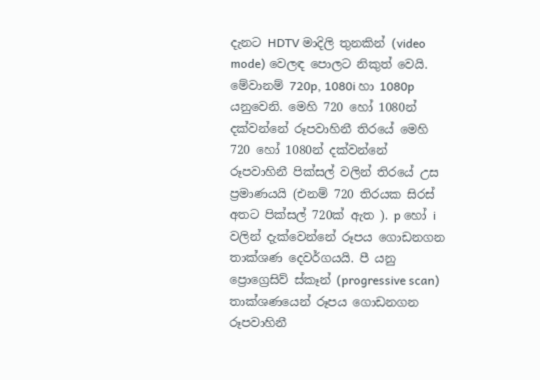දැනට HDTV මාදිලි තුනකින් (video mode) වෙලඳ පොලට නිකුත් වෙයි. මේවානම් 720p, 1080i හා 1080p යනුවෙනි. මෙහි 720 හෝ 1080න් දක්වන්නේ රූපවාහිනී තිරයේ මෙහි 720 හෝ 1080න් දක්වන්නේ රූපවාහිනී පික්සල් වලින් තිරයේ උස ප්‍රමාණයයි (එනම් 720 තිරයක සිරස් අතට පික්සල් 720ක් ඇත ). p හෝ i වලින් දැක්වෙන්නේ රූපය ගොඩනගන තාක්ශණ දෙවර්ගයයි. පී යනු ප්‍රොග්‍රෙසිව් ස්කෑන් (progressive scan) තාක්ශණයෙන් රූපය ගොඩනගන රූපවාහිනී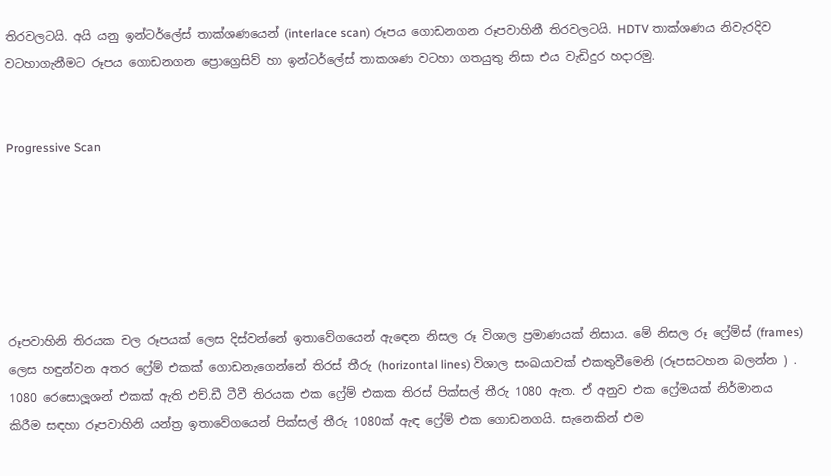තිරවලටයි. අයි යනු ඉන්ටර්ලේස් තාක්ශණයෙන් (interlace scan) රූපය ගොඩනගන රූපවාහිනී තිරවලටයි. HDTV තාක්ශණය නිවැරදිව වටහාගැනීමට රූපය ගොඩනගන ප්‍රොග්‍රෙසිව් හා ඉන්ටර්ලේස් තාකශණ වටහා ගතයුතු නිසා එය වැඩිදුර හදාරමු.


Progressive Scan






රූපවාහිනි තිරයක චල රූපයක් ලෙස දිස්වන්නේ ඉතාවේගයෙන් ඇඳෙන නිසල රූ විශාල ප්‍රමාණයක් නිසාය. මේ නිසල රූ ෆ්‍රේම්ස් (frames) ලෙස හඳුන්වන අතර ෆ්‍රේම් එකක් ගොඩනැගෙන්නේ තිරස් තීරු (horizontal lines) විශාල සංඛයාවක් එකතුවීමෙනි (රූපසටහන බලන්න ) . 1080 රෙසොලූශන් එකක් ඇති එච්.ඩී ටීවී තිරයක එක ෆ්‍රේම් එකක තිරස් පික්සල් තීරු 1080 ඇත. ඒ අනුව එක ෆ්‍රේමයක් නිර්මානය කිරීම සඳහා රූපවාහිනි යන්ත්‍ර ඉතාවේගයෙන් පික්සල් තීරු 1080ක් ඇඳ ෆ්‍රේම් එක ගොඩනගයි. සැනෙකින් එම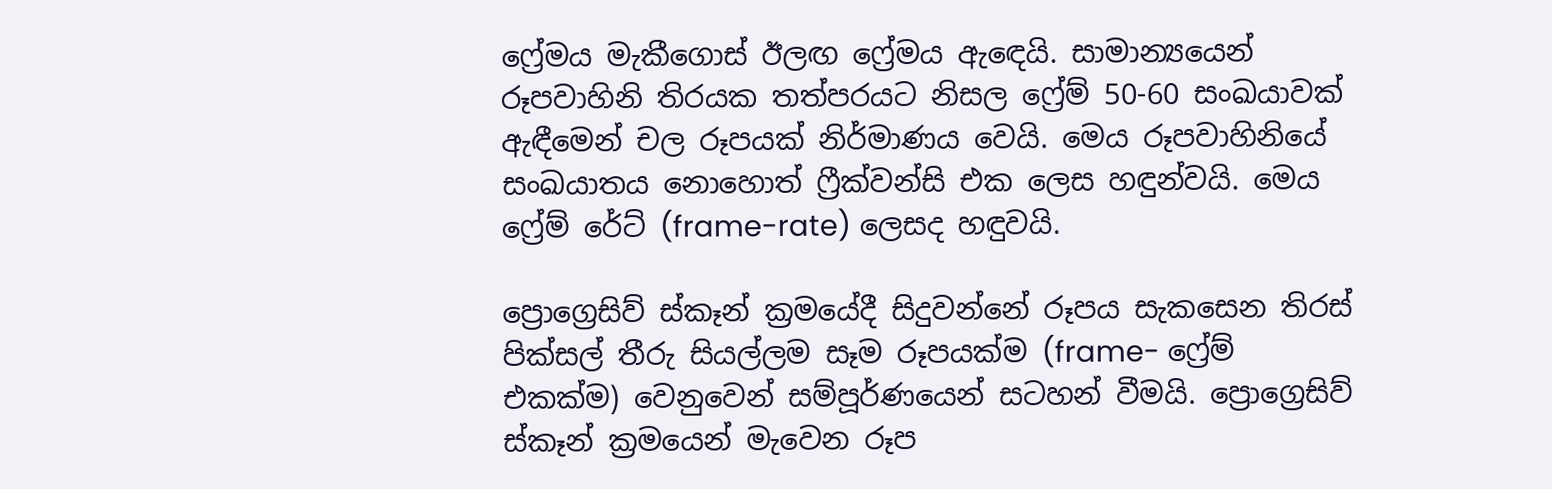ෆ්‍රේමය මැකීගොස් ඊලඟ ෆ්‍රේමය ඇඳෙයි. සාමාන්‍යයෙන් රූපවාහිනි තිරයක තත්පරයට නිසල ෆ්‍රේම් 50-60 සංඛයාවක් ඇඳීමෙන් චල රූපයක් නිර්මාණය වෙයි. මෙය රූපවාහිනියේ සංඛ‍යාතය නොහොත් ෆ්‍රීක්වන්සි එක ලෙස හඳුන්වයි. මෙය ෆ්‍රේම් රේට් (frame-rate) ලෙසද හඳුවයි.

ප්‍රොග්‍රෙසිව් ස්කෑන් ක්‍රමයේදී සිදුවන්නේ රූපය සැකසෙන තිරස් පික්සල් තීරු සියල්ලම සෑම රූපයක්ම (frame- ෆ්‍රේම් එකක්ම) වෙනුවෙන් සම්පූර්ණයෙන් සටහන් වීමයි. ප්‍රොග්‍රෙසිව් ස්කෑන් ක්‍රමයෙන් මැවෙන රූප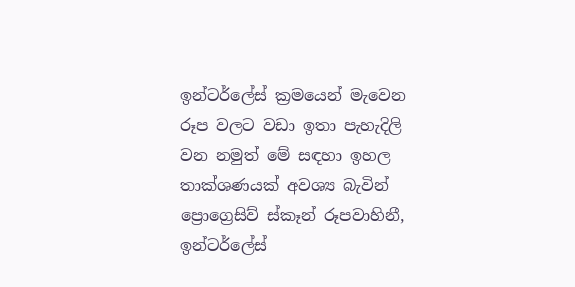ඉන්ටර්ලේස් ක්‍රමයෙන් මැවෙන රූප වලට වඩා ඉතා පැහැදිලි වන නමුත් මේ සඳහා ඉහල තාක්ශණයක් අවශ්‍ය බැවින් ප්‍රොග්‍රෙසිව් ස්කෑන් රූපවාහිනී, ඉන්ටර්ලේස්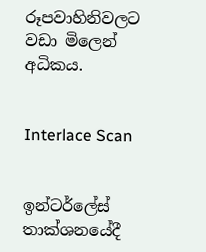රූපවාහිනිවලට වඩා මිලෙන් අධිකය.


Interlace Scan


ඉන්ටර්ලේස් තාක්ශනයේදී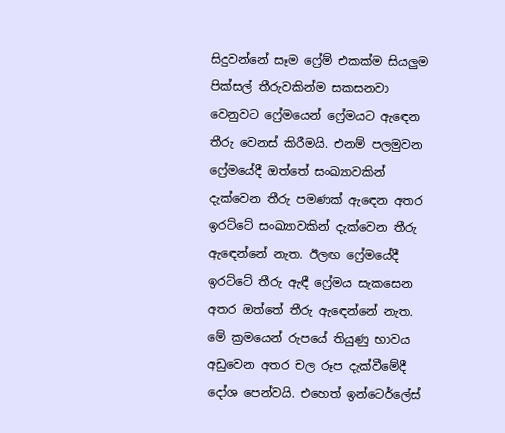සිදුවන්නේ සෑම ෆ්‍රේම් එකක්ම සියලුම පික්සල් තීරුවකින්ම සකසනවා වෙනුවට ෆ්‍රේමයෙන් ෆ්‍රේමයට ඇඳෙන තීරු වෙනස් කිරීමයි. එනම් පලමුවන ෆ්‍රේමයේදී ඔත්තේ සංඛ්‍යාවකින් දැක්වෙන තීරු පමණක් ඇඳෙන අතර ඉරට්ටේ සංඛ්‍යාවකින් දැක්වෙන තීරු ඇඳෙන්නේ නැත. ඊලඟ ෆ්‍රේමයේදී ඉරට්ටේ තීරු ඇඳී ෆ්‍රේමය සැකසෙන අතර ඔත්තේ තීරු ඇඳෙන්නේ නැත. මේ ක්‍රමයෙන් රුපයේ තියුණු භාවය අඩුවෙන අතර චල රූප දැක්වීමේදී දෝශ පෙන්වයි. එහෙත් ඉන්ටෙර්ලේස්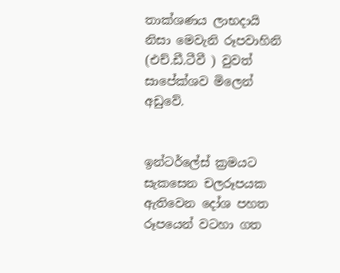තාක්ශණය ලාභදායි නිසා මෙවැනි රූපවාහිනි (එච්.ඩී.ටීවී ) වුවත් සාපේක්ශව මිලෙන් අඩුවේ.


ඉන්ටර්ලේස් ක්‍රමයට සැකසෙන චලරූපයක ඇතිවෙන දෝශ පහත රූපයෙන් වටහා ගත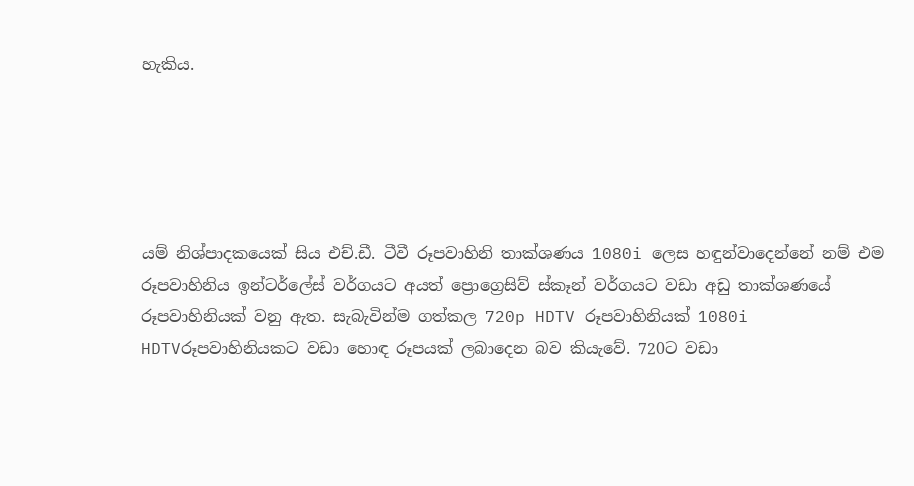හැකිය.





යම් නිශ්පාදකයෙක් සිය එච්.ඩී. ටීවී රූපවාහිනි තාක්ශණය 1080i ලෙස හඳුන්වාදෙන්නේ නම් එම රූපවාහිනිය ඉන්ටර්ලේස් වර්ගයට අයත් ප්‍රොග්‍රෙසිව් ස්කෑන් වර්ගයට වඩා අඩු තාක්ශණයේ රූපවාහිනියක් වනු ඇත. සැබැවින්ම ගත්කල 720p HDTV රූපවාහිනියක් 1080i HDTVරූපවාහිනියකට වඩා හොඳ රූපයක් ලබාදෙන බව කියැවේ. 720ට වඩා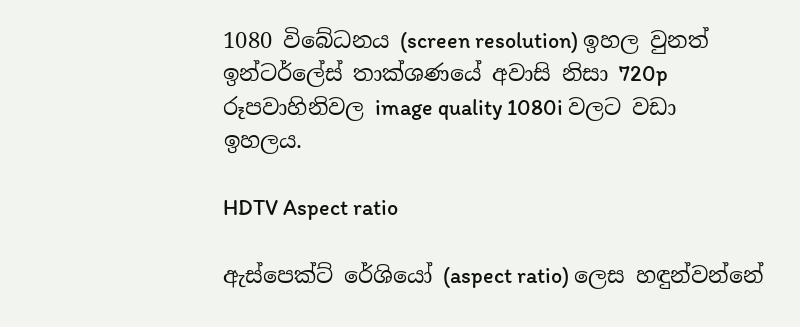1080 විබේධනය (screen resolution) ඉහල වුනත් ඉන්ටර්ලේස් තාක්ශණයේ අවාසි නිසා 720p රූපවාහිනිවල image quality 1080i වලට වඩා ඉහලය.

HDTV Aspect ratio

ඇස්පෙක්ට් රේශියෝ (aspect ratio) ලෙස හඳුන්වන්නේ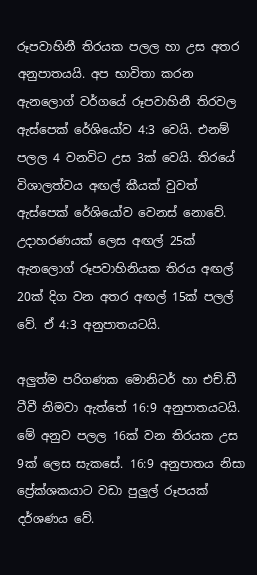රූපවාහිනී තිරයක පලල හා උස අතර අනුපාතයයි. අප භාවිතා කරන ඇනලොග් වර්ගයේ රූපවාහිනී තිරවල ඇස්පෙක් රේශියෝව 4:3 වෙයි. එනම් පලල 4 වනවිට උස 3ක් වෙයි. තිරයේ විශාලත්වය අඟල් කීයක් වුවත් ඇස්පෙක් රේශියෝව වෙනස් නොවේ. උදාහරණයක් ලෙස අඟල් 25ක් ඇනලොග් රූපවාහිනියක තිරය අඟල් 20ක් දිග වන අතර අඟල් 15ක් පලල් වේ. ඒ 4:3 අනුපාතයටයි.

අලුත්ම පරිගණක මොනිටර් හා එච්.ඩී ටීවී නිමවා ඇත්තේ 16:9 අනුපාතයටයි. මේ අනුව පලල 16ක් වන තිරයක උස 9ක් ලෙස සැකසේ. 16:9 අනුපාතය නිසා ප්‍රේක්ශකයාට වඩා පුලුල් රූපයක් දර්ශණය වේ.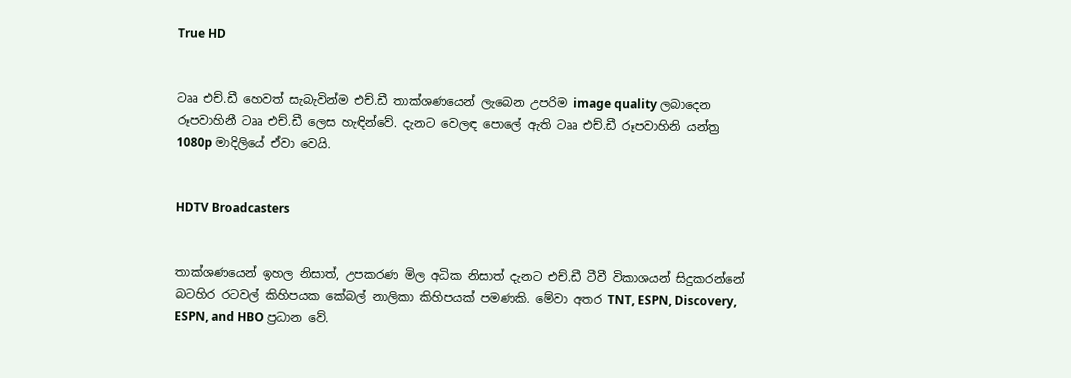True HD


ටෲ එච්.ඩී හෙවත් සැබැවින්ම එච්.ඩී තාක්ශණයෙන් ලැබෙන උපරිම image quality ලබාදෙන රූපවාහිනී ටෲ එච්.ඩී ලෙස හැඳින්වේ. දැනට වෙලඳ පොලේ ඇති ටෲ එච්.ඩී රූපවාහිනි යන්ත්‍ර 1080p මාදිලියේ ඒවා වෙයි.


HDTV Broadcasters


තාක්ශණයෙන් ඉහල නිසාත්, උපකරණ මිල අධික නිසාත් දැනට එච්.ඩී ටීවී විකාශයන් සිදුකරන්නේ බටහිර රටවල් කිහිපයක කේබල් නාලිකා කිහිපයක් පමණකි. මේවා අතර TNT, ESPN, Discovery, ESPN, and HBO ප්‍රධාන වේ.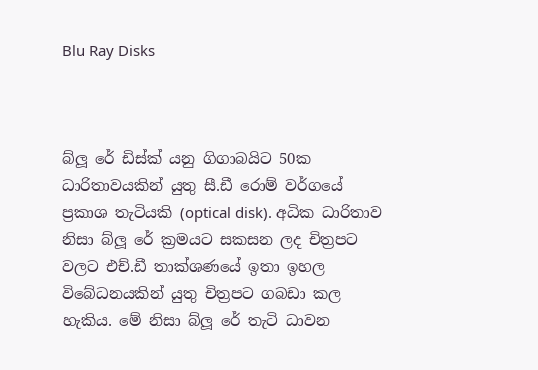Blu Ray Disks



බ්ලූ රේ ඩිස්ක් යනු ගිගාබයිට 50ක ධාරිතාවයකින් යුතු සී.ඩී රොම් වර්ගයේ ප්‍රකාශ තැටියකි (optical disk). අධික ධාරිතාව නිසා බ්ලූ රේ ක්‍රමයට සකසන ලද චිත්‍රපට වලට එච්.ඩී තාක්ශණයේ ඉතා ඉහල විබේධනයකින් යුතු චිත්‍රපට ගබඩා කල හැකිය. මේ නිසා බ්ලූ රේ තැටි ධාවන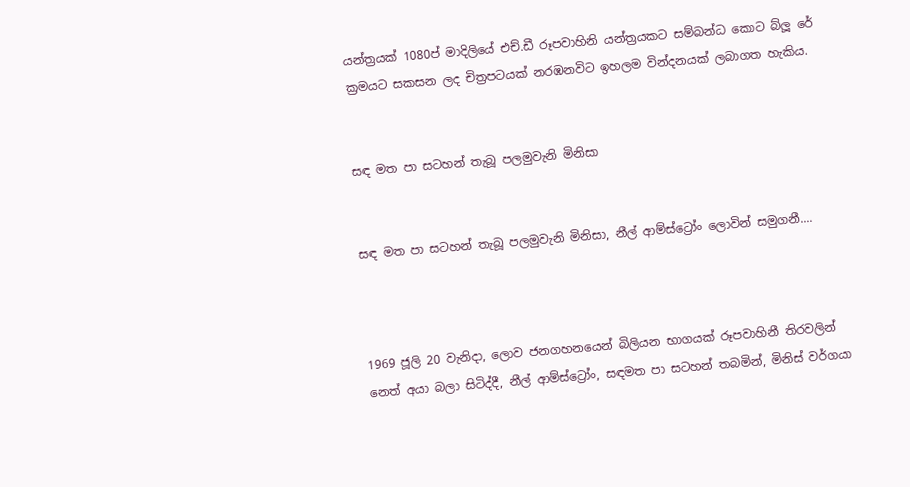යන්ත්‍රයක් 1080ප් මාදිලියේ එච්.ඩී රූපවාහිනි යන්ත්‍රයකට සම්බන්ධ කොට බ්ලූ රේ ක්‍රමයට සකසන ලද චිත්‍රපටයක් නරඹනවිට ඉහලම වින්දනයක් ලබාගත හැකිය.


සඳ මත පා සටහන් තැබූ පලමුවැනි මිනිසා


සඳ මත පා සටහන් තැබූ පලමුවැනි මිනිසා, නීල් ආම්ස්ට්‍රෝං ලොවින් සමුගනී....



1969 ජූලි 20 වැනිදා, ලොව ජනගහනයෙන් බිලියන භාගයක් රූපවාහිනී තිරවලින් නෙත් අයා බලා සිටිද්දී, නීල් ආම්ස්ට්‍රෝං, සඳමත පා සටහන් තබමින්, මිනිස් වර්ගයා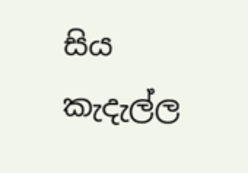සිය කැදැල්ල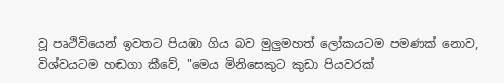වූ පෘථිවියෙන් ඉවතට පියඹා ගිය බව මුලුමහත් ලෝකයටම පමණක් නොව, විශ්වයටම හඬගා කීවේ, "මෙය මිනිසෙකුට කුඩා පියවරක්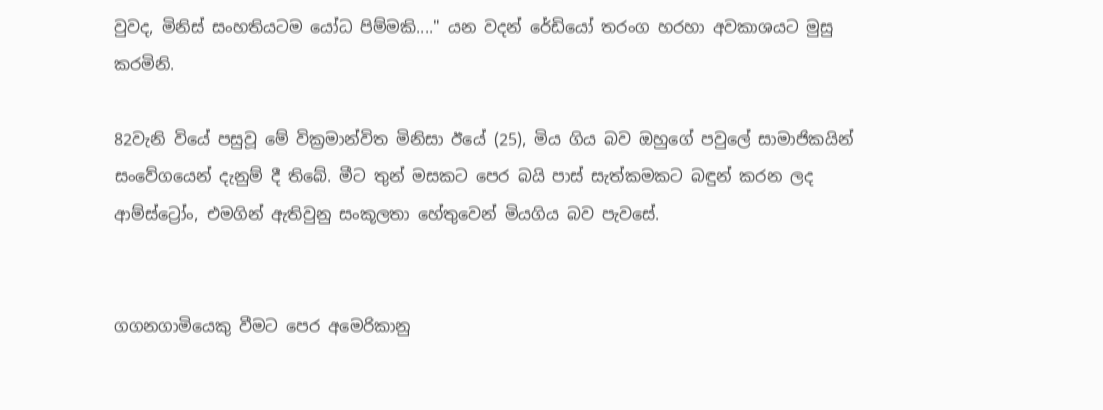වුවද, මිනිස් සංහතියටම යෝධ පිම්මකි...." යන වදන් රේඩියෝ තරංග හරහා අවකාශයට මුසු කරමිනි.

82වැනි වියේ පසුවූ මේ වික්‍රමාන්විත මිනිසා ඊයේ (25), මිය ගිය බව ඔහුගේ පවුලේ සාමාජිකයින් සංවේගයෙන් දැනුම් දී තිබේ. මීට තුන් මසකට පෙර බයි පාස් සැත්කමකට බඳුන් කරන ලද ආම්ස්ට්‍රෝං, එමගින් ඇතිවුනු සංකූලතා හේතුවෙන් මියගිය බව පැවසේ.


ගගනගාමියෙකු වීමට පෙර අමෙරිකානු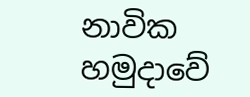නාවික හමුදාවේ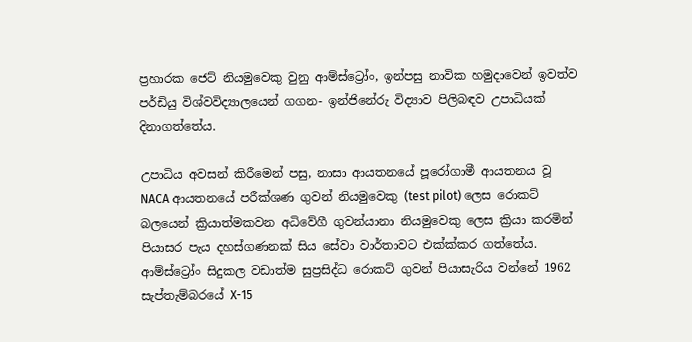ප්‍රහාරක ජෙට් නියමුවෙකු වුනු ආම්ස්ට්‍රෝං, ඉන්පසු නාවික හමුදාවෙන් ඉවත්ව පර්ඩියු විශ්වවිද්‍යාලයෙන් ගගන- ඉන්ජිනේරු විද්‍යාව පිලිබඳව උපාධියක් දිනාගත්තේය.

උපාධිය අවසන් කිරීමෙන් පසු, නාසා ආයතනයේ පූරෝගාමී ආයතනය වූ NACA ආයතනයේ පරීක්ශණ ගුවන් නියමුවෙකු (test pilot) ලෙස රොකට් බලයෙන් ක්‍රියාත්මකවන අධිවේගී ගුවන්යානා නියමුවෙකු ලෙස ක්‍රියා කරමින් පියාසර පැය දහස්ගණනක් සිය සේවා වාර්තාවට එක්ක්කර ගත්තේය. ආම්ස්ට්‍රෝං සිදුකල වඩාත්ම සුප්‍රසිද්ධ රොකට් ගුවන් පියාසැරිය වන්නේ 1962 සැප්තැම්බරයේ X-15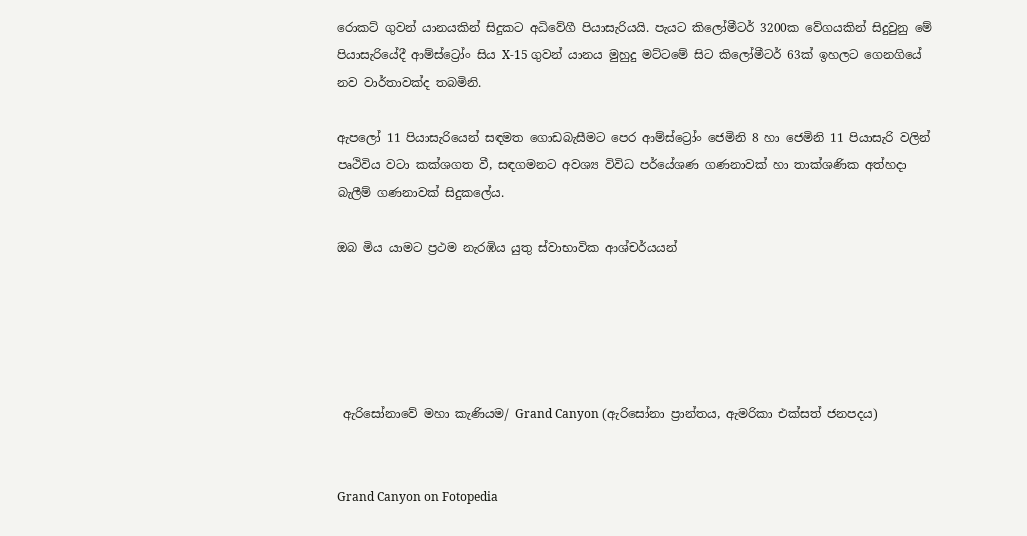රොකට් ගුවන් යානයකින් සිදුකට අධිවේගී පියාසැරියයි. පැයට කිලෝමීටර් 3200ක වේගයකින් සිදුවුනු මේ පියාසැරියේදී ආම්ස්ට්‍රෝං සිය X-15 ගුවන් යානය මුහුදු මට්ටමේ සිට කිලෝමීටර් 63ක් ඉහලට ගෙනගියේ නව වාර්තාවක්ද තබමිනි.

ඇපලෝ 11 පියාසැරියෙන් සඳමත ගොඩබැසීමට පෙර ආම්ස්ට්‍රෝං ජෙමිනි 8 හා ජෙමිනි 11 පියාසැරි වලින් පෘථිවිය වටා කක්ශගත වී, සඳගමනට අවශ්‍ය විවිධ පර්යේශණ ගණනාවක් හා තාක්ශණික අත්හදා බැලීම් ගණනාවක් සිදුකලේය.

ඔබ මිය යාමට ප්‍රථම නැරඹිය යුතු ස්වාභාවික ආශ්චර්යයන්





 ඇරිසෝනාවේ මහා කැණියම/ Grand Canyon (ඇරිසෝනා ප්‍රාන්තය, ඇමරිකා එක්සත් ජනපදය)


Grand Canyon on Fotopedia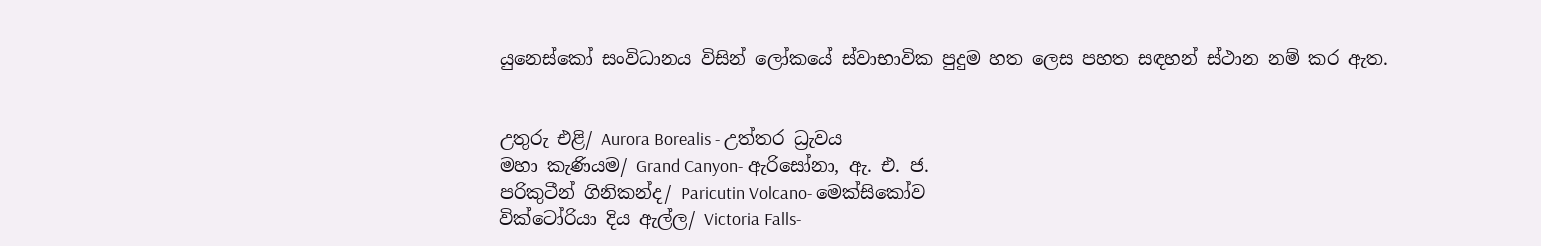යුනෙස්කෝ සංවිධානය විසින් ලෝකයේ ස්වාභාවික පුදුම හත ලෙස පහත සඳහන් ස්ථාන නම් කර ඇත.


උතුරු එළි/ Aurora Borealis - උත්තර ධ්‍රැවය
මහා කැණියම/ Grand Canyon- ඇරිසෝනා, ඇ. එ. ජ.
පරිකුටීන් ගිනිකන්ද/ Paricutin Volcano- මෙක්සිකෝව
වික්ටෝරියා දිය ඇල්ල/ Victoria Falls-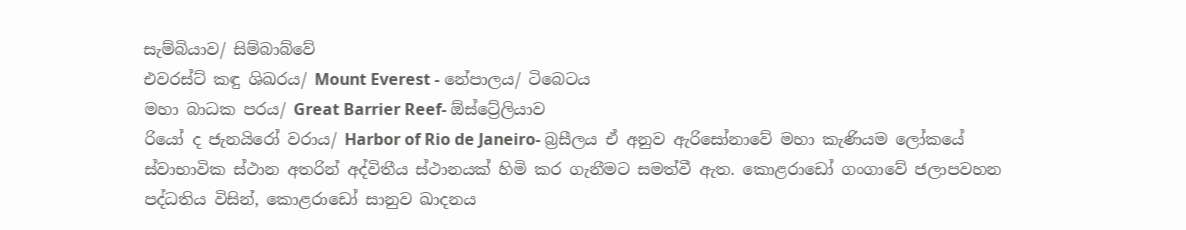සැම්බියාව/ සිම්බාබ්වේ
එවරස්ට් කඳු ශිඛරය/ Mount Everest - නේපාලය/ ටිබෙටය
මහා බාධක පරය/ Great Barrier Reef- ඕස්ට්‍රේලියාව
රියෝ ද ජැනයිරෝ වරාය/ Harbor of Rio de Janeiro- බ්‍රසීලය ඒ අනුව ඇරිසෝනාවේ මහා කැණියම ලෝකයේ ස්වාභාවික ස්ථාන අතරින් අද්විතීය ස්ථානයක් හිමි කර ගැනීමට සමත්වී ඇත. කොළරාඩෝ ගංගාවේ ජලාපවහන පද්ධතිය විසින්, කොළරාඩෝ සානුව ඛාදනය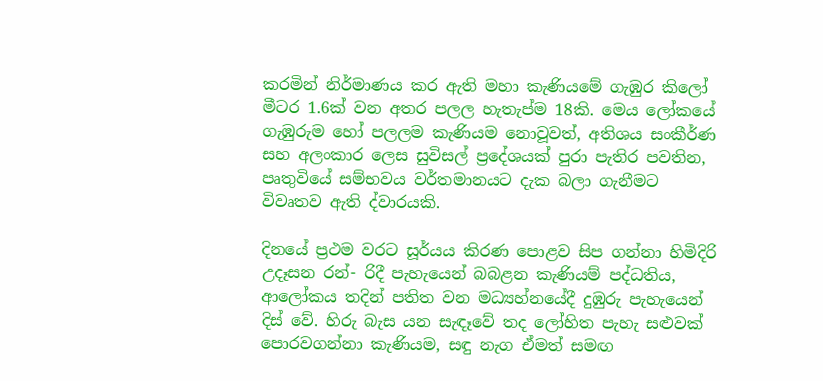කරමින් නිර්මාණය කර ඇති මහා කැණියමේ ගැඹුර කිලෝ මීටර 1.6ක් වන අතර පලල හැතැප්ම 18කි. මෙය ලෝකයේ ගැඹුරුම හෝ පලලම කැණියම නොවූවත්, අතිශය සංකීර්ණ සහ අලංකාර ලෙස සුවිසල් ප්‍රදේශයක් පුරා පැතිර පවතින, පෘතුවියේ සම්භවය වර්තමානයට දැක බලා ගැනීමට විවෘතව ඇති ද්වාරයකි.

දිනයේ ප්‍රථම වරට සූර්යය කිරණ පොළව සිප ගන්නා හිමිදිරි උදෑසන රන්- රිදී පැහැයෙන් බබළන කැණියම් පද්ධතිය, ආලෝකය තදින් පතිත වන මධ්‍යහ්නයේදී දුඹුරු පැහැයෙන් දිස් වේ. හිරු බැස යන සැඳෑවේ තද ලෝහිත පැහැ සළුවක් පොරවගන්නා කැණියම, සඳු නැග ඒමත් සමඟ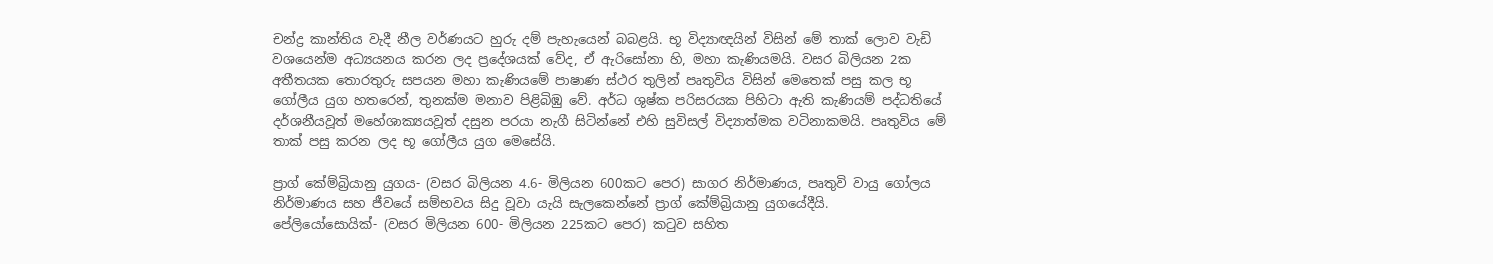චන්ද්‍ර කාන්තිය වැදී නීල වර්ණයට හුරු දම් පැහැයෙන් බබළයි. භූ විද්‍යාඥයින් විසින් මේ තාක් ලොව වැඩි වශයෙන්ම අධ්‍යයනය කරන ලද ප්‍රදේශයක් වේද, ඒ ඇරිසෝනා හි, මහා කැණියමයි. වසර බිලියන 2ක අතීතයක තොරතුරු සපයන මහා කැණියමේ පාෂාණ ස්ථර තුලින් පෘතුවිය විසින් මෙතෙක් පසු කල භූ ගෝලීය යුග හතරෙන්, තුනක්ම මනාව පිළිබිඹු වේ. අර්ධ ශුෂ්ක පරිසරයක පිහිටා ඇති කැණියම් පද්ධතියේ දර්ශනීයවූත් මහේශාක්‍යයවූත් දසුන පරයා නැගී සිටින්නේ එහි සුවිසල් විද්‍යාත්මක වටිනාකමයි. පෘතුවිය මේ තාක් පසු කරන ලද භූ ගෝලීය යුග මෙසේයි.

ප්‍රාග් කේම්බ්‍රියානු යුගය- (වසර බිලියන 4.6- මිලියන 600කට පෙර) සාගර නිර්මාණය, පෘතුවි වායු ගෝලය නිර්මාණය සහ ජීවයේ සම්භවය සිදු වූවා යැයි සැලකෙන්නේ ප්‍රාග් කේම්බ්‍රියානු යුගයේදීයි.
පේලියෝසොයික්- (වසර මිලියන 600- මිලියන 225කට පෙර) කටුව සහිත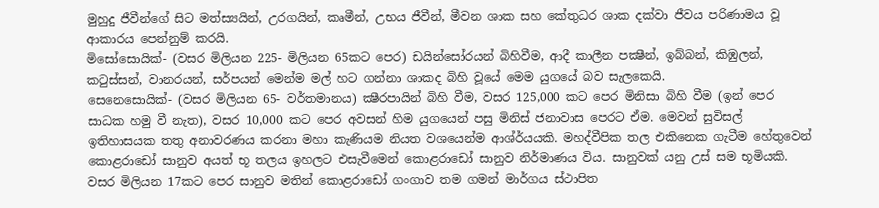මුහුදු ජීවීන්ගේ සිට මත්ස්‍යයින්, උරගයින්, කෘමීන්, උභය ජීවීන්, මීවන ශාක සහ කේතුධර ශාක දක්වා ජීවය පරිණාමය වූ ආකාරය පෙන්නුම් කරයි.
මිසෝසොයික්- (වසර මිලියන 225- මිලියන 65කට පෙර) ඩයින්සෝරයන් බිහිවීම, ආදී කාලීන පක්‍ෂීන්, ඉබ්බන්, කිඹුලන්, කටුස්සන්, වානරයන්, සර්පයන් මෙන්ම මල් හට ගන්නා ශාකද බිහි වූයේ මෙම යුගයේ බව සැලකෙයි.
සෙනෙසොයික්- (වසර මිලියන 65- වර්තමානය) ක්‍ෂීරපායින් බිහි වීම, වසර 125,000 කට පෙර මිනිසා බිහි වීම (ඉන් පෙර සාධක හමු වී නැත), වසර 10,000 කට පෙර අවසන් හිම යුගයෙන් පසු මිනිස් ජනාවාස පෙරට ඒම. මෙවන් සුවිසල් ඉතිහාසයක තතු අනාවරණය කරනා මහා කැණියම නියත වශයෙන්ම ආශ්ර්යයකි. මහද්වීපික තල එකිනෙක ගැටීම හේතුවෙන් කොළරාඩෝ සානුව අයත් භූ තලය ඉහලට එසැවීමෙන් කොළරාඩෝ සානුව නිර්මාණය විය. සානුවක් යනු උස් සම භූමියකි. වසර මිලියන 17කට පෙර සානුව මතින් කොළරාඩෝ ගංගාව තම ගමන් මාර්ගය ස්ථාපිත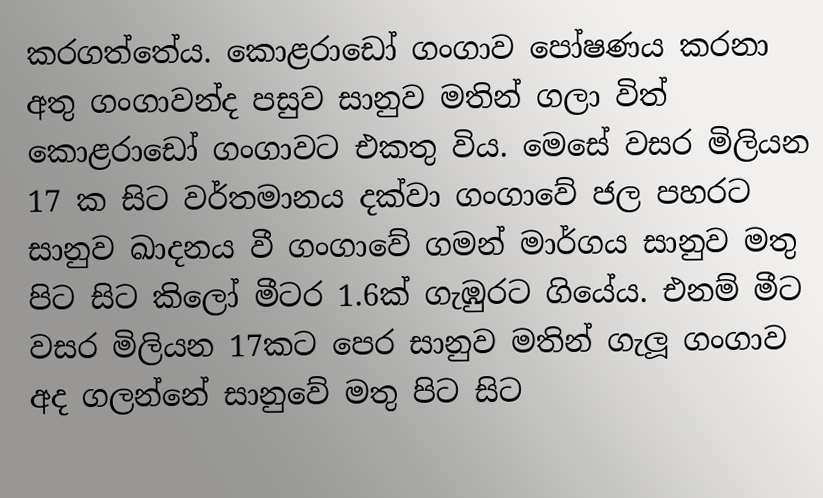කරගත්තේය. කොළරාඩෝ ගංගාව පෝෂණය කරනා අතු ගංගාවන්ද පසුව සානුව මතින් ගලා විත් කොළරාඩෝ ගංගාවට එකතු විය. මෙසේ වසර මිලියන 17 ක සිට වර්තමානය දක්වා ගංගාවේ ජල පහරට සානුව ඛාදනය වී ගංගාවේ ගමන් මාර්ගය සානුව මතු පිට සිට කිලෝ මීටර 1.6ක් ගැඹුරට ගියේය. එනම් මීට වසර මිලියන 17කට පෙර සානුව මතින් ගැලූ ගංගාව අද ගලන්නේ සානුවේ මතු පිට සිට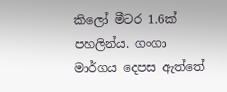කිලෝ මීටර 1.6ක් පහලින්ය. ගංගා මාර්ගය දෙපස ඇත්තේ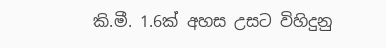කි.මී. 1.6ක් අහස උසට විහිදුනු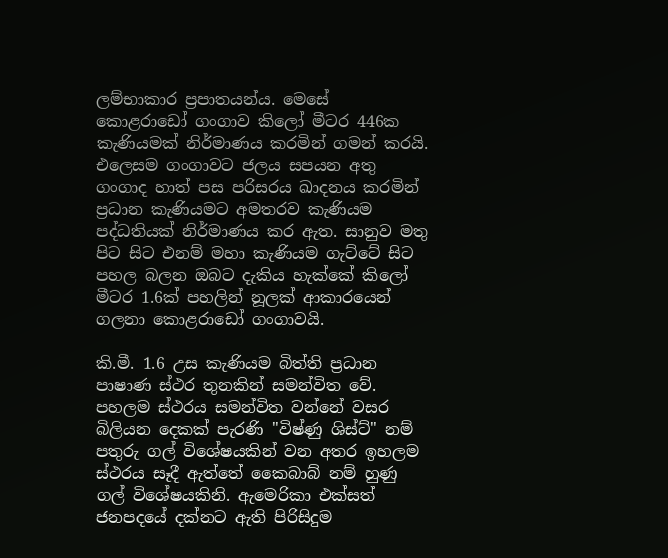ලම්භාකාර ප්‍රපාතයන්ය. මෙසේ කොළරාඩෝ ගංගාව කිලෝ මීටර 446ක කැණියමක් නිර්මාණය කරමින් ගමන් කරයි. එලෙසම ගංගාවට ජලය සපයන අතු ගංගාද හාත් පස පරිසරය ඛාදනය කරමින් ප්‍රධාන කැණියමට අමතරව කැණියම පද්ධතියක් නිර්මාණය කර ඇත. සානුව මතු පිට සිට එනම් මහා කැණියම ගැට්ටේ සිට පහල බලන ඔබට දැකිය හැක්කේ කිලෝ මීටර 1.6ක් පහලින් නූලක් ආකාරයෙන් ගලනා කොළරාඩෝ ගංගාවයි.

කි.මී. 1.6 උස කැණියම බිත්ති ප්‍රධාන පාෂාණ ස්ථර තුනකින් සමන්විත වේ. පහලම ස්ථරය සමන්විත වන්නේ වසර බිලියන දෙකක් පැරණි "විෂ්ණු ශිස්ට්" නම් පතුරු ගල් විශේෂයකින් වන අතර ඉහලම ස්ථරය සෑදී ඇත්තේ කෛබාබ් නම් හුණු ගල් විශේෂයකිනි. ඇමෙරිකා එක්සත් ජනපදයේ දක්නට ඇති පිරිසිදුම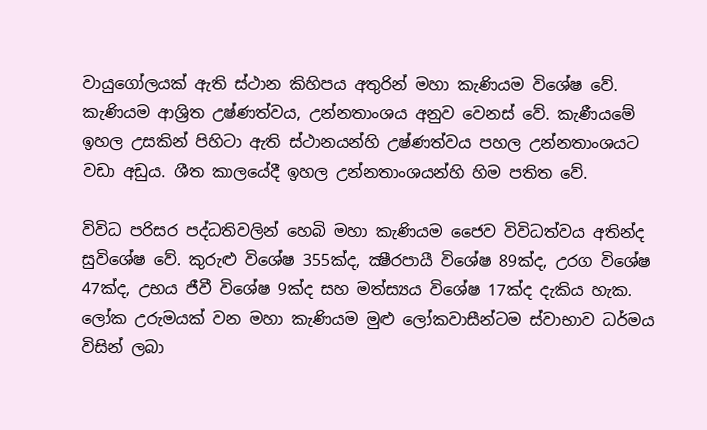වායුගෝලයක් ඇති ස්ථාන කිහිපය අතුරින් මහා කැණියම විශේෂ වේ. කැණියම ආශ්‍රිත උෂ්ණත්වය, උන්නතාංශය අනුව වෙනස් වේ. කැණීයමේ ඉහල උසකින් පිහිටා ඇති ස්ථානයන්හි උෂ්ණත්වය පහල උන්නතාංශයට වඩා අඩුය. ශීත කාලයේදී ඉහල උන්නතාංශයන්හි හිම පතිත වේ.

විවිධ පරිසර පද්ධතිවලින් හෙබි මහා කැණියම ජෛව විවිධත්වය අතින්ද සුවිශේෂ වේ. කුරුළු විශේෂ 355ක්ද, ක්‍ෂීරපායී විශේෂ 89ක්ද, උරග විශේෂ 47ක්ද, උභය ජීවී විශේෂ 9ක්ද සහ මත්ස්‍යය විශේෂ 17ක්ද දැකිය හැක. ලෝක උරුමයක් වන මහා කැණියම මුළු ලෝකවාසීන්ටම ස්වාභාව ධර්මය විසින් ලබා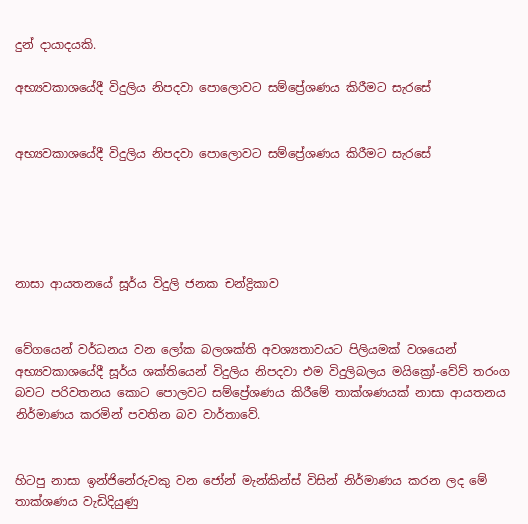දුන් දායාදයකි.

අභ්‍යවකාශයේදී විදුලිය නිපදවා පොලොවට සම්ප්‍රේශණය කිරීමට සැරසේ


අභ්‍යවකාශයේදී විදුලිය නිපදවා පොලොවට සම්ප්‍රේශණය කිරීමට සැරසේ





නාසා ආයතනයේ සූර්ය විදුලි ජනක චන්ද්‍රිකාව


වේගයෙන් වර්ධනය වන ලෝක බලශක්ති අවශ්‍යතාවයට පිලියමක් වශයෙන් අභ්‍යවකාශයේදී සූර්ය ශක්තියෙන් විදුලිය නිපදවා එම විදුලිබලය මයික්‍රෝ-වේව් තරංග බවට පරිවතනය කොට පොලවට සම්ප්‍රේශණය කිරීමේ තාක්ශණයක් නාසා ආයතනය නිර්මාණය කරමින් පවතින බව වාර්තාවේ.


හිටපු නාසා ඉන්ජිනේරුවකු වන ජෝන් මැන්කින්ස් විසින් නිර්මාණය කරන ලද මේ තාක්ශණය වැඩිදියුණු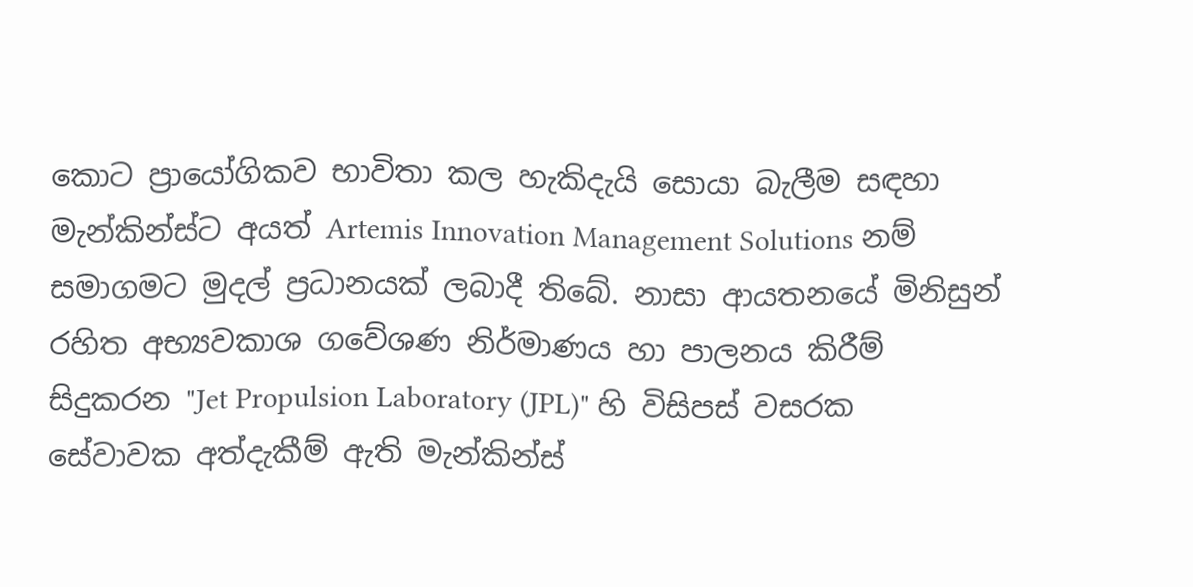කොට ප්‍රායෝගිකව භාවිතා කල හැකිදැයි සොයා බැලීම සඳහා මැන්කින්ස්ට අයත් Artemis Innovation Management Solutions නම් සමාගමට මුදල් ප්‍රධානයක් ලබාදී තිබේ. නාසා ආයතනයේ මිනිසුන් රහිත අභ්‍යවකාශ ගවේශණ නිර්මාණය හා පාලනය කිරීම් සිදුකරන "Jet Propulsion Laboratory (JPL)" හි විසිපස් වසරක සේවාවක අත්දැකීම් ඇති මැන්කින්ස්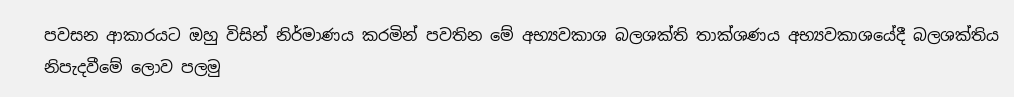පවසන ආකාරයට ඔහු විසින් නිර්මාණය කරමින් පවතින මේ අභ්‍යවකාශ බලශක්ති තාක්ශණය අභ්‍යවකාශයේදී බලශක්තිය නිපැදවීමේ ලොව පලමු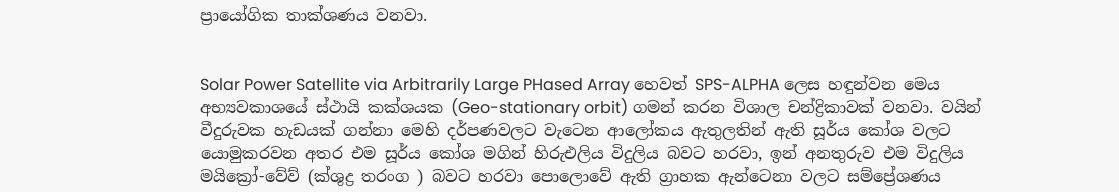ප්‍රායෝගික තාක්ශණය වනවා.


Solar Power Satellite via Arbitrarily Large PHased Array හෙවත් SPS-ALPHA ලෙස හඳුන්වන මෙය අභ්‍යවකාශයේ ස්ථායි කක්ශයක (Geo-stationary orbit) ගමන් කරන විශාල චන්ද්‍රිකාවක් වනවා. වයින් වීදුරුවක හැඩයක් ගන්නා මෙහි දර්පණවලට වැටෙන ආලෝකය ඇතුලතින් ඇති සූර්ය කෝශ වලට යොමුකරවන අතර එම සූර්ය කෝශ මගින් හිරුඑලිය විදුලිය බවට හරවා, ඉන් අනතුරුව එම විදුලිය මයික්‍රෝ-වේව් (ක්ශුද්‍ර තරංග ) බවට හරවා පොලොවේ ඇති ග්‍රාහක ඇන්ටෙනා වලට සම්ප්‍රේශණය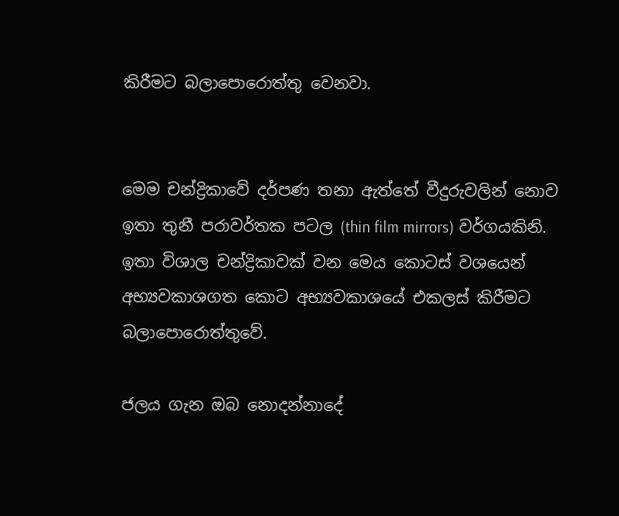කිරීමට බලාපොරොත්තු වෙනවා.


මෙම චන්ද්‍රිකාවේ දර්පණ තනා ඇත්තේ වීදුරුවලින් නොව ඉතා තුනී පරාවර්තක පටල (thin film mirrors) වර්ගයකිනි. ඉතා විශාල චන්ද්‍රිකාවක් වන මෙය කොටස් වශයෙන් අභ්‍යවකාශගත කොට අභ්‍යවකාශයේ එකලස් කිරීමට බලාපොරොත්තුවේ.

ජලය ගැන ඔබ නොදන්නාදේ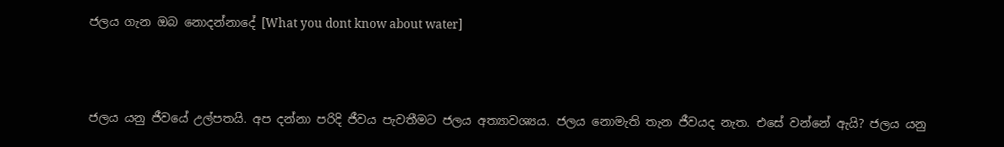ජලය ගැන ඔබ නොදන්නාදේ [What you dont know about water]



ජලය යනු ජීවයේ උල්පතයි. අප දන්නා පරිදි ජීවය පැවතීමට ජලය අත්‍යාවශ්‍යය. ජලය නොමැති තැන ජීවයද නැත. එසේ වන්නේ ඇයි? ජලය යනු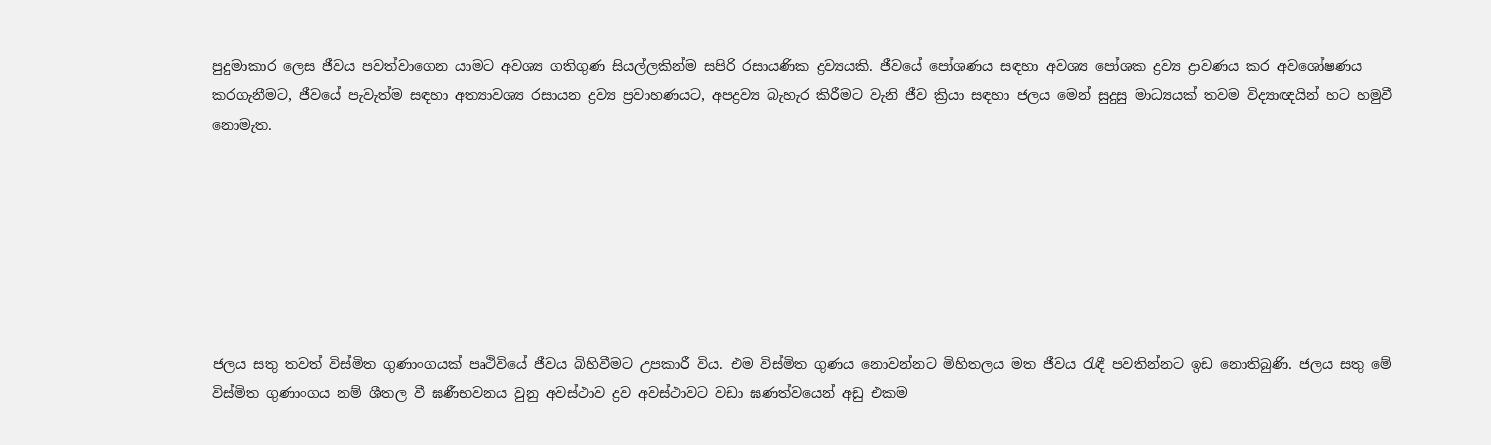පුදුමාකාර ලෙස ජීවය පවත්වාගෙන යාමට අවශ්‍ය ගතිගුණ සියල්ලකින්ම සපිරි රසායණික ද්‍රව්‍යයකි. ජීවයේ පෝශණය සඳහා අවශ්‍ය පෝශක ද්‍රව්‍ය ද්‍රාවණය කර අවශෝෂණය කරගැනීමට, ජීවයේ පැවැත්ම සඳහා අත්‍යාවශ්‍ය රසායන ද්‍රව්‍ය ප්‍රවාහණයට, අපද්‍රව්‍ය බැහැර කිරීමට වැනි ජීව ක්‍රියා සඳහා ජලය මෙන් සුදුසු මාධ්‍යයක් තවම විද්‍යාඥයින් හට හමුවී නොමැත.







ජලය සතු තවත් විස්මිත ගුණාංගයක් පෘථිවියේ ජීවය බිහිවීමට උපකාරී විය. එම විස්මිත ගුණය නොවන්නට මිහිතලය මත ජීවය රැඳී පවතින්නට ඉඩ නොතිබුණි. ජලය සතු මේ විස්මිත ගුණාංගය නම් ශීතල වී ඝණීභවනය වුනු අවස්ථාව ද්‍රව අවස්ථාවට වඩා ඝණත්වයෙන් අඩු එකම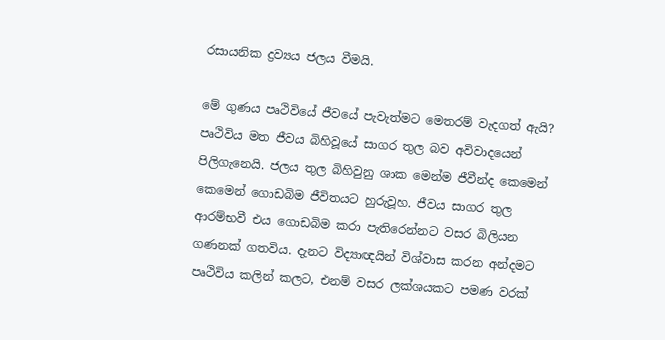රසායනික ද්‍රව්‍යය ජලය වීමයි.

මේ ගුණය පෘථිවියේ ජීවයේ පැවැත්මට මෙතරම් වැදගත් ඇයි? පෘථිවිය මත ජීවය බිහිවූයේ සාගර තුල බව අවිවාදයෙන් පිලිගැනෙයි. ජලය තුල බිහිවුනු ශාක මෙන්ම ජීවීන්ද කෙමෙන් කෙමෙන් ගොඩබිම ජීවිතයට හුරුවූහ. ජීවය සාගර තුල ආරම්භවී එය ගොඩබිම කරා පැතිරෙන්නට වසර බිලියන ගණනක් ගතවිය. දැනට විද්‍යාඥයින් විශ්වාස කරන අන්දමට පෘථිවිය කලින් කලට, එනම් වසර ලක්ශයකට පමණ වරක්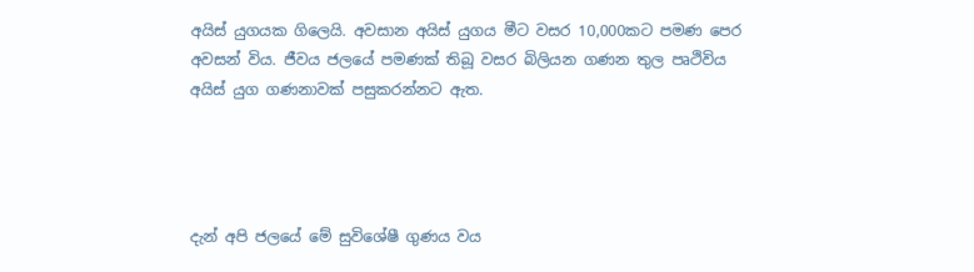අයිස් යුගයක ගිලෙයි. අවසාන අයිස් යුගය මීට වසර 10,000කට පමණ පෙර අවසන් විය. ජීවය ජලයේ පමණක් තිබූ වසර බිලියන ගණන තුල පෘථිවිය අයිස් යුග ගණනාවක් පසුකරන්නට ඇත.




දැන් අපි ජලයේ මේ සුවිශේෂී ගුණය වය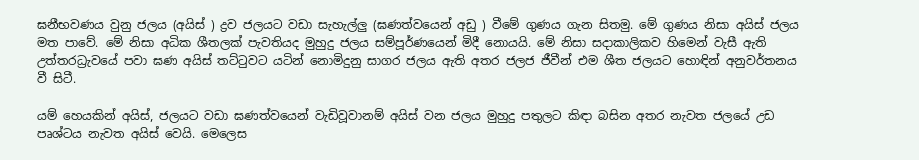ඝනීභවණය වුනු ජලය (අයිස් ) ද්‍රව ජලයට වඩා සැහැල්ලු (ඝණත්වයෙන් අඩු ) වීමේ ගුණය ගැන සිතමු. මේ ගුණය නිසා අයිස් ජලය මත පාවේ. මේ නිසා අධික ශීතලක් පැවතියද මුහුදු ජලය සම්පූර්ණයෙන් මිදී නොයයි. මේ නිසා සදාකාලිකව හිමෙන් වැසී ඇති උත්තරධ්‍රැවයේ පවා ඝණ අයිස් තට්ටුවට යටින් නොමිදුනු සාගර ජලය ඇති අතර ජලජ ජීවීන් එම ශීත ජලයට හොඳින් අනුවර්තනය වී සිටී.

යම් හෙයකින් අයිස්, ජලයට වඩා ඝණත්වයෙන් වැඩිවූවානම් අයිස් වන ජලය මුහුදු පතුලට කිඳා බසින අතර නැවත ජලයේ උඩ පෘශ්ටය නැවත අයිස් වෙයි. මෙලෙස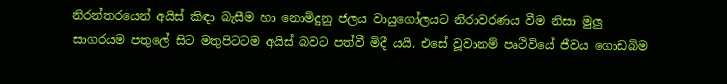නිරන්තරයෙන් අයිස් කිඳා බැසීම හා නොමිදුනු ජලය වායුගෝලයට නිරාවරණය වීම නිසා මුලු සාගරයම පතුලේ සිට මතුපිටටම අයිස් බවට පත්වී මිදී යයි. එසේ වූවානම් පෘථිවියේ ජීවය ගොඩබිම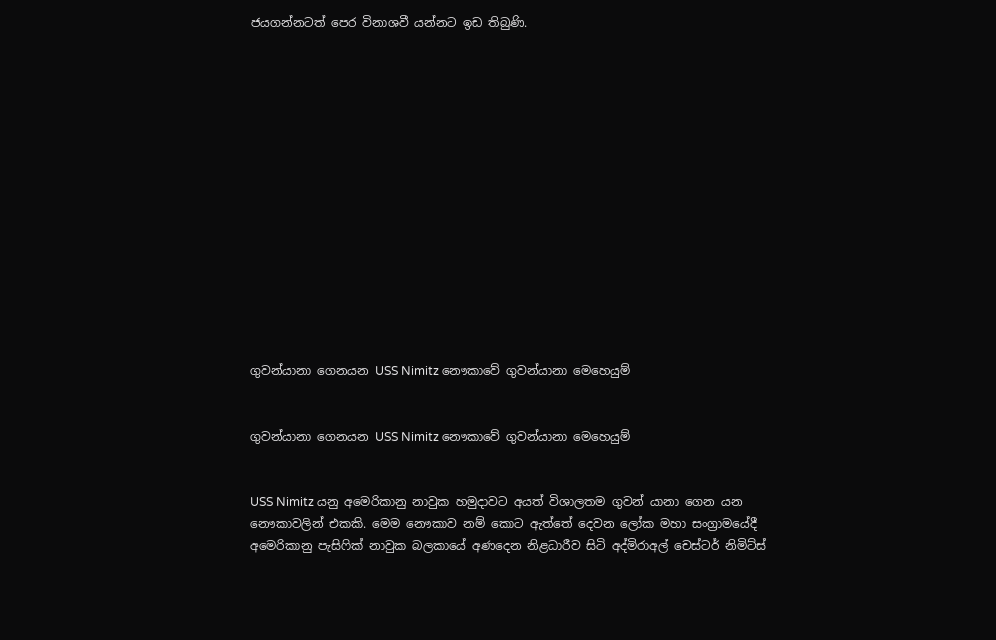ජයගන්නටත් පෙර විනාශවී යන්නට ඉඩ තිබුණි.















ගුවන්යානා ගෙනයන USS Nimitz නෞකාවේ ගුවන්යානා මෙහෙයුම්


ගුවන්යානා ගෙනයන USS Nimitz නෞකාවේ ගුවන්යානා මෙහෙයුම්


USS Nimitz යනු අමෙරිකානු නාවුක හමුදාවට අයත් විශාලතම ගුවන් යානා ගෙන යන නෞකාවලින් එකකි. මෙම නෞකාව නම් කොට ඇත්තේ දෙවන ලෝක මහා සංග්‍රාමයේදී අමෙරිකානු පැසිෆික් නාවුක බලකායේ අණදෙන නිළධාරීව සිටි අද්මිරාඅල් චෙස්ටර් නිමිට්ස්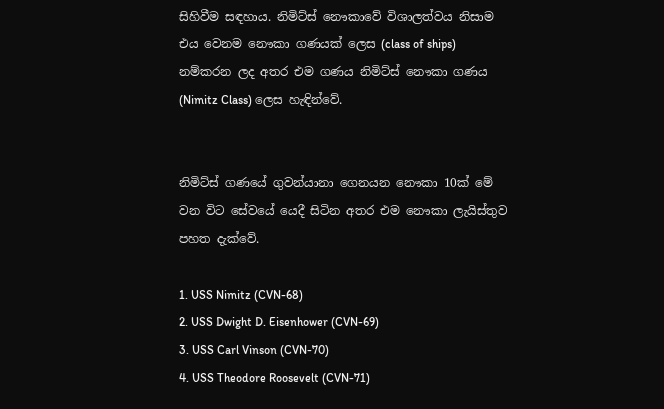සිහිවීම සඳහාය. නිමිට්ස් නෞකාවේ විශාලත්වය නිසාම එය වෙනම නෞකා ගණයක් ලෙස (class of ships) නම්කරන ලද අතර එම ගණය නිමිට්ස් නෞකා ගණය (Nimitz Class) ලෙස හැඳින්වේ.


නිමිට්ස් ගණයේ ගුවන්යානා ගෙනයන නෞකා 10ක් මේ වන විට සේවයේ යෙදී සිටින අතර එම නෞකා ලැයිස්තුව පහත දැක්වේ.

1. USS Nimitz (CVN-68)
2. USS Dwight D. Eisenhower (CVN-69)
3. USS Carl Vinson (CVN-70)
4. USS Theodore Roosevelt (CVN-71)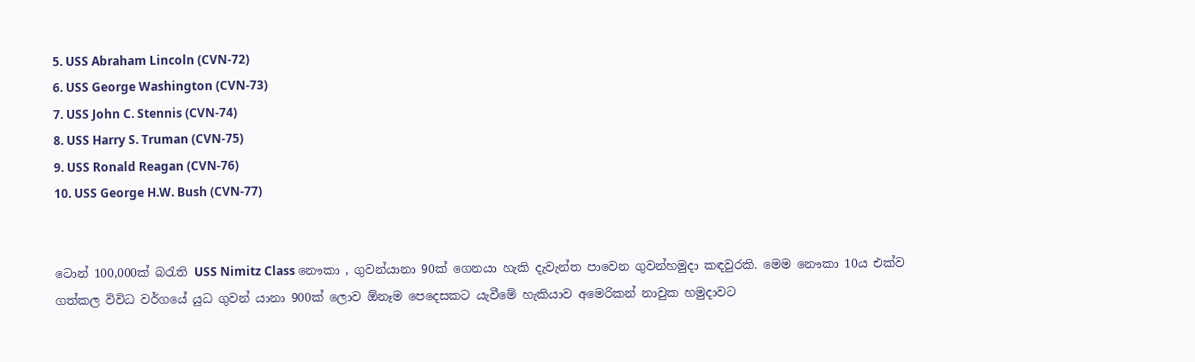5. USS Abraham Lincoln (CVN-72)
6. USS George Washington (CVN-73)
7. USS John C. Stennis (CVN-74)
8. USS Harry S. Truman (CVN-75)
9. USS Ronald Reagan (CVN-76)
10. USS George H.W. Bush (CVN-77)


ටොන් 100,000ක් බරැති USS Nimitz Class නෞකා , ගුවන්යානා 90ක් ගෙනයා හැකි දැවැන්ත පාවෙන ගුවන්හමුදා කඳවුරකි. මෙම නෞකා 10ය එක්ව ගත්කල විවිධ වර්ගයේ යුධ ගුවන් යානා 900ක් ලොව ඕනෑම පෙදෙසකට යැවීමේ හැකියාව අමෙරිකන් නාවුක හමුදාවට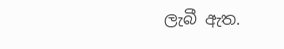ලැබී ඇත.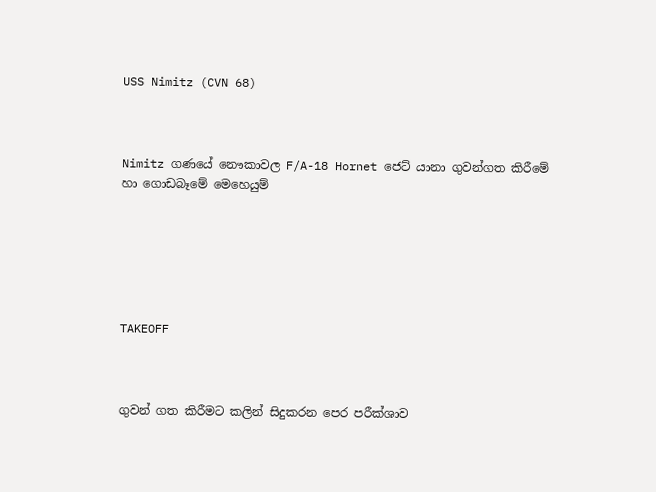USS Nimitz (CVN 68)



Nimitz ගණයේ නෞකාවල F/A-18 Hornet ජෙට් යානා ගුවන්ගත කිරීමේ හා ගොඩබෑමේ මෙහෙයුම්






TAKEOFF



ගුවන් ගත කිරීමට කලින් සිදුකරන පෙර පරීක්ශාව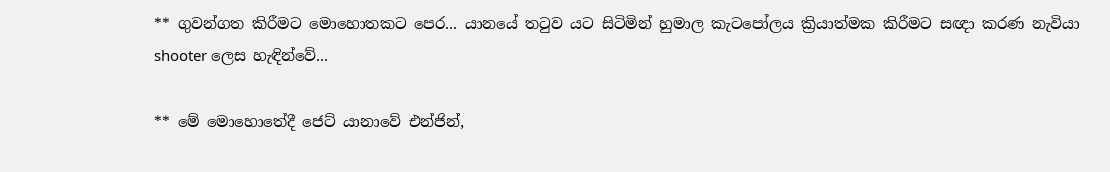** ගුවන්ගත කිරීමට මොහොතකට පෙර... යානයේ තටුව යට සිටිමින් හුමාල කැටපෝලය ක්‍රියාත්මක කිරීමට සඥා කරණ නැවියා shooter ලෙස හැඳින්වේ...

** මේ මොහොතේදී ජෙට් යානාවේ එන්ජින්,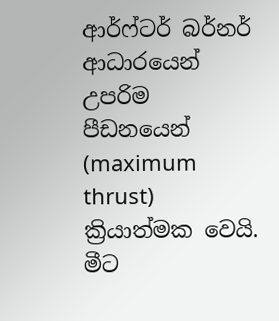ආර්ෆ්ටර් බර්නර් ආධාරයෙන් උපරිම පීඩනයෙන් (maximum thrust) ක්‍රියාත්මක වෙයි. මීට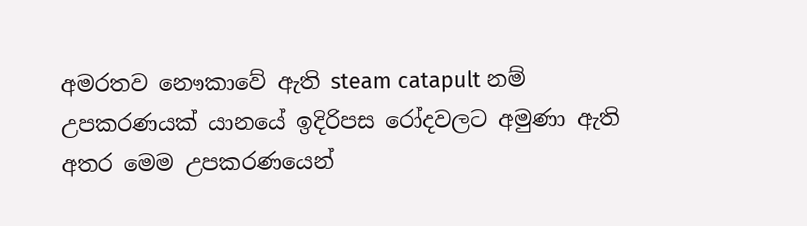අමරතව නෞකාවේ ඇති steam catapult නම් උපකරණයක් යානයේ ඉදිරිපස රෝදවලට අමුණා ඇති අතර මෙම උපකරණයෙන්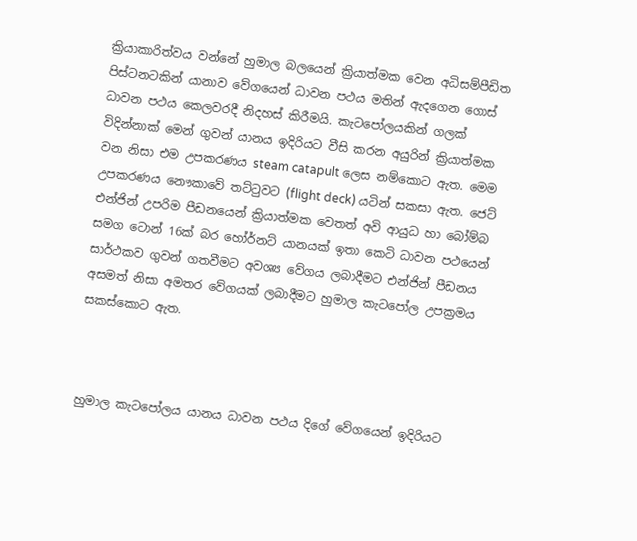ක්‍රියාකාරිත්වය වන්නේ හුමාල බලයෙන් ක්‍රියාත්මක වෙන අධිසම්පීඩිත පිස්ටනටකින් යානාව වේගයෙන් ධාවන පථය මතින් ඇදගෙන ගොස් ධාවන පථය කෙලවරදී නිදහස් කිරීමයි. කැටපෝලයකින් ගලක් විදින්නාක් මෙන් ගුවන් යානය ඉදිරියට වීසි කරන අයුරින් ක්‍රියාත්මක වන නිසා එම උපකරණය steam catapult ලෙස නම්කොට ඇත. මෙම උපකරණය නෞකාවේ තට්ටුවට (flight deck) යටින් සකසා ඇත. ජෙට් එන්ජින් උපරිම පීඩනයෙන් ක්‍රියාත්මක වෙතත් අවි ආයුධ හා බෝම්බ සමග ටොන් 16ක් බර හෝර්නට් යානයක් ඉතා කෙටි ධාවන පථයෙන් සාර්ථකව ගුවන් ගතවීමට අවශ්‍ය වේගය ලබාදීමට එන්ජින් පීඩනය අසමත් නිසා අමතර වේගයක් ලබාදීමට හුමාල කැටපෝල උපක්‍රමය සකස්කොට ඇත.



හුමාල කැටපෝලය යානය ධාවන පථය දිගේ වේගයෙන් ඉදිරියට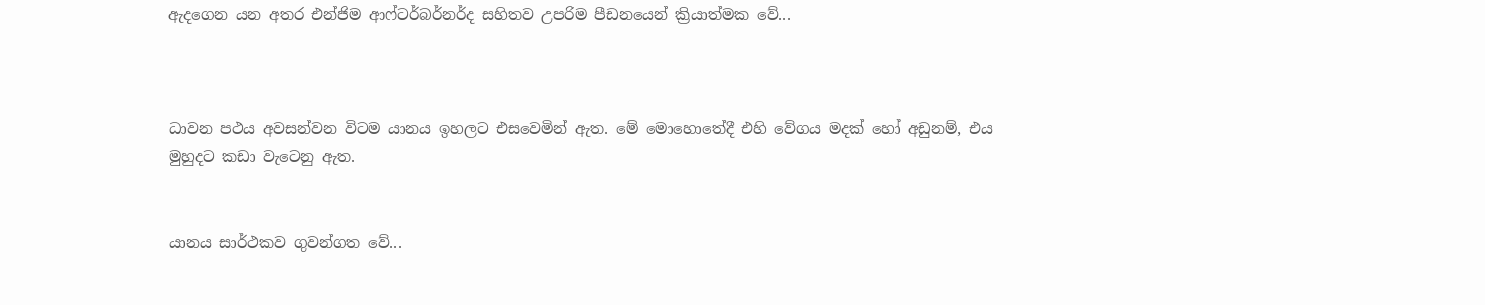ඇදගෙන යන අතර එන්ජිම ආෆ්ටර්බර්නර්ද සහිතව උපරිම පීඩනයෙන් ක්‍රියාත්මක වේ...



ධාවන පථය අවසන්වන විටම යානය ඉහලට එසවෙමින් ඇත. මේ මොහොතේදී එහි වේගය මදක් හෝ අඩුනම්, එය මුහුදට කඩා වැටෙනු ඇත.


යානය සාර්ථකව ගුවන්ගත වේ...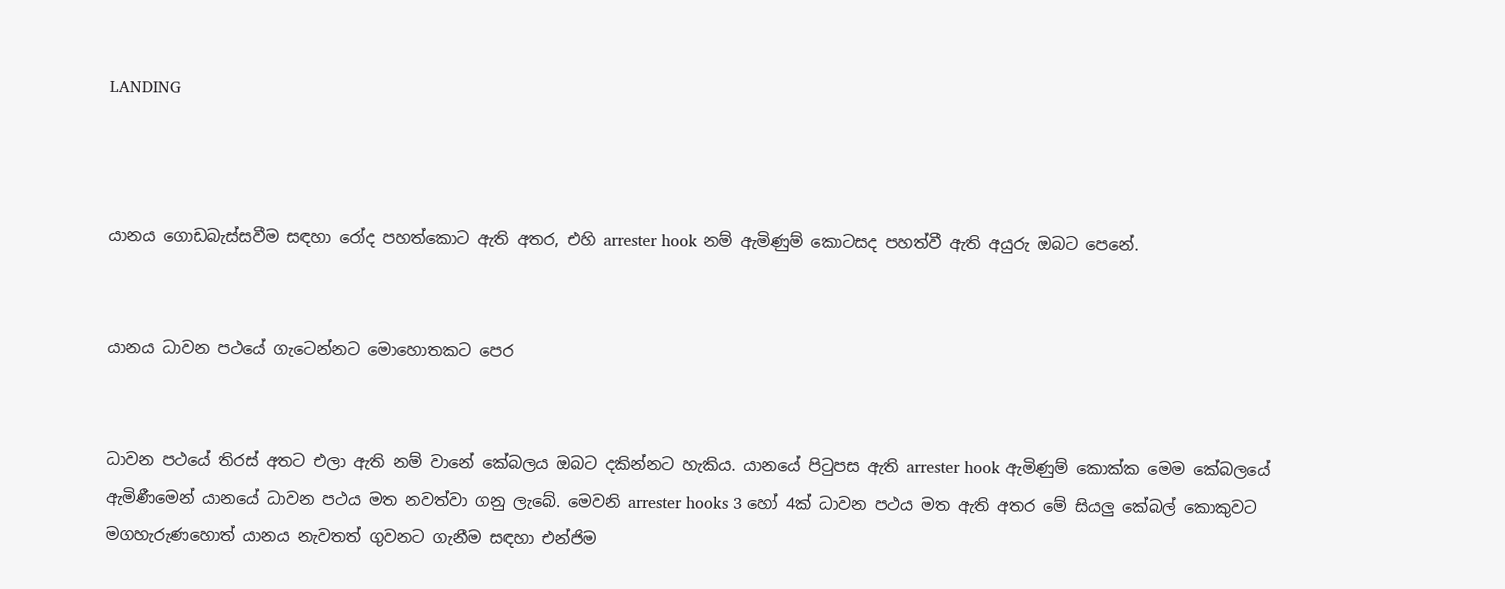LANDING



යානය ගොඩබැස්සවීම සඳහා රෝද පහත්කොට ඇති අතර, එහි arrester hook නම් ඇමිණුම් කොටසද පහත්වී ඇති අයුරු ඔබට පෙනේ.


යානය ධාවන පථයේ ගැටෙන්නට මොහොතකට පෙර


ධාවන පථයේ තිරස් අතට එලා ඇති නම් වානේ කේබලය ඔබට දකින්නට හැකිය. යානයේ පිටුපස ඇති arrester hook ඇමිණුම් කොක්ක මෙම කේබලයේ ඇමිණීමෙන් යානයේ ධාවන පථය මත නවත්වා ගනු ලැබේ. මෙවනි arrester hooks 3 හෝ 4ක් ධාවන පථය මත ඇති අතර මේ සියලු කේබල් කොකුවට මගහැරුණහොත් යානය නැවතත් ගුවනට ගැනීම සඳහා එන්ජිම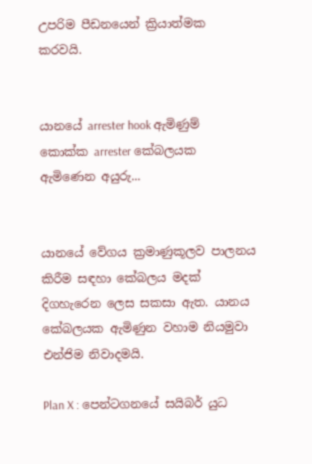උපරිම පීඩනයෙන් ක්‍රියාත්මක කරවයි.


යානයේ arrester hook ඇමිණුම් කොක්ක arrester කේබලයක ඇමිණෙන අයුරු...


යානයේ වේගය ක්‍රමාණුකූලව පාලනය කිරීම සඳහා කේබලය මදක් දිගහැරෙන ලෙස සකසා ඇත. යානය කේබලයක ඇමිණුන වහාම නියමුවා එන්ජිම නිවාදමයි.

Plan X : පෙන්ටගනයේ සයිබර් යුධ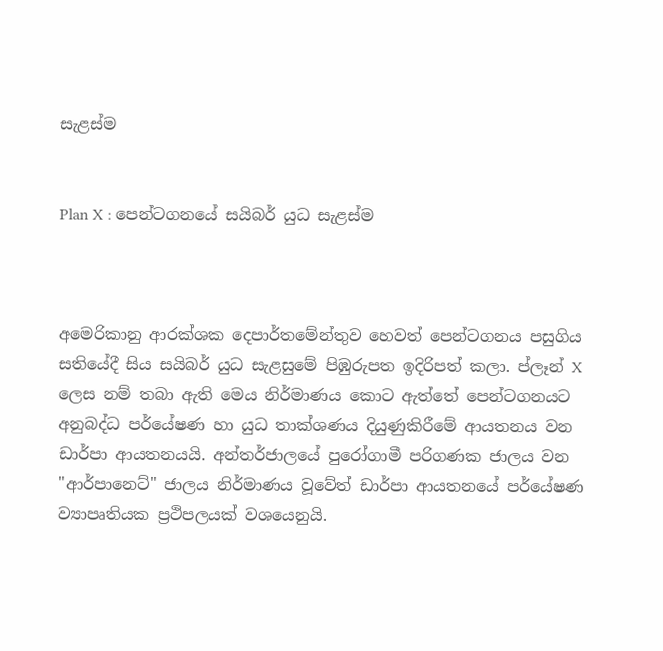සැළස්ම


Plan X : පෙන්ටගනයේ සයිබර් යුධ සැළස්ම



අමෙරිකානු ආරක්ශක දෙපාර්තමේන්තුව හෙවත් පෙන්ටගනය පසුගිය සතියේදී සිය සයිබර් යුධ සැළසුමේ පිඹුරුපත ඉදිරිපත් කලා. ප්ලෑන් X ලෙස නම් තබා ඇති මෙය නිර්මාණය කොට ඇත්තේ පෙන්ටගනයට අනුබද්ධ පර්යේෂණ හා යුධ තාක්ශණය දියුණුකිරීමේ ආයතනය වන ඩාර්පා ආයතනයයි. අන්තර්ජාලයේ පුරෝගාමී පරිගණක ජාලය වන "ආර්පානෙට්" ජාලය නිර්මාණය වූවේත් ඩාර්පා ආයතනයේ පර්යේෂණ ව්‍යාපෘතියක ප්‍රථිපලයක් වශයෙනුයි.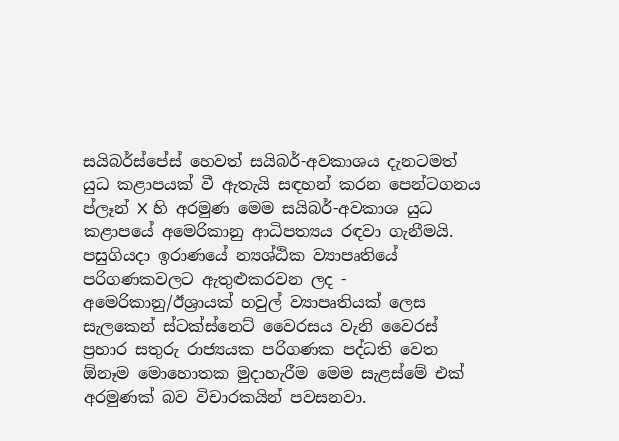සයිබර්ස්පේස් හෙවත් සයිබර්-අවකාශය දැනටමත් යුධ කළාපයක් වී ඇතැයි සඳහන් කරන පෙන්ටගනය ප්ලෑන් X හි අරමුණ මෙම සයිබර්-අවකාශ යුධ කළාපයේ අමෙරිකානු ආධිපත්‍යය රඳවා ගැනීමයි. පසුගියදා ඉරාණයේ න්‍යශ්ඨික ව්‍යාපෘතියේ පරිගණකවලට ඇතුළුකරවන ලද - අමෙරිකානු/ඊශ්‍රායක් හවුල් ව්‍යාපෘතියක් ලෙස සැලකෙන් ස්ටක්ස්නෙට් වෛරසය වැනි වෛරස් ප්‍රහාර සතුරු රාජ්‍යයක පරිගණක පද්ධති වෙත ඕනෑම මොහොතක මුදාහැරීම මෙම සැළස්මේ එක් අරමුණක් බව විචාරකයින් පවසනවා.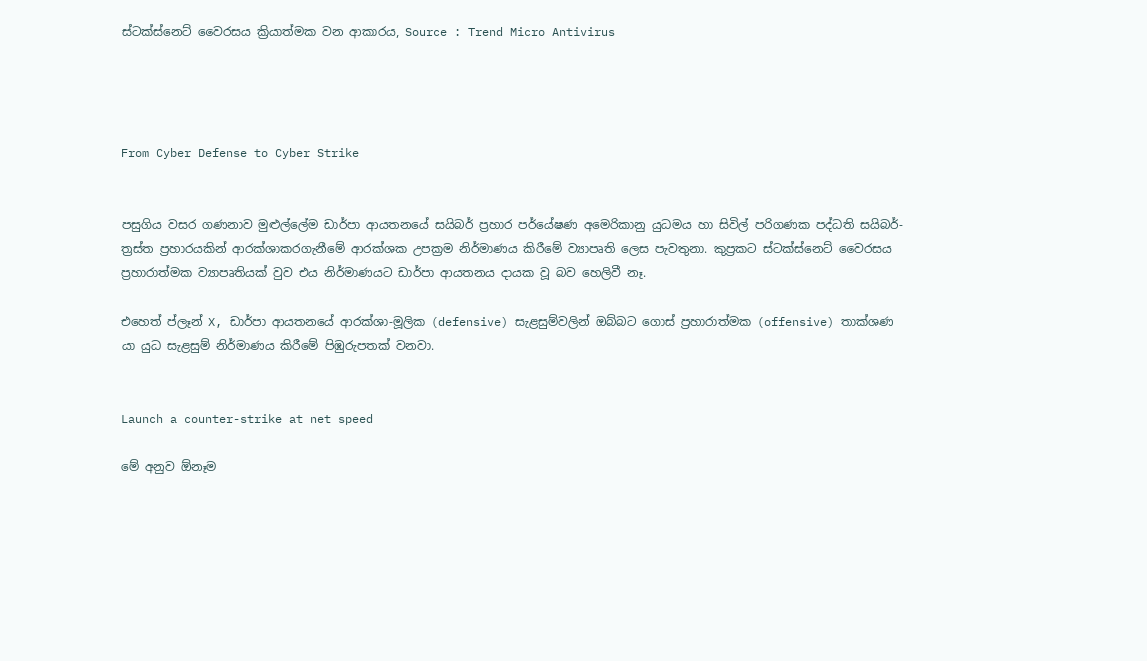ස්ටක්ස්නෙට් වෛරසය ක්‍රියාත්මක වන ආකාරය, Source : Trend Micro Antivirus




From Cyber Defense to Cyber Strike


පසුගිය වසර ගණනාව මුළුල්ලේම ඩාර්පා ආයතනයේ සයිබර් ප්‍රහාර පර්යේෂණ අමෙරිකානු යුධමය හා සිවිල් පරිගණක පද්ධති සයිබර්-ත්‍රස්ත ප්‍රහාරයකින් ආරක්ශාකරගැනීමේ ආරක්ශක උපක්‍රම නිර්මාණය කිරීමේ ව්‍යාපෘති ලෙස පැවතුනා. කුප්‍රකට ස්ටක්ස්නෙට් වෛරසය ප්‍රහාරාත්මක ව්‍යාපෘතියක් වුව එය නිර්මාණයට ඩාර්පා ආයතනය දායක වූ බව හෙලිවී නෑ.

එහෙත් ප්ලෑන් X, ඩාර්පා ආයතනයේ ආරක්ශා-මූලික (defensive) සැළසුම්වලින් ඔබ්බට ගොස් ප්‍රහාරාත්මක (offensive) තාක්ශණ යා යුධ සැළසුම් නිර්මාණය කිරීමේ පිඹුරුපතක් වනවා.


Launch a counter-strike at net speed

මේ අනුව ඕනෑම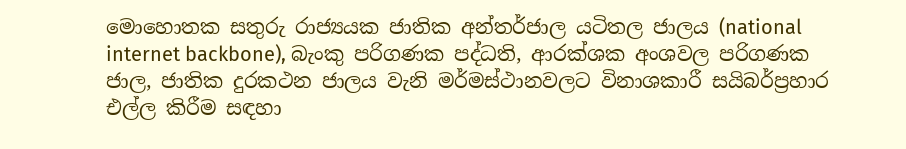මොහොතක සතුරු රාජ්‍යයක ජාතික අන්තර්ජාල යටිතල ජාලය (national internet backbone), බැංකු පරිගණක පද්ධති, ආරක්ශක අංශවල පරිගණක ජාල, ජාතික දුරකථන ජාලය වැනි මර්මස්ථානවලට විනාශකාරී සයිබර්ප්‍රහාර එල්ල කිරීම සඳහා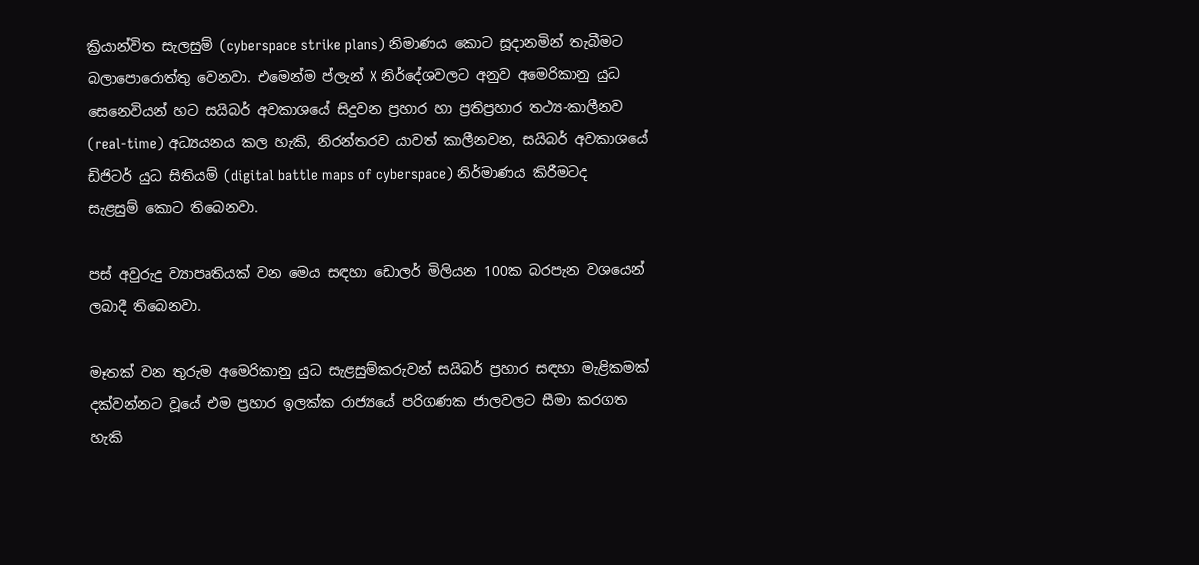ක්‍රියාන්විත සැලසුම් (cyberspace strike plans) නිමාණය කොට සූදානමින් තැබීමට බලාපොරොත්තු වෙනවා. එමෙන්ම ප්ලැන් X නිර්දේශවලට අනුව අමෙරිකානු යුධ සෙනෙවියන් හට සයිබර් අවකාශයේ සිදුවන ප්‍රහාර හා ප්‍රතිප්‍රහාර තථ්‍ය-කාලීනව (real-time) අධ්‍යයනය කල හැකි, නිරන්තරව යාවත් කාලීනවන, සයිබර් අවකාශයේ ඩිජිටර් යුධ සිතියම් (digital battle maps of cyberspace) නිර්මාණය කිරීමටද සැළසුම් කොට තිබෙනවා.

පස් අවුරුදු ව්‍යාපෘතියක් වන මෙය සඳහා ඩොලර් මිලියන 100ක බරපැන වශයෙන් ලබාදී තිබෙනවා.

මෑතක් වන තුරුම අමෙරිකානු යුධ සැළසුම්කරුවන් සයිබර් ප්‍රහාර සඳහා මැළිකමක් දක්වන්නට වූයේ එම ප්‍රහාර ඉලක්ක රාජ්‍යයේ පරිගණක ජාලවලට සීමා කරගත හැකි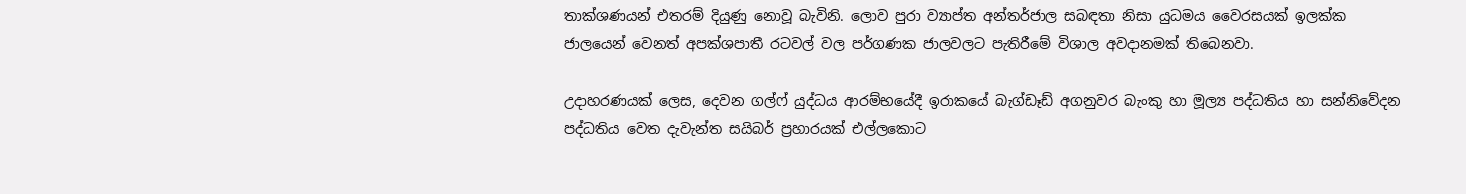තාක්ශණයන් එතරම් දියුණු නොවූ බැවිනි. ලොව පුරා ව්‍යාප්ත අන්තර්ජාල සබඳතා නිසා යුධමය වෛරසයක් ඉලක්ක ජාලයෙන් වෙනත් අපක්ශපාතී රටවල් වල පර්ගණක ජාලවලට පැතිරීමේ විශාල අවදානමක් තිබෙනවා.

උදාහරණයක් ලෙස, දෙවන ගල්ෆ් යුද්ධය ආරම්භයේදී ඉරාකයේ බැග්ඩෑඩ් අගනුවර බැංකු හා මූල්‍ය පද්ධතිය හා සන්නිවේදන පද්ධතිය වෙත දැවැන්ත සයිබර් ප්‍රහාරයක් එල්ලකොට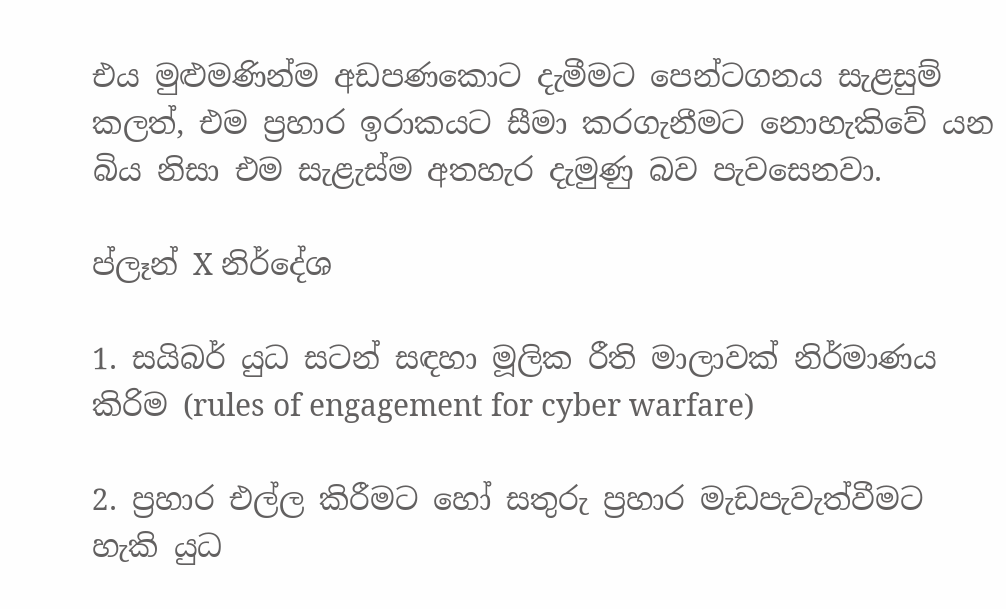එය මුළුමණින්ම අඩපණකොට දැමීමට පෙන්ටගනය සැළසුම් කලත්, එම ප්‍රහාර ඉරාකයට සීමා කරගැනීමට නොහැකිවේ යන බිය නිසා එම සැළැස්ම අතහැර දැමුණු බව පැවසෙනවා.

ප්ලෑන් X නිර්දේශ

1. සයිබර් යුධ සටන් සඳහා මූලික රීති මාලාවක් නිර්මාණය කිරිම (rules of engagement for cyber warfare)

2. ප්‍රහාර එල්ල කිරීමට හෝ සතුරු ප්‍රහාර මැඩපැවැත්වීමට හැකි යුධ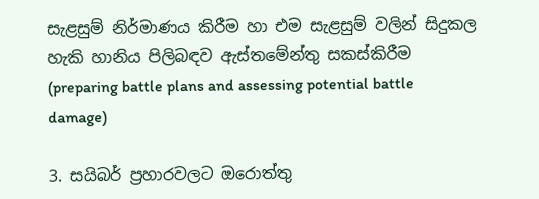සැළසුම් නිර්මාණය කිරීම හා එම සැළසුම් වලින් සිදුකල හැකි හානිය පිලිබඳව ඇස්තමේන්තු සකස්කිරීම (preparing battle plans and assessing potential battle damage)

3. සයිබර් ප්‍රහාරවලට ඔරොත්තු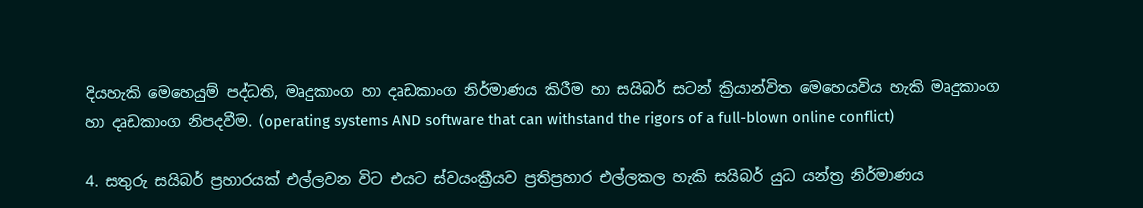දියහැකි මෙහෙයුම් පද්ධති, මෘදුකාංග හා දෘඩකාංග නිර්මාණය කිරීම හා සයිබර් සටන් ක්‍රියාන්විත මෙහෙයවිය හැකි මෘදුකාංග හා දෘඩකාංග නිපදවීම. (operating systems AND software that can withstand the rigors of a full-blown online conflict)

4. සතුරු සයිබර් ප්‍රහාරයක් එල්ලවන විට එයට ස්වයංක්‍රීයව ප්‍රතිප්‍රහාර එල්ලකල හැකි සයිබර් යුධ යන්ත්‍ර නිර්මාණය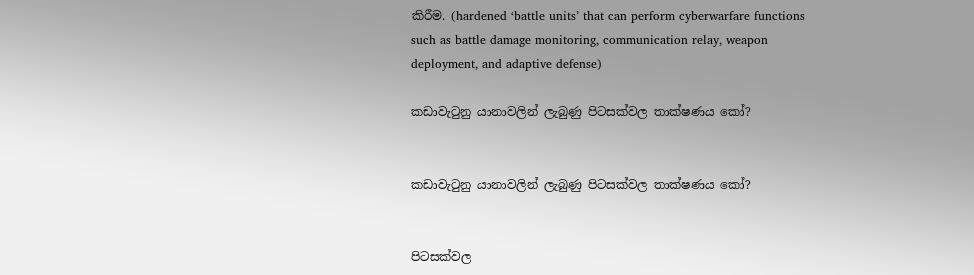කිරීම. (hardened ‘battle units’ that can perform cyberwarfare functions such as battle damage monitoring, communication relay, weapon deployment, and adaptive defense)

කඩාවැටුනු යානාවලින් ලැබුණු පිටසක්වල තාක්ෂණය කෝ?


කඩාවැටුනු යානාවලින් ලැබුණු පිටසක්වල තාක්ෂණය කෝ?


පිටසක්වල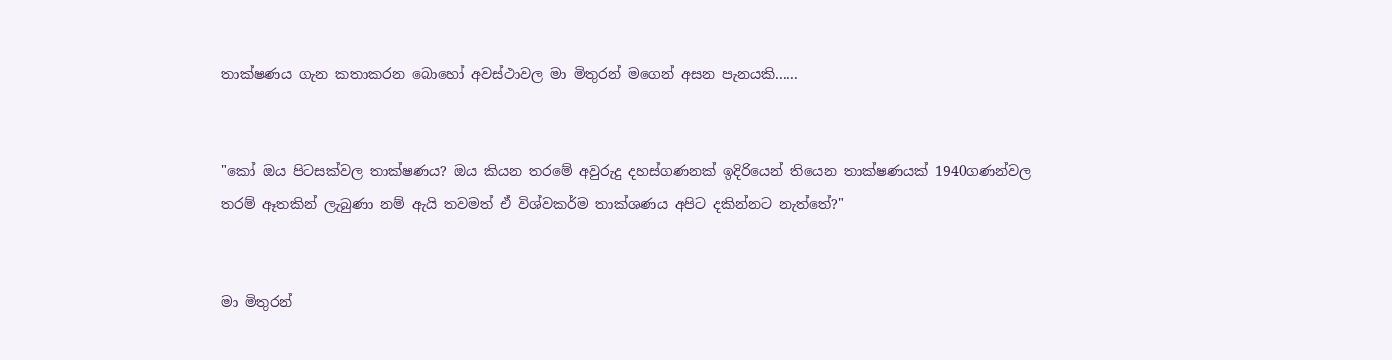තාක්ෂණය ගැන කතාකරන බොහෝ අවස්ථාවල මා මිතුරන් මගෙන් අසන පැනයකි......


"කෝ ඔය පිටසක්වල තාක්ෂණය? ඔය කියන තරමේ අවුරුදු දහස්ගණනක් ඉදිරියෙන් තියෙන තාක්ෂණයක් 1940ගණන්වල තරම් ඈතකින් ලැබුණා නම් ඇයි තවමත් ඒ විශ්වකර්ම තාක්ශණය අපිට දකින්නට නැත්තේ?"


මා මිතුරන්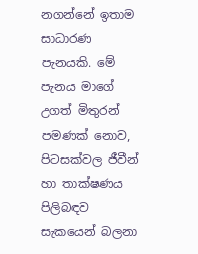නගන්නේ ඉතාම සාධාරණ පැනයකි. මේ පැනය මාගේ උගත් මිතුරන් පමණක් නොව, පිටසක්වල ජීවීන් හා තාක්ෂණය පිලිබඳව සැකයෙන් බලනා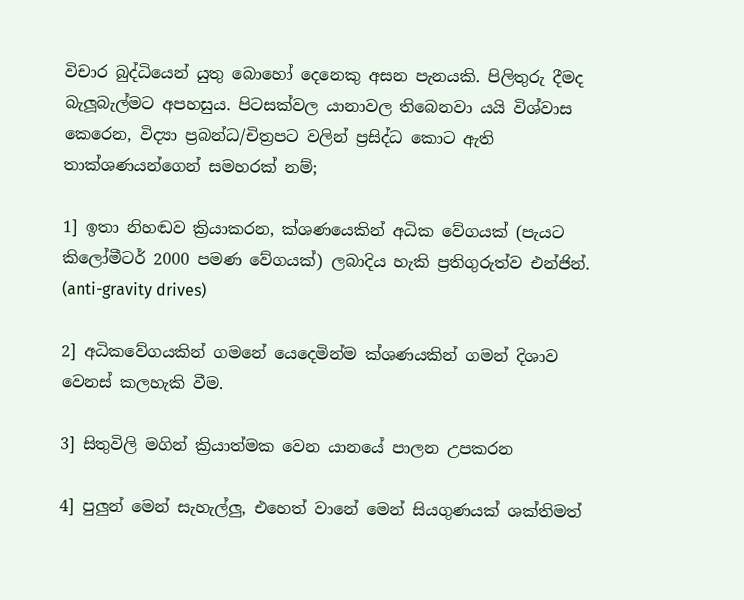විචාර බුද්ධියෙන් යුතු බොහෝ දෙනෙකු අසන පැනයකි. පිලිතුරු දීමද බැලූබැල්මට අපහසුය. පිටසක්වල යානාවල තිබෙනවා යයි විශ්වාස කෙරෙන, විද්‍යා ප්‍රබන්ධ/චිත්‍රපට වලින් ප්‍රසිද්ධ කොට ඇති තාක්ශණයන්ගෙන් සමහරක් නම්;

1] ඉතා නිහඬව ක්‍රියාකරන, ක්ශණයෙකින් අධික වේගයක් (පැයට කිලෝමීටර් 2000 පමණ වේගයක්) ලබාදිය හැකි ප්‍රතිගුරුත්ව එන්ජින්. (anti-gravity drives)

2] අධිකවේගයකින් ගමනේ යෙදෙමින්ම ක්ශණයකින් ගමන් දිශාව වෙනස් කලහැකි වීම.

3] සිතුවිලි මගින් ක්‍රියාත්මක වෙන යානයේ පාලන උපකරන

4] පුලුන් මෙන් සැහැල්ලු, එහෙත් වානේ මෙන් සියගුණයක් ශක්තිමත්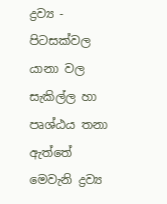ද්‍රව්‍ය - පිටසක්වල යානා වල සැකිල්ල හා පෘශ්ඨය තනා ඇත්තේ මෙවැනි ද්‍රව්‍ය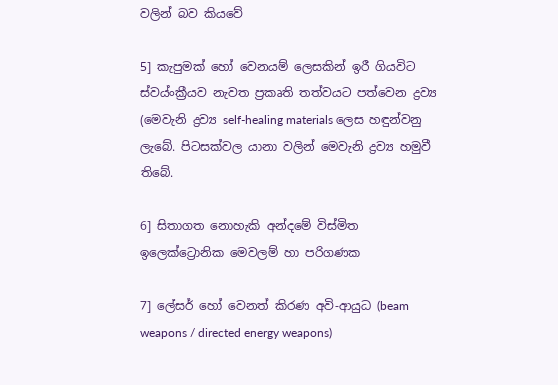වලින් බව කියවේ

5] කැපුමක් හෝ වෙනයම් ලෙසකින් ඉරී ගියවිට ස්වය්ංක්‍රීයව නැවත ප්‍රකෘති තත්වයට පත්වෙන ද්‍රව්‍ය (මෙවැනි ද්‍රව්‍ය self-healing materials ලෙස හඳුන්වනු ලැබේ. පිටසක්වල යානා වලින් මෙවැනි ද්‍රව්‍ය හමුවී තිබේ.

6] සිතාගත නොහැකි අන්දමේ විස්මිත ඉලෙක්ට්‍රොනික මෙවලම් හා පරිගණක

7] ලේසර් හෝ වෙනත් කිරණ අවි-ආයුධ (beam weapons / directed energy weapons)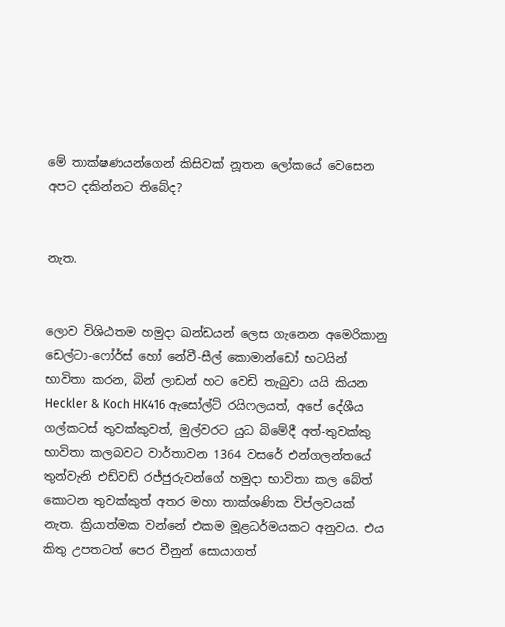මේ තාක්ෂණයන්ගෙන් කිසිවක් නූතන ලෝකයේ වෙසෙන අපට දකින්නට තිබේද?


නැත.


ලොව විශිඨතම හමුදා ඛන්ඩයන් ලෙස ගැනෙන අමෙරිකානු ඩෙල්ටා-ෆෝර්ස් හෝ නේවී-සීල් කොමාන්ඩෝ භටයින් භාවිතා කරන, බින් ලාඩන් හට වෙඩි තැබුවා යයි කියන Heckler & Koch HK416 ඇසෝල්ට් රයිෆලයත්, අපේ දේශීය ගල්කටස් තුවක්කුවත්, මුල්වරට යුධ බිමේදී අත්-තුවක්කු භාවිතා කලබවට වාර්තාවන 1364 වසරේ එන්ගලන්තයේ තුන්වැනි එඩ්වඩ් රජ්ජුරුවන්ගේ හමුදා භාවිතා කල බේත් කොටන තුවක්කුත් අතර මහා තාක්ශණික විප්ලවයක් නැත. ක්‍රියාත්මක වන්නේ එකම මූළධර්මයකට අනුවය. එය කිතු උපතටත් පෙර චීනුන් සොයාගත්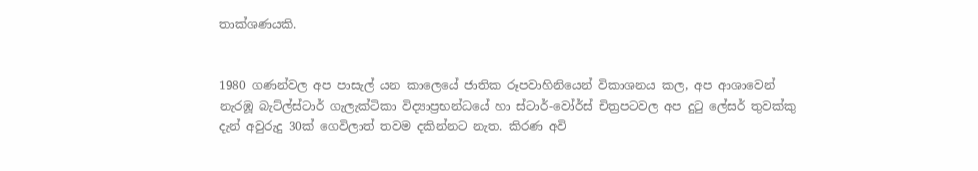තාක්ශණයකි.


1980 ගණන්වල අප පාසැල් යන කාලෙයේ ජාතික රූපවාහිනියෙන් විකාශනය කල, අප ආශාවෙන් නැරඹූ බැට්ල්ස්ටාර් ගැලැක්ටිකා විද්‍යාප්‍රභන්ධයේ හා ස්ටාර්-වෝර්ස් චිත්‍රපටවල අප දුටු ලේසර් තුවක්කු දැන් අවුරුදු 30ක් ගෙවිලාත් තවම දකින්නට නැත. කිරණ අවි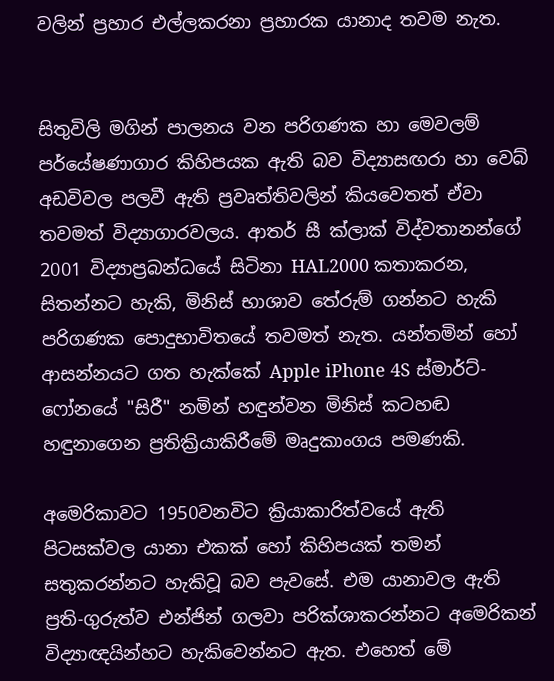වලින් ප්‍රහාර එල්ලකරනා ප්‍රහාරක යානාද තවම නැත.


සිතුවිලි මගින් පාලනය වන පරිගණක හා මෙවලම් පර්යේෂණාගාර කිහිපයක ඇති බව විද්‍යාසඟරා හා වෙබ් අඩවිවල පලවී ඇති ප්‍රවෘත්තිවලින් කියවෙතත් ඒවා තවමත් විද්‍යාගාරවලය. ආතර් සී ක්ලාක් විද්වතානන්ගේ 2001 විද්‍යාප්‍රබන්ධයේ සිටිනා HAL2000 කතාකරන, සිතන්නට හැකි, මිනිස් භාශාව තේරුම් ගන්නට හැකි පරිගණක පොදුභාවිතයේ තවමත් නැත. යන්තමින් හෝ ආසන්නයට ගත හැක්කේ Apple iPhone 4S ස්මාර්ට්-ෆෝනයේ "සිරී" නමින් හඳුන්වන මිනිස් කටහඬ හඳුනාගෙන ප්‍රතික්‍රියාකිරීමේ මෘදුකාංගය පමණකි.

අමෙරිකාවට 1950වනවිට ක්‍රියාකාරිත්වයේ ඇති පිටසක්වල යානා එකක් හෝ කිහිපයක් තමන් සතුකරන්නට හැකිවූ බව පැවසේ. එම යානාවල ඇති ප්‍රති-ගුරුත්ව එන්ජින් ගලවා පරික්ශාකරන්නට අමෙරිකන් විද්‍යාඥයින්හට හැකිවෙන්නට ඇත. එහෙත් මේ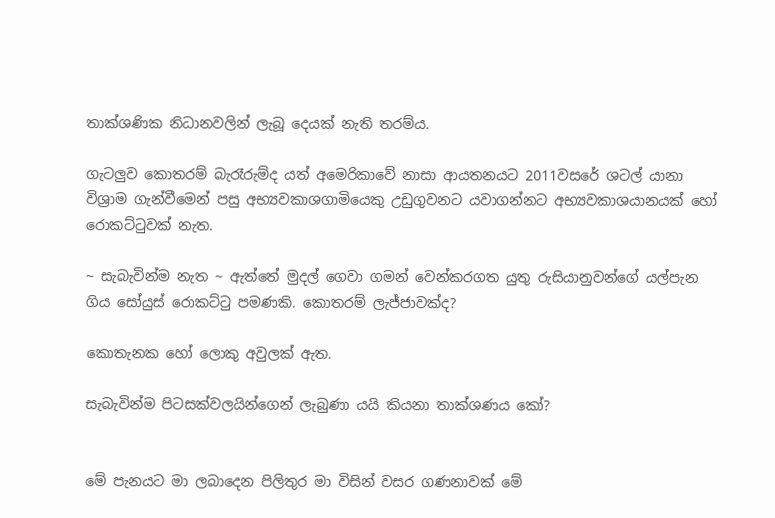තාක්ශණික නිධානවලින් ලැබූ දෙයක් නැති තරම්ය.

ගැටලුව කොතරම් බැරෑරුම්ද යත් අමෙරිකාවේ නාසා ආයතනයට 2011වසරේ ශටල් යානා විශ්‍රාම ගැන්වීමෙන් පසු අභ්‍යවකාශගාමියෙකු උඩුගුවනට යවාගන්නට අභ්‍යවකාශයානයක් හෝ රොකට්ටුවක් නැත.

~ සැබැවින්ම නැත ~ ඇත්තේ මුදල් ගෙවා ගමන් වෙන්කරගත යුතු රුසියානුවන්ගේ යල්පැන ගිය සෝයුස් රොකට්ටු පමණකි. කොතරම් ලැජ්ජාවක්ද?

කොතැනක හෝ ලොකු අවුලක් ඇත.

සැබැවින්ම පිටසක්වලයින්ගෙන් ලැබුණා යයි කියනා තාක්ශණය කෝ?


මේ පැනයට මා ලබාදෙන පිලිතුර මා විසින් වසර ගණනාවක් මේ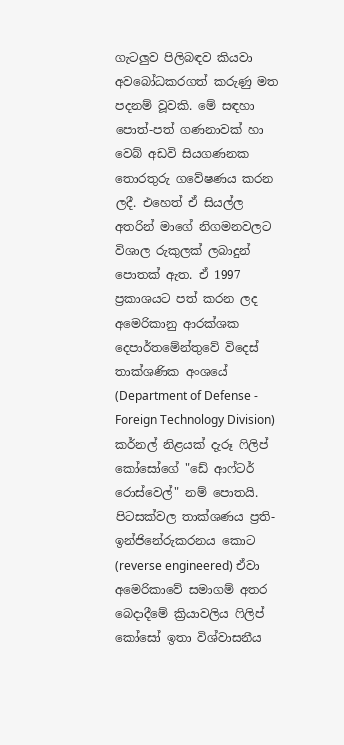ගැටලුව පිලිබඳව කියවා අවබෝධකරගත් කරුණු මත පදනම් වූවකි. මේ සඳහා පොත්-පත් ගණනාවක් හා වෙබ් අඩවි සියගණනක තොරතුරු ගවේෂණය කරන ලදී. එහෙත් ඒ සියල්ල අතරින් මාගේ නිගමනවලට විශාල රුකුලක් ලබාදුන් පොතක් ඇත. ඒ 1997 ප්‍රකාශයට පත් කරන ලද අමෙරිකානු ආරක්ශක දෙපාර්තමේන්තුවේ විදෙස් තාක්ශණික අංශයේ (Department of Defense - Foreign Technology Division) කර්නල් නිළයක් දැරූ ෆිලිප් කෝසෝගේ "ඩේ ආෆ්ටර් රොස්වෙල්" නම් පොතයි. පිටසක්වල තාක්ශණය ප්‍රති-ඉන්ජිනේරුකරනය කොට (reverse engineered) ඒවා අමෙරිකාවේ සමාගම් අතර බෙදාදීමේ ක්‍රියාවලිය ෆිලිප් කෝසෝ ඉතා විශ්වාසනීය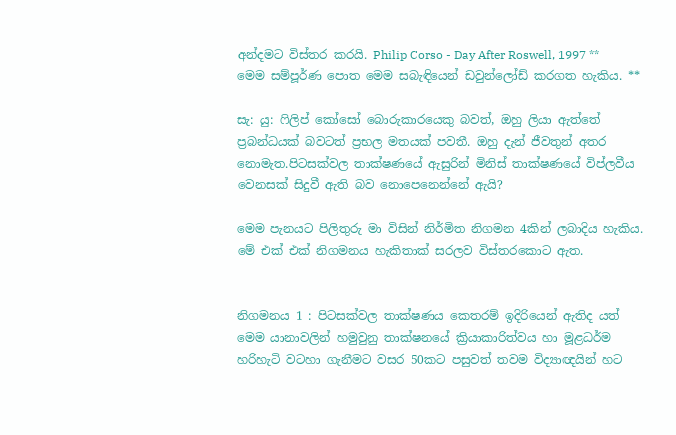අන්දමට විස්තර කරයි. Philip Corso - Day After Roswell, 1997 ** මෙම සම්පූර්ණ පොත මෙම සබැඳියෙන් ඩවුන්ලෝඩ් කරගත හැකිය. **

සැ: යු: ෆිලිප් කෝසෝ බොරුකාරයෙකු බවත්, ඔහු ලියා ඇත්තේ ප්‍රබන්ධයක් බවටත් ප්‍රභල මතයක් පවතී. ඔහු දැන් ජීවතුන් අතර නොමැත.පිටසක්වල තාක්ෂණයේ ඇසුරින් මිනිස් තාක්ෂණයේ විප්ලවීය වෙනසක් සිදුවී ඇති බව නොපෙනෙන්නේ ඇයි?

මෙම පැනයට පිලිතුරු මා විසින් නිර්මිත නිගමන 4කින් ලබාදිය හැකිය. මේ එක් එක් නිගමනය හැකිතාක් සරලව විස්තරකොට ඇත.


නිගමනය 1 : පිටසක්වල තාක්ෂණය කෙතරම් ඉදිරියෙන් ඇතිද යත් මෙම යානාවලින් හමුවුනු තාක්ෂනයේ ක්‍රියාකාරිත්වය හා මූළධර්ම හරිහැටි වටහා ගැනීමට වසර 50කට පසුවත් තවම විද්‍යාඥයින් හට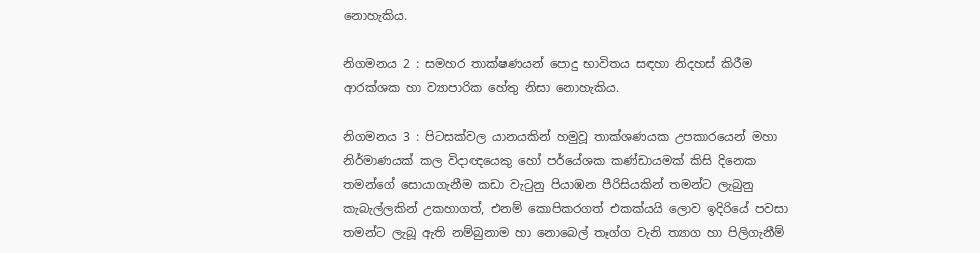නොහැකිය.

නිගමනය 2 : සමහර තාක්ෂණයන් පොදු භාවිතය සඳහා නිදහස් කිරීම ආරක්ශක හා ව්‍යාපාරික හේතු නිසා නොහැකිය.

නිගමනය 3 : පිටසක්වල යානයකින් හමුවූ තාක්ශණයක උපකාරයෙන් මහා නිර්මාණයක් කල විදාඥයෙකු හෝ පර්යේශක කණ්ඩායමක් කිසි දිනෙක තමන්ගේ සොයාගැනීම කඩා වැටුනු පියාඹන පීරිසියකින් තමන්ට ලැබුනු කැබැල්ලකින් උකහාගත්, එනම් කොපිකරගත් එකක්යයි ලොව ඉදිරියේ පවසා තමන්ට ලැබූ ඇති නම්බුනාම හා නොබෙල් තෑග්ග වැනි ත්‍යාග හා පිලිගැනීම්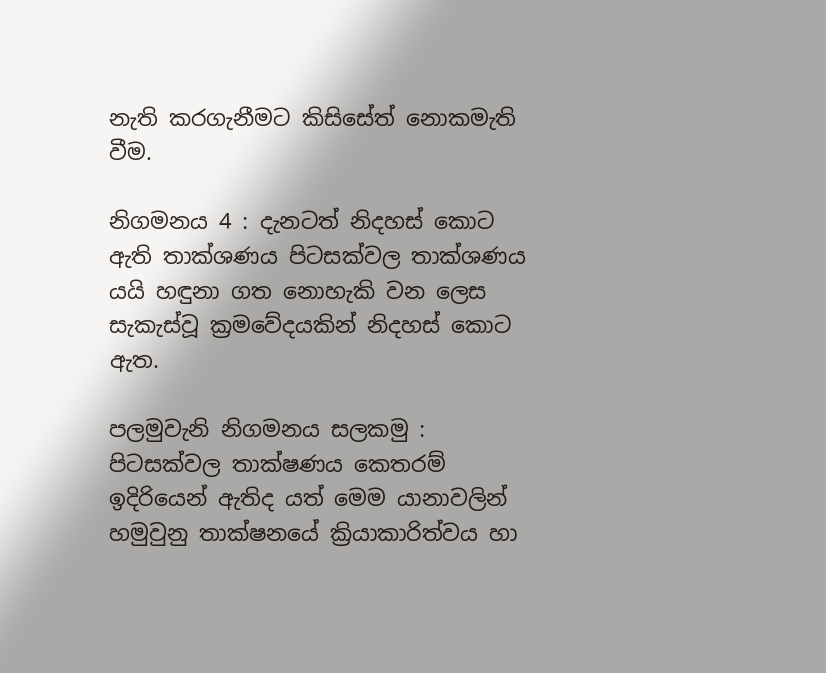නැති කරගැනීමට කිසිසේත් නොකමැති වීම.

නිගමනය 4 : දැනටත් නිදහස් කොට ඇති තාක්ශණය පිටසක්වල තාක්ශණය යයි හඳුනා ගත නොහැකි වන ලෙස සැකැස්වූ ක්‍රමවේදයකින් නිදහස් කොට ඇත.

පලමුවැනි නිගමනය සලකමු : පිටසක්වල තාක්ෂණය කෙතරම් ඉදිරියෙන් ඇතිද යත් මෙම යානාවලින් හමුවුනු තාක්ෂනයේ ක්‍රියාකාරිත්වය හා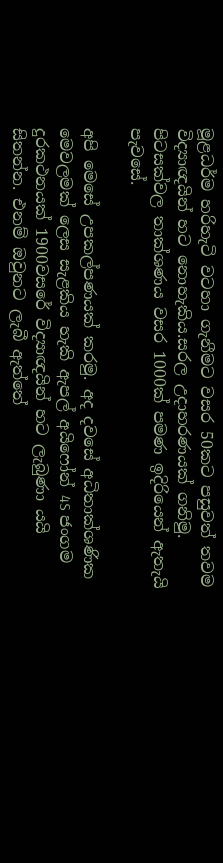මූළධර්ම හරිහැටි වටහා ගැනීමට වසර 50කට පසුවත් තවම විද්‍යාඥයින් හට නොහැකිය.සරල උදාහරණයක් ගනිමු. පිටසක්වල තාක්ශණය වසර 1000ක් පමණ ඉදිරියෙන් ඇතැයි පැවසේ.

අපි මෙසේ උපකල්පණයක් කරමු. අද දවසේ අධිතාක්ශණික මෙවලමක් ලෙස සැළකිය හැකි ඇපල් අයිෆෝන් 4S ජංගම දුරකථනයක් 1900වසරේ විද්‍යාඥයින් හට ලැබුණා යයි සිතන්න. එනම් ඔවුනට ලැබී ඇත්තේ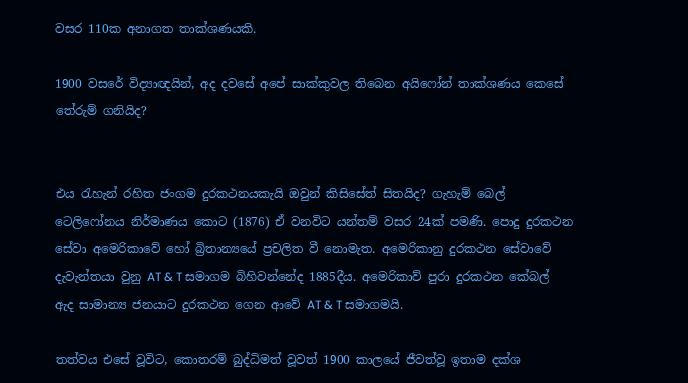වසර 110ක අනාගත තාක්ශණයකි.

1900 වසරේ විද්‍යාඥයින්, අද දවසේ අපේ සාක්කුවල තිබෙන අයිෆෝන් තාක්ශණය කෙසේ තේරුම් ගනියිද?


එය රැහැන් රහිත ජංගම දුරකථනයකැයි ඔවුන් කිසිසේත් සිතයිද? ගැහැම් බෙල් ටෙලිෆෝනය නිර්මාණය කොට (1876) ඒ වනවිට යන්තම් වසර 24ක් පමණි. පොදු දුරකථන සේවා අමෙරිකාවේ හෝ බ්‍රිතාන්‍යයේ ප්‍රචලිත වී නොමැත. අමෙරිකානු දුරකථන සේවාවේ දැවැන්තයා වුනු AT & T සමාගම බිහිවන්නේද 1885දීය. අමෙරිකාව් පුරා දුරකථන කේබල් ඇද සාමාන්‍ය ජනයාට දුරකථන ගෙන ආවේ AT & T සමාගමයි.

තත්වය එසේ වූවිට, කොතරම් බුද්ධිමත් වූවත් 1900 කාලයේ ජීවත්වූ ඉතාම දක්ශ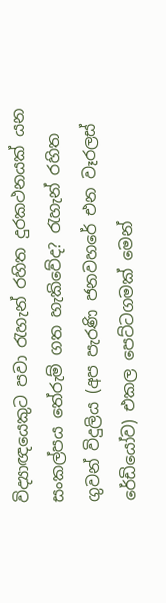විද්‍යාඥයෙකුට පවා රැහැන් රහිත දුරකථනයක් යන සංකල්පය තේරුම් ගත හැකිවේද? රැහැන් රහිත ගුවන් විදුලිය (අප පැරණි ජනවහරේ එන වෑරලස් රේඩියෝව) එකල පෙට්ටගමක් මෙන්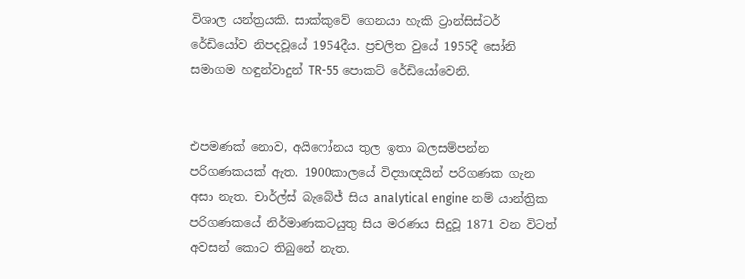විශාල යන්ත්‍රයකි. සාක්කුවේ ගෙනයා හැකි ට්‍රාන්සිස්ටර් රේඩියෝව නිපදවූයේ 1954දීය. ප්‍රචලිත වුයේ 1955දී සෝනි සමාගම හඳුන්වාදුන් TR-55 පොකට් රේඩියෝවෙනි.


එපමණක් නොව, අයිෆෝනය තුල ඉතා බලසම්පන්න පරිගණකයක් ඇත. 1900කාලයේ විද්‍යාඥයින් පරිගණක ගැන අසා නැත. චාර්ල්ස් බැබේජ් සිය analytical engine නම් යාන්ත්‍රික පරිගණකයේ නිර්මාණකටයුතු සිය මරණය සිදුවූ 1871 වන විටත් අවසන් කොට තිබුනේ නැත.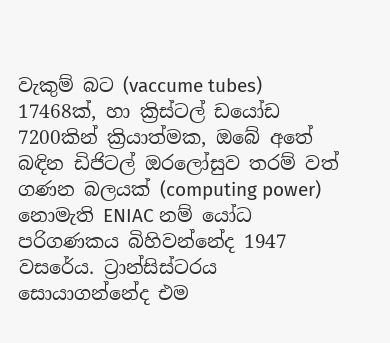වැකුම් බට (vaccume tubes) 17468ක්, හා ක්‍රිස්ටල් ඩයෝඩ 7200කින් ක්‍රියාත්මක, ඔබේ අතේ බඳින ඩිජිටල් ඔරලෝසුව තරම් වත් ගණන බලයක් (computing power) නොමැති ENIAC නම් යෝධ පරිගණකය බිහිවන්නේද 1947 වසරේය. ට්‍රාන්සිස්ටරය සොයාගන්නේද එම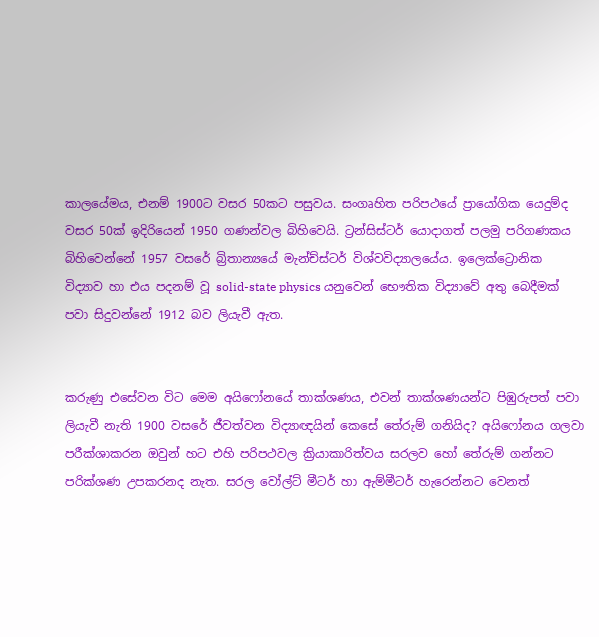කාලයේමය, එනම් 1900ට වසර 50කට පසුවය. සංගෘහිත පරිපථයේ ප්‍රායෝගික යෙදුම්ද වසර 50ක් ඉදිරියෙන් 1950 ගණන්වල බිහිවෙයි. ට්‍රන්සිස්ටර් යොදාගත් පලමු පරිගණකය බිහිවෙන්නේ 1957 වසරේ බ්‍රිතාන්‍යයේ මැන්ච්ස්ටර් විශ්වවිද්‍යාලයේය. ඉලෙක්ට්‍රොනික විද්‍යාව හා එය පදනම් වූ solid-state physics යනුවෙන් භෞතික විද්‍යාවේ අතු බෙදීමක් පවා සිදුවන්නේ 1912 බව ලියැවී ඇත.


කරුණු එසේවන විට මෙම අයිෆෝනයේ තාක්ශණය, එවන් තාක්ශණයන්ට පිඹුරුපත් පවා ලියැවී නැති 1900 වසරේ ජීවත්වන විද්‍යාඥයින් කෙසේ තේරුම් ගනියිද? අයිෆෝනය ගලවා පරීක්ශාකරන ඔවුන් හට එහි පරිපථවල ක්‍රියාකාරිත්වය සරලව හෝ තේරුම් ගන්නට පරික්ශණ උපකරනද නැත. සරල වෝල්ට් මීටර් හා ඇම්මීටර් හැරෙන්නට වෙනත්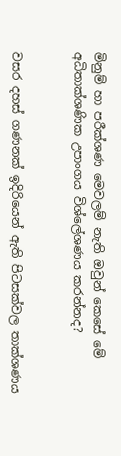මිනුම් හා පරීක්ශණ මෙවලම් නැති ඔවුන් කෙසේ මේ අධිතාක්ශණික උපාංගය විශ්ලේශණය කරන්නද?


වසර දහස් ගණනක් ඉදිරියෙන් ඇති පිටසක්වල තාක්ශණය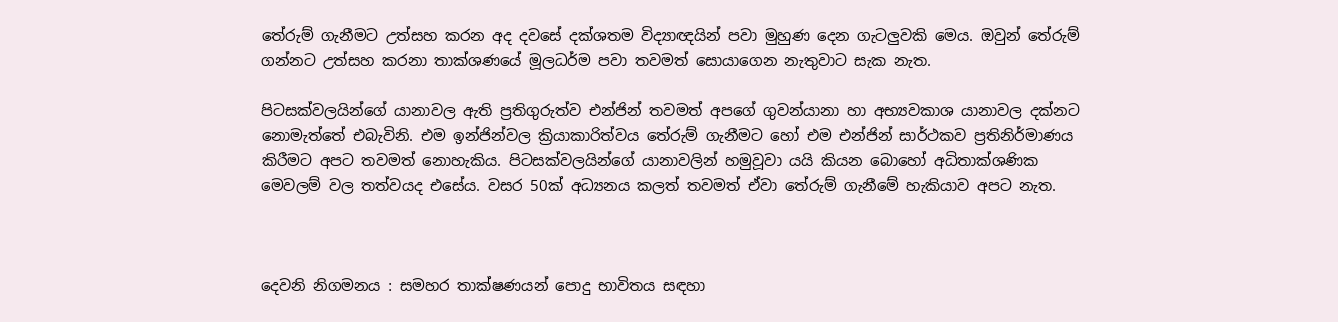තේරුම් ගැනීමට උත්සහ කරන අද දවසේ දක්ශතම විද්‍යාඥයින් පවා මුහුණ දෙන ගැටලුවකි මෙය. ඔවුන් තේරුම් ගන්නට උත්සහ කරනා තාක්ශණයේ මූලධර්ම පවා තවමත් සොයාගෙන නැතුවාට සැක නැත.

පිටසක්වලයින්ගේ යානාවල ඇති ප්‍රතිගුරුත්ව එන්ජින් තවමත් අපගේ ගුවන්යානා හා අභ්‍යවකාශ යානාවල දක්නට නොමැත්තේ එබැවිනි. එම ඉන්ජින්වල ක්‍රියාකාරිත්වය තේරුම් ගැනීමට හෝ එම එන්ජින් සාර්ථකව ප්‍රතිනිර්මාණය කිරීමට අපට තවමත් නොහැකිය. පිටසක්වලයින්ගේ යානාවලින් හමුවූවා යයි කියන බොහෝ අධිතාක්ශණික මෙවලම් වල තත්වයද එසේය. වසර 50ක් අධ්‍යනය කලත් තවමත් ඒවා තේරුම් ගැනීමේ හැකියාව අපට නැත.



දෙවනි නිගමනය : සමහර තාක්ෂණයන් පොදු භාවිතය සඳහා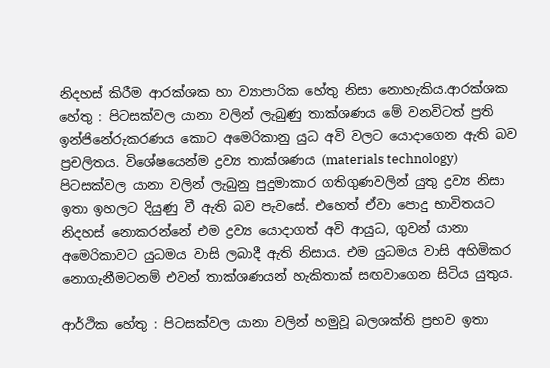නිදහස් කිරීම ආරක්ශක හා ව්‍යාපාරික හේතු නිසා නොහැකිය.ආරක්ශක හේතු : පිටසක්වල යානා වලින් ලැබුණු තාක්ශණය මේ වනවිටත් ප්‍රති ඉන්ජිනේරුකරණය කොට අමෙරිකානු යුධ අවි වලට යොදාගෙන ඇති බව ප්‍රචලිතය. විශේෂයෙන්ම ද්‍රව්‍ය තාක්ශණය (materials technology) පිටසක්වල යානා වලින් ලැබුනු පුදුමාකාර ගතිගුණවලින් යුතු ද්‍රව්‍ය නිසා ඉතා ඉහලට දියුණු වී ඇති බව පැවසේ. එහෙත් ඒවා පොදු භාවිතයට නිදහස් නොකරන්නේ එම ද්‍රව්‍ය යොදාගත් අවි ආයුධ, ගුවන් යානා අමෙරිකාවට යුධමය වාසි ලබාදී ඇති නිසාය. එම යුධමය වාසි අහිමිකර නොගැනීමටනම් එවන් තාක්ශණයන් හැකිතාක් සඟවාගෙන සිටිය යුතුය.

ආර්ථික හේතු : පිටසක්වල යානා වලින් හමුවූ බලශක්ති ප්‍රභව ඉතා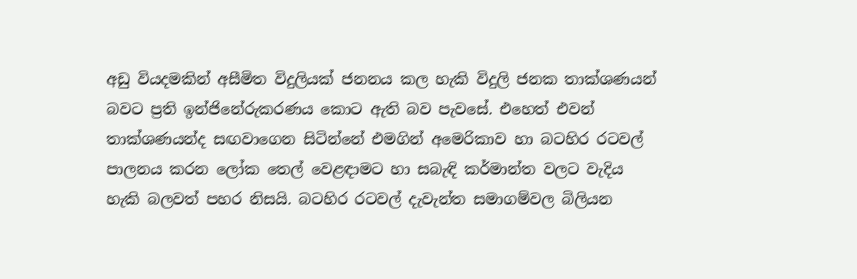අඩු වියදමකින් අසීමිත විදුලියක් ජනනය කල හැකි විදුලි ජනක තාක්ශණයන් බවට ප්‍රති ඉන්ජිනේරුකරණය කොට ඇති බව පැවසේ. එහෙත් එවන් තාක්ශණයන්ද සඟවාගෙන සිටින්නේ එමගින් අමෙරිකාව හා බටහිර රටවල් පාලනය කරන ලෝක තෙල් වෙළඳාමට හා සබැඳි කර්මාන්ත වලට වැදිය හැකි බලවත් පහර නිසයි. බටහිර රටවල් දැවැන්ත සමාගම්වල බිලියන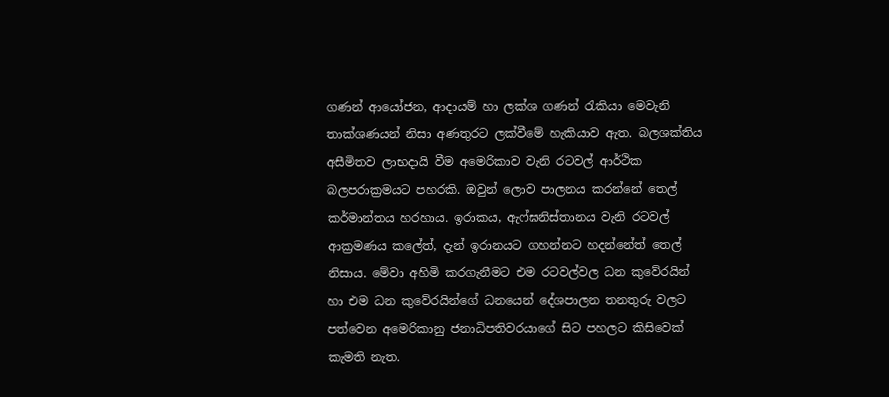ගණන් ආයෝජන, ආදායම් හා ලක්ශ ගණන් රැකියා මෙවැනි තාක්ශණයන් නිසා අණතුරට ලක්වීමේ හැකියාව ඇත. බලශක්තිය අසීමිතව ලාභදායි වීම අමෙරිකාව වැනි රටවල් ආර්ථික බලපරාක්‍රමයට පහරකි. ඔවුන් ලොව පාලනය කරන්නේ තෙල් කර්මාන්තය හරහාය. ඉරාකය, ඇෆ්ඝනිස්තානය වැනි රටවල් ආක්‍රමණය කලේත්, දැන් ඉරානයට ගහන්නට හදන්නේත් තෙල් නිසාය. මේවා අහිමි කරගැනීමට එම රටවල්වල ධන කුවේරයින් හා එම ධන කුවේරයින්ගේ ධනයෙන් දේශපාලන තනතුරු වලට පත්වෙන අමෙරිකානු ජනාධිපතිවරයාගේ සිට පහලට කිසිවෙක් කැමති නැත.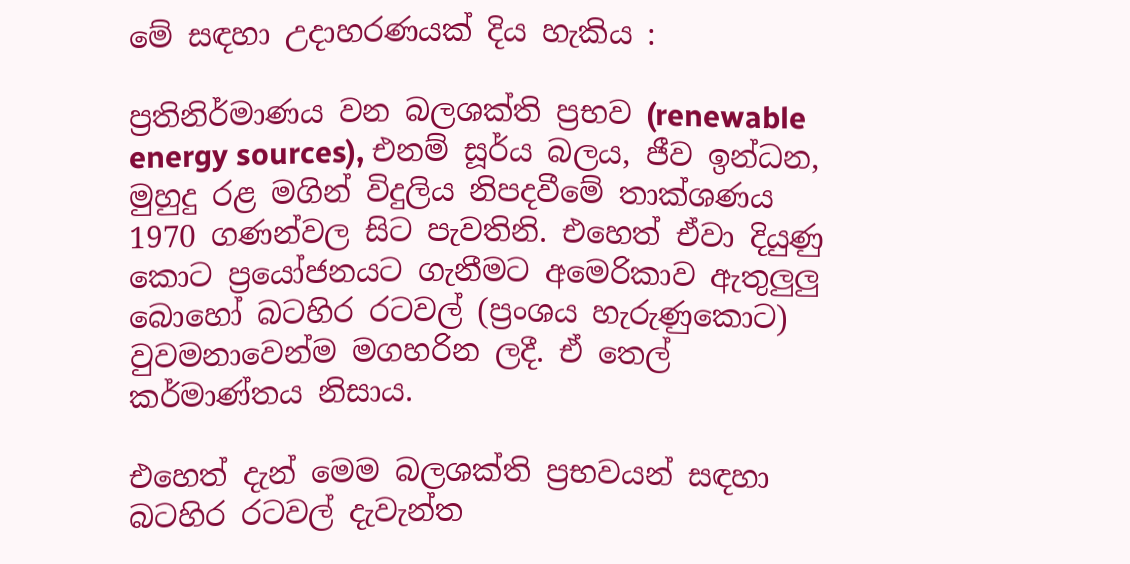මේ සඳහා උදාහරණයක් දිය හැකිය :

ප්‍රතිනිර්මාණය වන බලශක්ති ප්‍රභව (renewable energy sources), එනම් සූර්ය බලය, ජීව ඉන්ධන, මුහුදු රළ මගින් විදුලිය නිපදවීමේ තාක්ශණය 1970 ගණන්වල සිට පැවතිනි. එහෙත් ඒවා දියුණු කොට ප්‍රයෝජනයට ගැනීමට අමෙරිකාව ඇතුලුලු බොහෝ බටහිර රටවල් (ප්‍රංශය හැරුණුකොට) වුවමනාවෙන්ම මගහරින ලදී. ඒ තෙල් කර්මාණ්තය නිසාය.

එහෙත් දැන් මෙම බලශක්ති ප්‍රභවයන් සඳහා බටහිර රටවල් දැවැන්ත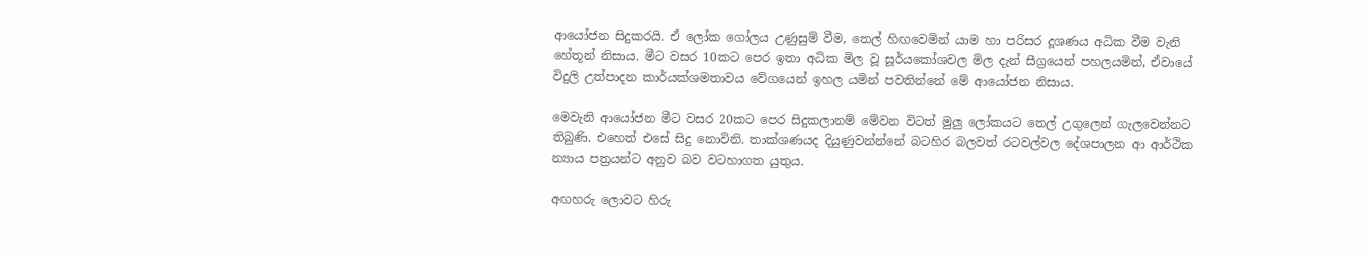ආයෝජන සිදුකරයි. ඒ ලෝක ගෝලය උණුසුම් වීම, තෙල් හිඟවෙමින් යාම හා පරිසර දූශණය අධික වීම වැනි හේතූන් නිසාය. මීට වසර 10කට පෙර ඉතා අධික මිල වූ සූර්යකෝශවල මිල දැන් සීග්‍රයෙන් පහලයමින්, ඒවායේ විදුලි උත්පාදන කාර්යක්ශමතාවය වේගයෙන් ඉහල යමින් පවතින්නේ මේ ආයෝජන නිසාය.

මෙවැනි ආයෝජන මීට වසර 20කට පෙර සිදුකලානම් මේවන විටත් මුලු ලෝකයට තෙල් උගුලෙන් ගැලවෙන්නට තිබුණි. එහෙත් එසේ සිදු නොවිනි. තාක්ශණයද දියුණුවන්න්නේ බටහිර බලවත් රටවල්වල දේශපාලන ආ ආර්ථික න්‍යාය පත්‍රයන්ට අනුව බව වටහාගත යුතුය.

අඟහරු ලොවට හිරු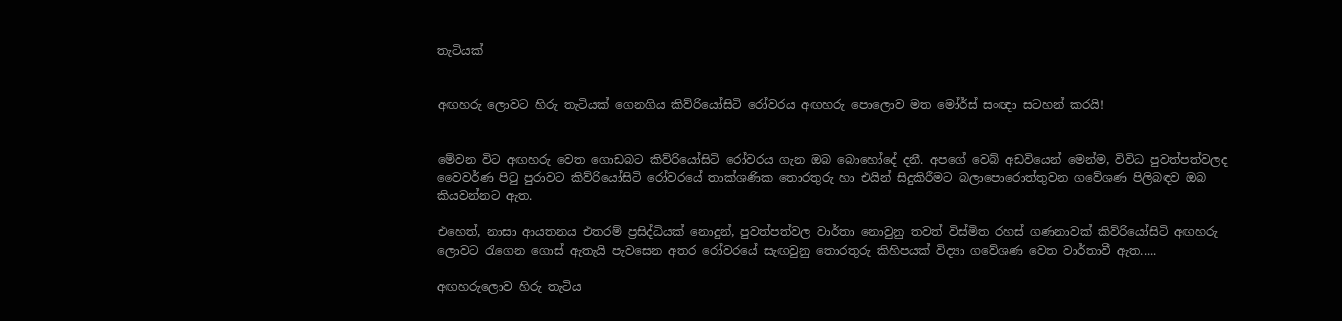තැටියක්


අඟහරු ලොවට හිරු තැටියක් ගෙනගිය කිව්රියෝසිටි රෝවරය අඟහරු පොලොව මත මෝර්ස් සංඥා සටහන් කරයි!


මේවන විට අඟහරු වෙත ගොඩබට කිව්රියෝසිටි රෝවරය ගැන ඔබ බොහෝදේ දනී. අපගේ වෙබ් අඩවියෙන් මෙන්ම, විවිධ පුවත්පත්වලද වෛවර්ණ පිටු පුරාවට කිව්රියෝසිටි රෝවරයේ තාක්ශණික තොරතුරු හා එයින් සිදුකිරීමට බලාපොරොත්තුවන ගවේශණ පිලිබඳව ඔබ කියවන්නට ඇත.

එහෙත්, නාසා ආයතනය එතරම් ප්‍රසිද්ධියක් නොදුන්, පුවත්පත්වල වාර්තා නොවුනු තවත් විස්මිත රහස් ගණනාවක් කිව්රියෝසිටි අඟහරු ලොවට රැගෙන ගොස් ඇතැයි පැවසෙන අතර රෝවරයේ සැඟවුනු තොරතුරු කිහිපයක් විද්‍යා ගවේශණ වෙත වාර්තාවී ඇත.....

අඟහරුලොව හිරු තැටිය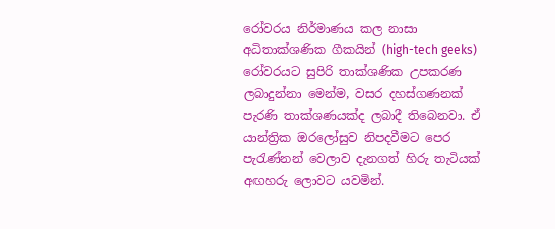රෝවරය නිර්මාණය කල නාසා අධිතාක්ශණික ගීකයින් (high-tech geeks) රෝවරයට සුපිරි තාක්ශණික උපකරණ ලබාදුන්නා මෙන්ම, වසර දහස්ගණනක් පැරණි තාක්ශණයක්ද ලබාදී තිබෙනවා. ඒ යාන්ත්‍රික ඔරලෝසුව නිපදවීමට පෙර පැරැණ්නන් වෙලාව දැනගත් හිරු තැටියක් අඟහරු ලොවට යවමින්.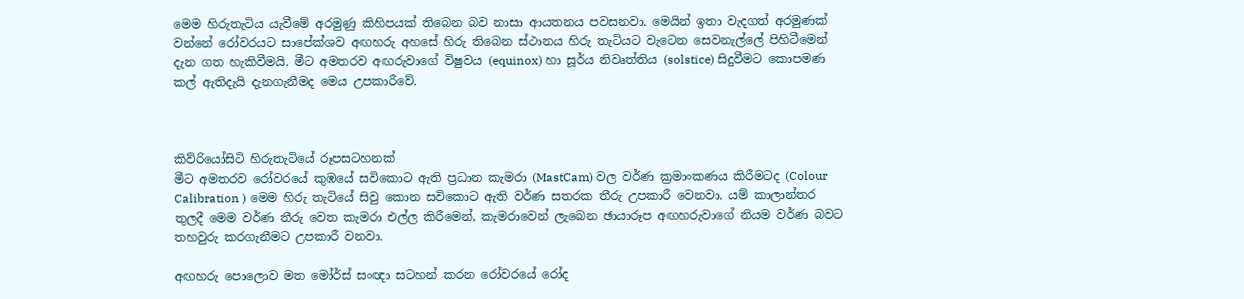මෙම හිරුතැටිය යැවීමේ අරමුණු කිහිපයක් තිබෙන බව නාසා ආයතනය පවසනවා. මෙයින් ඉතා වැදගත් අරමුණක් වන්නේ රෝවරයට සාපේක්ශව අඟහරු අහසේ හිරු තිබෙන ස්ථානය හිරු තැටියට වැටෙන සෙවනැල්ලේ පිහිටීමෙන් දැන ගත හැකිවීමයි. මීට අමතරව අඟරුවාගේ විෂුවය (equinox) හා සූර්ය නිවෘත්තිය (solstice) සිදුවීමට කොපමණ කල් ඇතිදැයි දැනගැනීමද මෙය උපකාරීවේ.



කිව්රියෝසිටි හිරුතැටියේ රූපසටහනක්
මීට අමතරව රෝවරයේ කුඹයේ සවිකොට ඇති ප්‍රධාන කැමරා (MastCam) වල වර්ණ ක්‍රමාංකණය කිරීමටද (Colour Calibration ) මෙම හිරු තැටියේ සිවු කොන සවිකොට ඇති වර්ණ සතරක තීරු උපකාරී වෙනවා. යම් කාලාන්තර තුලදී මෙම වර්ණ තීරු වෙත කැමරා එල්ල කිරීමෙන්, කැමරාවෙන් ලැබෙන ඡායාරූප අඟහරුවාගේ නියම වර්ණ බවට තහවුරු කරගැනීමට උපකාරී වනවා.

අඟහරු පොලොව මත මෝර්ස් සංඥා සටහන් කරන රෝවරයේ රෝද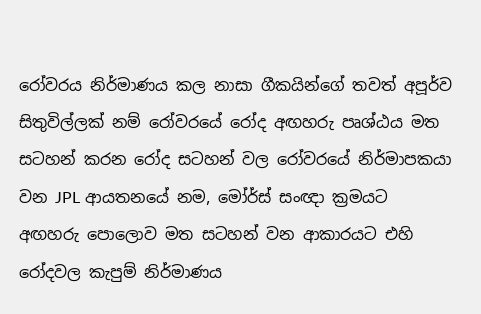රෝවරය නිර්මාණය කල නාසා ගීකයින්ගේ තවත් අපූර්ව සිතුවිල්ලක් නම් රෝවරයේ රෝද අඟහරු පෘශ්ඨය මත සටහන් කරන රෝද සටහන් වල රෝවරයේ නිර්මාපකයා වන JPL ආයතනයේ නම, මෝර්ස් සංඥා ක්‍රමයට අඟහරු පොලොව මත සටහන් වන ආකාරයට එහි රෝදවල කැපුම් නිර්මාණය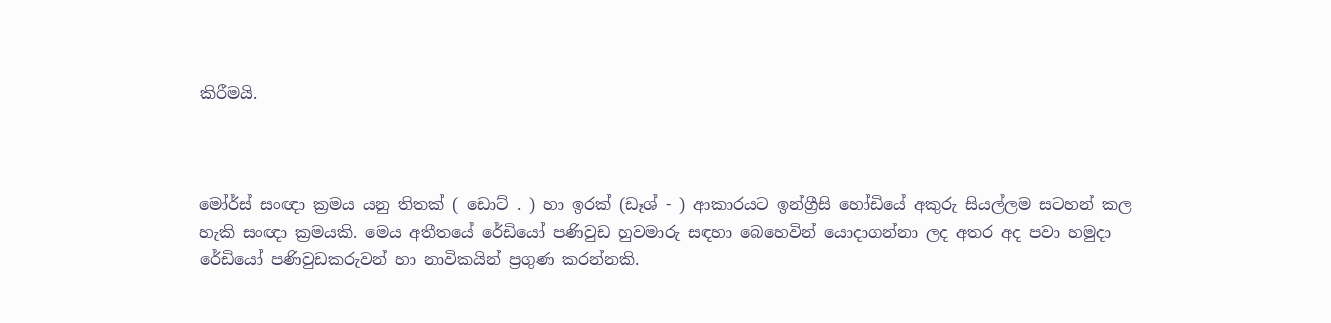කිරීමයි.



මෝර්ස් සංඥා ක්‍රමය යනු තිතක් ( ඩොට් . ) හා ඉරක් (ඩෑශ් - ) ආකාරයට ඉන්ග්‍රීසි හෝඩියේ අකුරු සියල්ලම සටහන් කල හැකි සංඥා ක්‍රමයකි. මෙය අතීතයේ රේඩියෝ පණිවුඩ හුවමාරු සඳහා බෙහෙවින් යොදාගන්නා ලද අතර අද පවා හමුදා රේඩියෝ පණිවුඩකරුවන් හා නාවිකයින් ප්‍රගුණ කරන්නකි.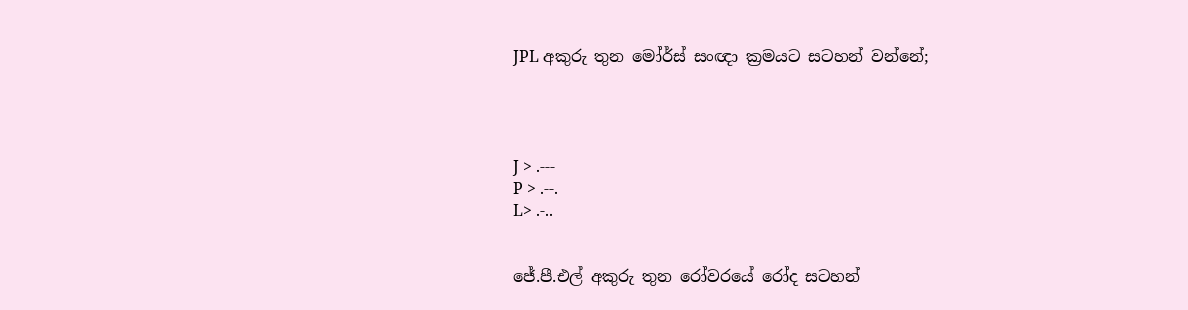JPL අකුරු තුන මෝර්ස් සංඥා ක්‍රමයට සටහන් වන්නේ;




J > .---
P > .--.
L> .-..


ජේ.පී.එල් අකුරු තුන රෝවරයේ රෝද සටහන්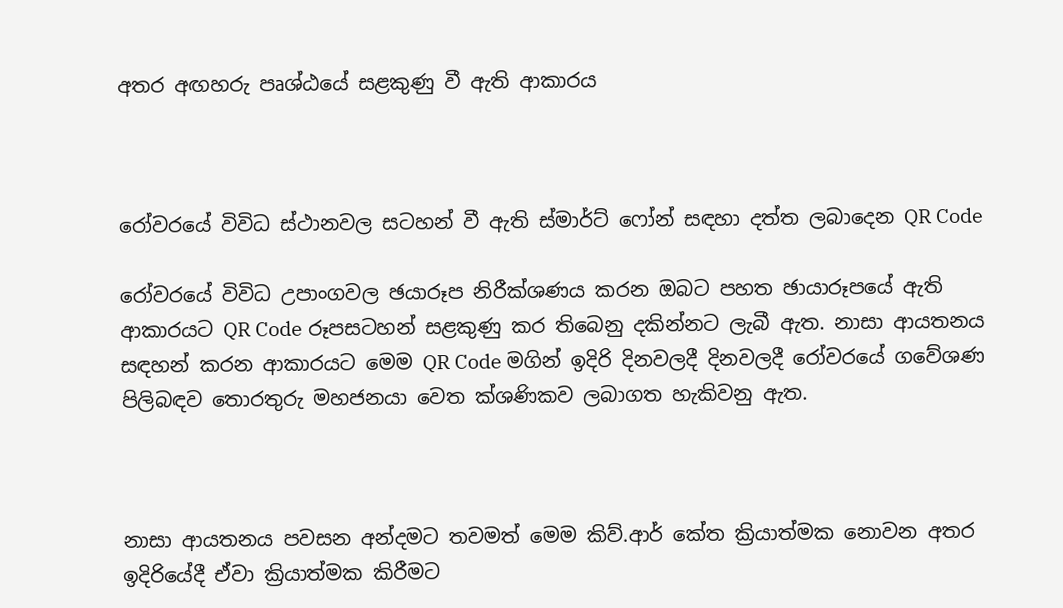අතර අඟහරු පෘශ්ඨයේ සළකුණු වී ඇති ආකාරය



රෝවරයේ විවිධ ස්ථානවල සටහන් වී ඇති ස්මාර්ට් ෆෝන් සඳහා දත්ත ලබාදෙන QR Code

රෝවරයේ විවිධ උපාංගවල ඡයාරූප නිරීක්ශණය කරන ඔබට පහත ඡායාරූපයේ ඇති ආකාරයට QR Code රූපසටහන් සළකුණු කර තිබෙනු දකින්නට ලැබී ඇත. නාසා ආයතනය සඳහන් කරන ආකාරයට මෙම QR Code මගින් ඉදිරි දිනවලදී දිනවලදී රෝවරයේ ගවේශණ පිලිබඳව තොරතුරු මහජනයා වෙත ක්ශණිකව ලබාගත හැකිවනු ඇත.



නාසා ආයතනය පවසන අන්දමට තවමත් මෙම කිව්.ආර් කේත ක්‍රියාත්මක නොවන අතර ඉදිරියේදී ඒවා ක්‍රියාත්මක කිරීමට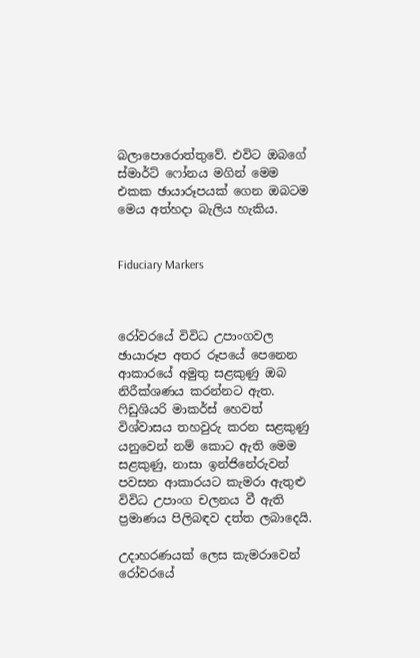බලාපොරොත්තුවේ. එවිට ඔබගේ ස්මාර්ට් ෆෝනය මගින් මෙම එකක ඡායාරූපයක් ගෙන ඔබටම මෙය අත්හදා බැලිය හැකිය.


Fiduciary Markers



රෝවරයේ විවිධ උපාංගවල ඡායාරූප අතර රූපයේ පෙනෙන ආකාරයේ අමුතු සළකුණු ඔබ නිරීක්ශණය කරන්නට ඇත. ෆිඩුශියරි මාකර්ස් හෙවත් විශ්වාසය තහවුරු කරන සළකුණු යනුවෙන් නම් කොට ඇති මෙම සළකුණු, නාසා ඉන්ජිනේරුවන් පවසන ආකාරයට කැමරා ඇතුළු විවිධ උපාංග චලනය වී ඇති ප්‍රමාණය පිලිබඳව දත්ත ලබාදෙයි.

උදාහරණයක් ලෙස කැමරාවෙන් රෝවරයේ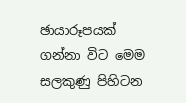ඡායාරූපයක් ගන්නා විට මෙම සලකුණු පිහිටන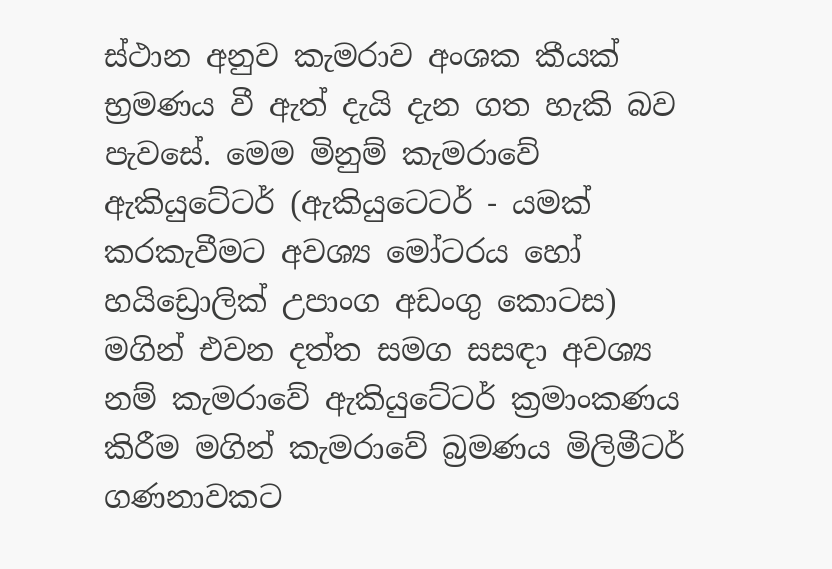ස්ථාන අනුව කැමරාව අංශක කීයක් භ්‍රමණය වී ඇත් දැයි දැන ගත හැකි බව පැවසේ. මෙම මිනුම් කැමරාවේ ඇකියුටේටර් (ඇකියුටෙටර් - යමක් කරකැවීමට අවශ්‍ය මෝටරය හෝ හයිඩ්‍රොලික් උපාංග අඩංගු කොටස) මගින් එවන දත්ත සමග සසඳා අවශ්‍ය නම් කැමරාවේ ඇකියුටේටර් ක්‍රමාංකණය කිරීම මගින් කැමරාවේ බ්‍රමණය මිලිමීටර් ගණනාවකට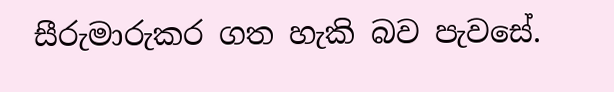සීරුමාරුකර ගත හැකි බව පැවසේ.